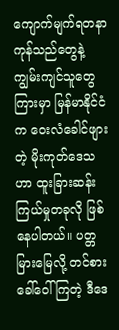ကျောက်မျက်ရတနာ ကုန်သည်တွေနဲ့ ကျွမ်းကျင်သူတွေကြားမှာ မြန်မာနိုင်ငံက ဝေးလံခေါင်ဖျားတဲ့ မိုးကုတ်ဒေသဟာ ထူးခြားဆန်းကြယ်မှုတခုလို ဖြစ်နေပါတယ်။ ပတ္တမြားမြေလို့ တင်စားခေါ်ဝေါ်ကြတဲ့ ဒီဒေ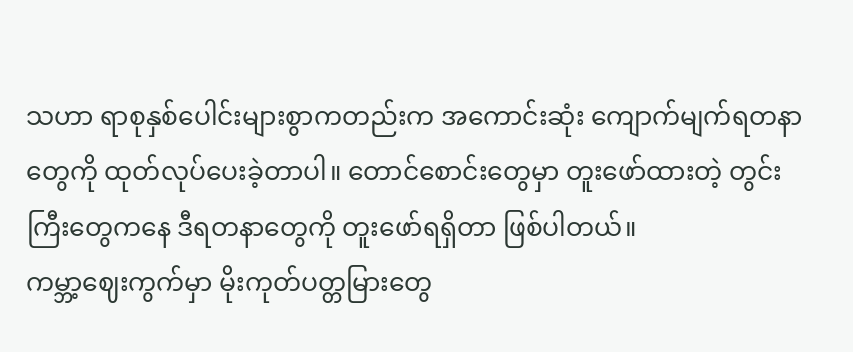သဟာ ရာစုနှစ်ပေါင်းများစွာကတည်းက အကောင်းဆုံး ကျောက်မျက်ရတနာတွေကို ထုတ်လုပ်ပေးခဲ့တာပါ။ တောင်စောင်းတွေမှာ တူးဖော်ထားတဲ့ တွင်းကြီးတွေကနေ ဒီရတနာတွေကို တူးဖော်ရရှိတာ ဖြစ်ပါတယ်။
ကမ္ဘာ့ဈေးကွက်မှာ မိုးကုတ်ပတ္တမြားတွေ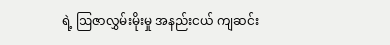ရဲ့ ဩဇာလွှမ်းမိုးမှု အနည်းငယ် ကျဆင်း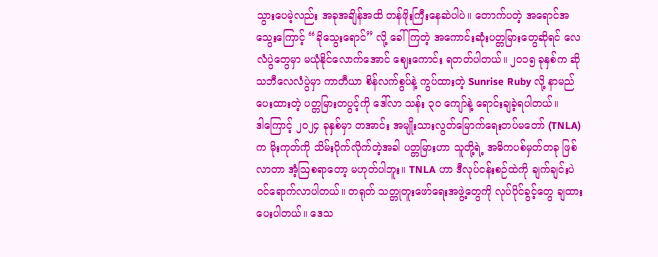သွားပေမဲ့လည်း အခုအချိန်အထိ တန်ဖိုးကြီးနေဆဲပါပဲ။ တောက်ပတဲ့ အရောင်အသွေးကြောင့် “ခိုသွေးရောင်” လို့ ခေါ်ကြတဲ့ အကောင်းဆုံးပတ္တမြားတွေဆိုရင် လေလံပွဲတွေမှာ မယုံနိုင်လောက်အောင် ဈေးကောင်း ရတတ်ပါတယ်။ ၂၀၁၅ ခုနှစ်က ဆိုသဘီလေလံပွဲမှာ ကာတီယာ စိန်လက်စွပ်နဲ့ ကွပ်ထားတဲ့ Sunrise Ruby လို့ နာမည်ပေးထားတဲ့ ပတ္တမြားတပွင့်ကို ဒေါ်လာ သန်း ၃၀ ကျော်နဲ့ ရောင်းချခဲ့ရပါတယ်။
ဒါကြောင့် ၂၀၂၄ ခုနှစ်မှာ တအာင်း အမျိုးသားလွတ်မြောက်ရေးတပ်မတော် (TNLA) က မိုးကုတ်ကို သိမ်းပိုက်လိုက်တဲ့အခါ ပတ္တမြားဟာ သူတို့ရဲ့ အဓိကပစ်မှတ်တခု ဖြစ်လာတာ အံ့ဩစရာတော့ မဟုတ်ပါဘူး။ TNLA ဟာ ဒီလုပ်ငန်းစဉ်ထဲကို ချက်ချင်းပဲ ဝင်ရောက်လာပါတယ်။ တရုတ် သတ္တုတူးဖော်ရေးအဖွဲ့တွေကို လုပ်ပိုင်ခွင့်တွေ ချထားပေးပါတယ်။ ဒေသ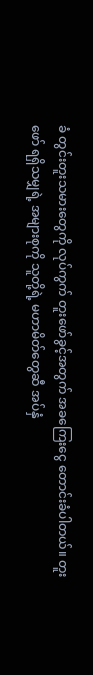ခံ တွင်းတူးသမားတွေကို လုပ်ကွက် တူးဖော်ခွင့်အတွက် အခကြေးငွေ တောင်းခံပါတယ်။ တူးဖော် ရရှိသမျှရဲ့ အများစုကို သူတို့ရဲ့ မဟာမိတ်တွေဆီ အပ်နှံ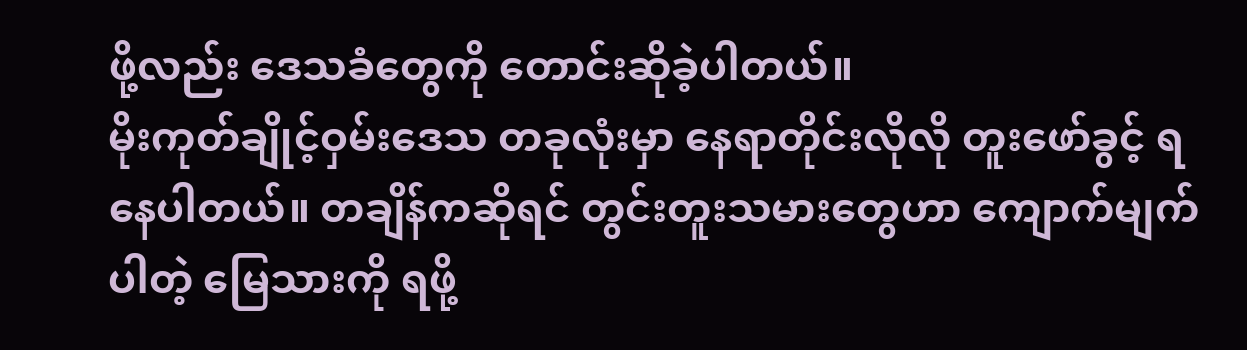ဖို့လည်း ဒေသခံတွေကို တောင်းဆိုခဲ့ပါတယ်။
မိုးကုတ်ချိုင့်ဝှမ်းဒေသ တခုလုံးမှာ နေရာတိုင်းလိုလို တူးဖော်ခွင့် ရနေပါတယ်။ တချိန်ကဆိုရင် တွင်းတူးသမားတွေဟာ ကျောက်မျက်ပါတဲ့ မြေသားကို ရဖို့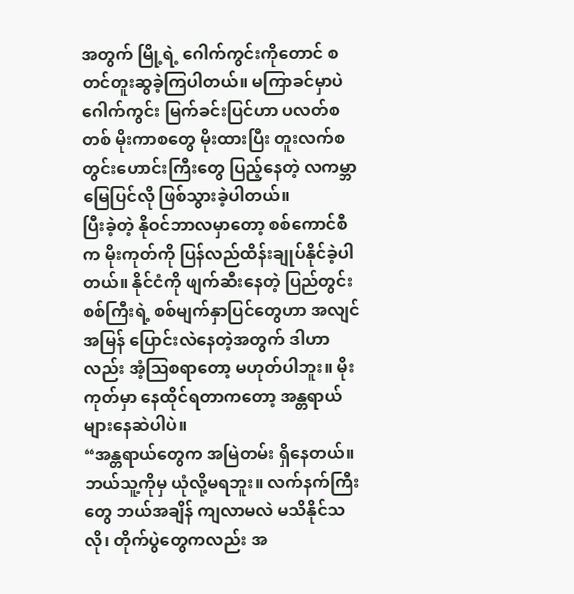အတွက် မြို့ရဲ့ ဂေါက်ကွင်းကိုတောင် စတင်တူးဆွခဲ့ကြပါတယ်။ မကြာခင်မှာပဲ ဂေါက်ကွင်း မြက်ခင်းပြင်ဟာ ပလတ်စတစ် မိုးကာစတွေ မိုးထားပြီး တူးလက်စ တွင်းဟောင်းကြီးတွေ ပြည့်နေတဲ့ လကမ္ဘာမြေပြင်လို ဖြစ်သွားခဲ့ပါတယ်။
ပြီးခဲ့တဲ့ နိုဝင်ဘာလမှာတော့ စစ်ကောင်စီက မိုးကုတ်ကို ပြန်လည်ထိန်းချုပ်နိုင်ခဲ့ပါတယ်။ နိုင်ငံကို ဖျက်ဆီးနေတဲ့ ပြည်တွင်းစစ်ကြီးရဲ့ စစ်မျက်နှာပြင်တွေဟာ အလျင်အမြန် ပြောင်းလဲနေတဲ့အတွက် ဒါဟာလည်း အံ့ဩစရာတော့ မဟုတ်ပါဘူး။ မိုးကုတ်မှာ နေထိုင်ရတာကတော့ အန္တရာယ် များနေဆဲပါပဲ။
“အန္တရာယ်တွေက အမြဲတမ်း ရှိနေတယ်။ ဘယ်သူ့ကိုမှ ယုံလို့မရဘူး။ လက်နက်ကြီးတွေ ဘယ်အချိန် ကျလာမလဲ မသိနိုင်သလို၊ တိုက်ပွဲတွေကလည်း အ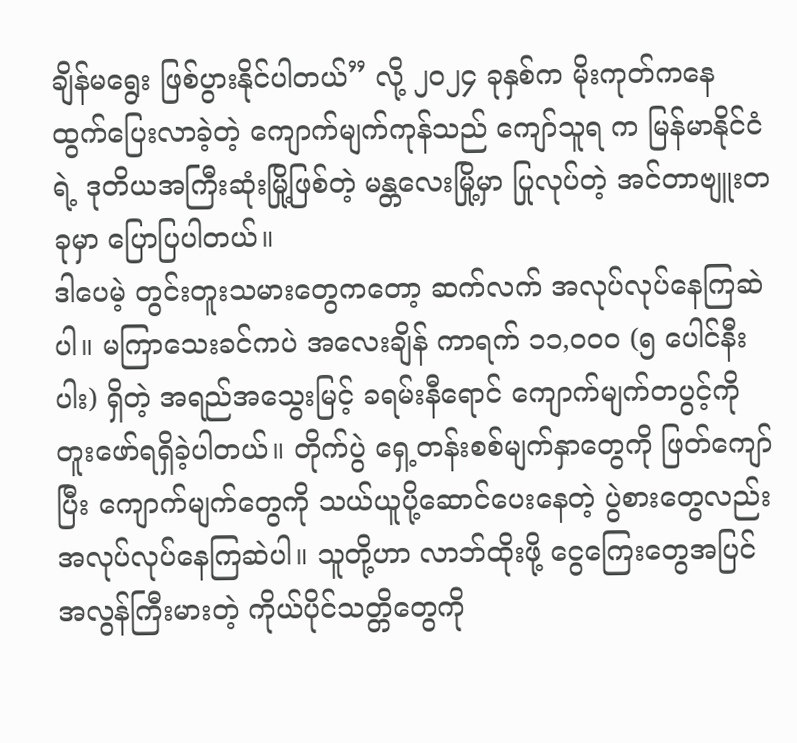ချိန်မရွေး ဖြစ်ပွားနိုင်ပါတယ်” လို့ ၂၀၂၄ ခုနှစ်က မိုးကုတ်ကနေ ထွက်ပြေးလာခဲ့တဲ့ ကျောက်မျက်ကုန်သည် ကျော်သူရ က မြန်မာနိုင်ငံရဲ့ ဒုတိယအကြီးဆုံးမြို့ဖြစ်တဲ့ မန္တလေးမြို့မှာ ပြုလုပ်တဲ့ အင်တာဗျူးတခုမှာ ပြောပြပါတယ်။
ဒါပေမဲ့ တွင်းတူးသမားတွေကတော့ ဆက်လက် အလုပ်လုပ်နေကြဆဲပါ။ မကြာသေးခင်ကပဲ အလေးချိန် ကာရက် ၁၁,၀၀၀ (၅ ပေါင်နီးပါး) ရှိတဲ့ အရည်အသွေးမြင့် ခရမ်းနီရောင် ကျောက်မျက်တပွင့်ကို တူးဖော်ရရှိခဲ့ပါတယ်။ တိုက်ပွဲ ရှေ့တန်းစစ်မျက်နှာတွေကို ဖြတ်ကျော်ပြီး ကျောက်မျက်တွေကို သယ်ယူပို့ဆောင်ပေးနေတဲ့ ပွဲစားတွေလည်း အလုပ်လုပ်နေကြဆဲပါ။ သူတို့ဟာ လာဘ်ထိုးဖို့ ငွေကြေးတွေအပြင် အလွန်ကြီးမားတဲ့ ကိုယ်ပိုင်သတ္တိတွေကို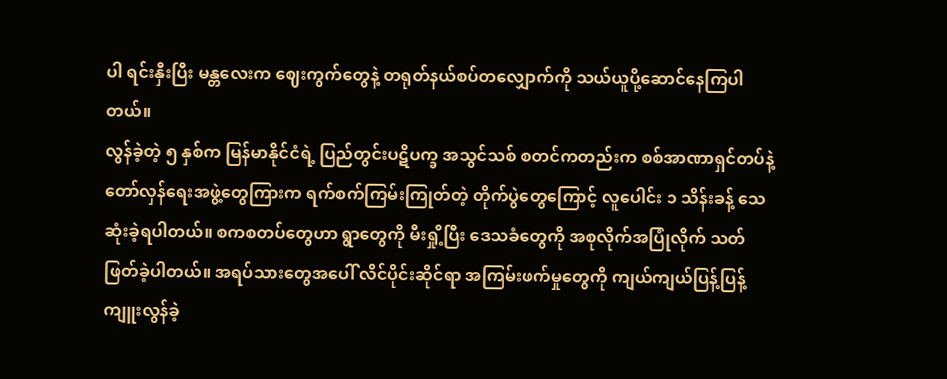ပါ ရင်းနှီးပြီး မန္တလေးက ဈေးကွက်တွေနဲ့ တရုတ်နယ်စပ်တလျှောက်ကို သယ်ယူပို့ဆောင်နေကြပါတယ်။
လွန်ခဲ့တဲ့ ၅ နှစ်က မြန်မာနိုင်ငံရဲ့ ပြည်တွင်းပဋိပက္ခ အသွင်သစ် စတင်ကတည်းက စစ်အာဏာရှင်တပ်နဲ့ တော်လှန်ရေးအဖွဲ့တွေကြားက ရက်စက်ကြမ်းကြုတ်တဲ့ တိုက်ပွဲတွေကြောင့် လူပေါင်း ၁ သိန်းခန့် သေဆုံးခဲ့ရပါတယ်။ စကစတပ်တွေဟာ ရွာတွေကို မီးရှို့ပြီး ဒေသခံတွေကို အစုလိုက်အပြုံလိုက် သတ်ဖြတ်ခဲ့ပါတယ်။ အရပ်သားတွေအပေါ် လိင်ပိုင်းဆိုင်ရာ အကြမ်းဖက်မှုတွေကို ကျယ်ကျယ်ပြန့်ပြန့် ကျူးလွန်ခဲ့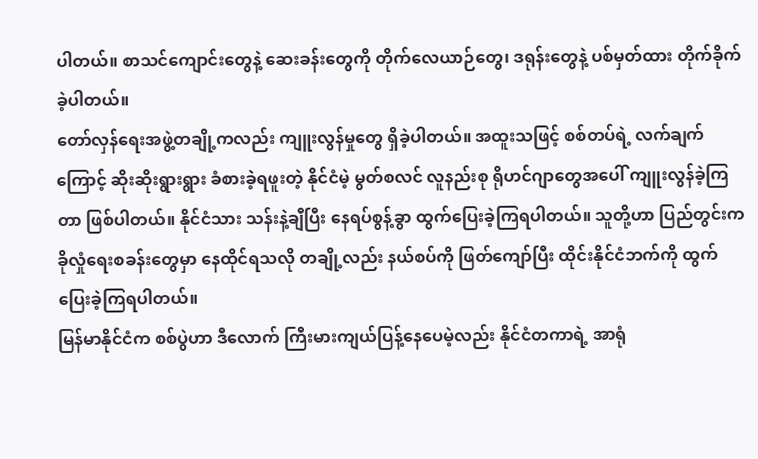ပါတယ်။ စာသင်ကျောင်းတွေနဲ့ ဆေးခန်းတွေကို တိုက်လေယာဉ်တွေ၊ ဒရုန်းတွေနဲ့ ပစ်မှတ်ထား တိုက်ခိုက်ခဲ့ပါတယ်။
တော်လှန်ရေးအဖွဲ့တချို့ကလည်း ကျူးလွန်မှုတွေ ရှိခဲ့ပါတယ်။ အထူးသဖြင့် စစ်တပ်ရဲ့ လက်ချက်ကြောင့် ဆိုးဆိုးရွားရွား ခံစားခဲ့ရဖူးတဲ့ နိုင်ငံမဲ့ မွတ်စလင် လူနည်းစု ရိုဟင်ဂျာတွေအပေါ် ကျူးလွန်ခဲ့ကြတာ ဖြစ်ပါတယ်။ နိုင်ငံသား သန်းနဲ့ချီပြီး နေရပ်စွန့်ခွာ ထွက်ပြေးခဲ့ကြရပါတယ်။ သူတို့ဟာ ပြည်တွင်းက ခိုလှုံရေးစခန်းတွေမှာ နေထိုင်ရသလို တချို့လည်း နယ်စပ်ကို ဖြတ်ကျော်ပြီး ထိုင်းနိုင်ငံဘက်ကို ထွက်ပြေးခဲ့ကြရပါတယ်။
မြန်မာနိုင်ငံက စစ်ပွဲဟာ ဒီလောက် ကြီးမားကျယ်ပြန့်နေပေမဲ့လည်း နိုင်ငံတကာရဲ့ အာရုံ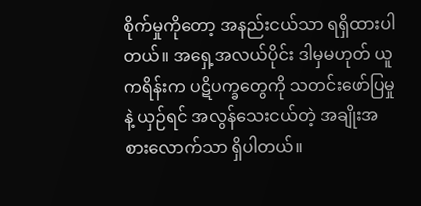စိုက်မှုကိုတော့ အနည်းငယ်သာ ရရှိထားပါတယ်။ အရှေ့အလယ်ပိုင်း ဒါမှမဟုတ် ယူကရိန်းက ပဋိပက္ခတွေကို သတင်းဖော်ပြမှုနဲ့ ယှဉ်ရင် အလွန်သေးငယ်တဲ့ အချိုးအစားလောက်သာ ရှိပါတယ်။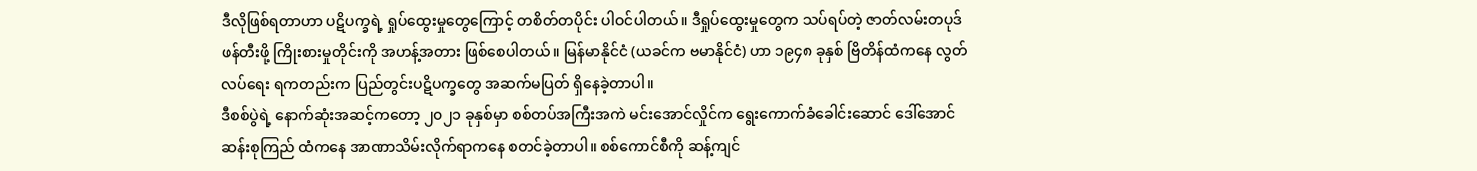ဒီလိုဖြစ်ရတာဟာ ပဋိပက္ခရဲ့ ရှုပ်ထွေးမှုတွေကြောင့် တစိတ်တပိုင်း ပါဝင်ပါတယ်။ ဒီရှုပ်ထွေးမှုတွေက သပ်ရပ်တဲ့ ဇာတ်လမ်းတပုဒ် ဖန်တီးဖို့ ကြိုးစားမှုတိုင်းကို အဟန့်အတား ဖြစ်စေပါတယ်။ မြန်မာနိုင်ငံ (ယခင်က ဗမာနိုင်ငံ) ဟာ ၁၉၄၈ ခုနှစ် ဗြိတိန်ထံကနေ လွတ်လပ်ရေး ရကတည်းက ပြည်တွင်းပဋိပက္ခတွေ အဆက်မပြတ် ရှိနေခဲ့တာပါ။
ဒီစစ်ပွဲရဲ့ နောက်ဆုံးအဆင့်ကတော့ ၂၀၂၁ ခုနှစ်မှာ စစ်တပ်အကြီးအကဲ မင်းအောင်လှိုင်က ရွေးကောက်ခံခေါင်းဆောင် ဒေါ်အောင်ဆန်းစုကြည် ထံကနေ အာဏာသိမ်းလိုက်ရာကနေ စတင်ခဲ့တာပါ။ စစ်ကောင်စီကို ဆန့်ကျင်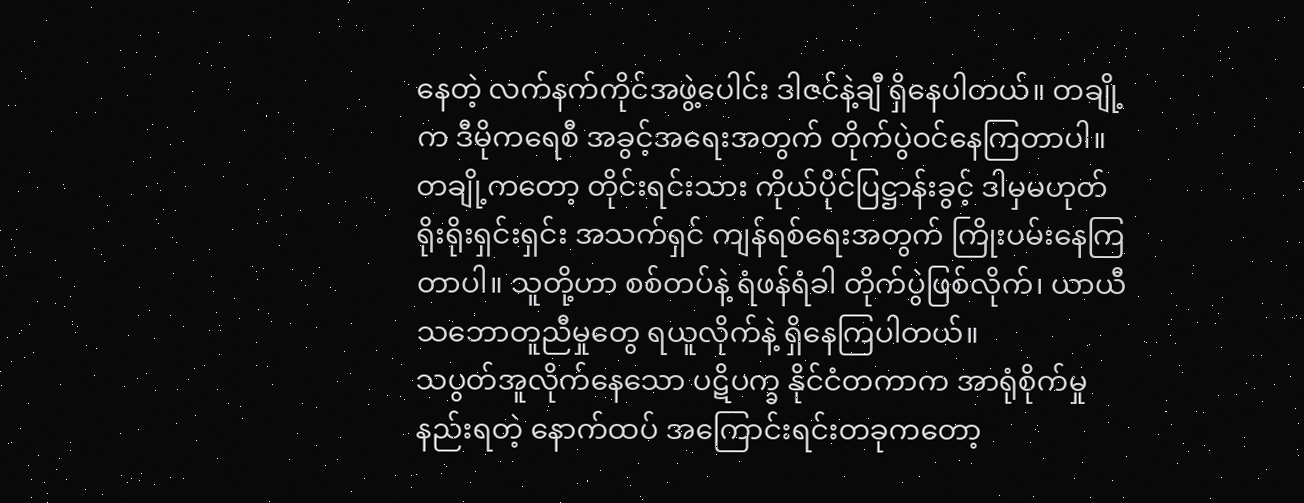နေတဲ့ လက်နက်ကိုင်အဖွဲ့ပေါင်း ဒါဇင်နဲ့ချီ ရှိနေပါတယ်။ တချို့က ဒီမိုကရေစီ အခွင့်အရေးအတွက် တိုက်ပွဲဝင်နေကြတာပါ။ တချို့ကတော့ တိုင်းရင်းသား ကိုယ်ပိုင်ပြဋ္ဌာန်းခွင့် ဒါမှမဟုတ် ရိုးရိုးရှင်းရှင်း အသက်ရှင် ကျန်ရစ်ရေးအတွက် ကြိုးပမ်းနေကြတာပါ။ သူတို့ဟာ စစ်တပ်နဲ့ ရံဖန်ရံခါ တိုက်ပွဲဖြစ်လိုက်၊ ယာယီ သဘောတူညီမှုတွေ ရယူလိုက်နဲ့ ရှိနေကြပါတယ်။
သပွတ်အူလိုက်နေသော ပဋိပက္ခ နိုင်ငံတကာက အာရုံစိုက်မှု နည်းရတဲ့ နောက်ထပ် အကြောင်းရင်းတခုကတော့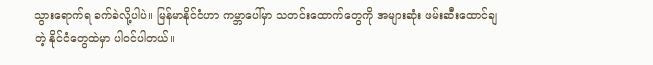သွားရောက်ရ ခက်ခဲလို့ပါပဲ။ မြန်မာနိုင်ငံဟာ ကမ္ဘာပေါ်မှာ သတင်းထောက်တွေကို အများဆုံး ဖမ်းဆီးထောင်ချတဲ့ နိုင်ငံတွေထဲမှာ ပါဝင်ပါတယ်။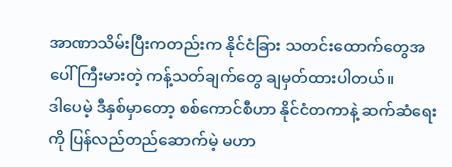အာဏာသိမ်းပြီးကတည်းက နိုင်ငံခြား သတင်းထောက်တွေအပေါ် ကြီးမားတဲ့ ကန့်သတ်ချက်တွေ ချမှတ်ထားပါတယ်။
ဒါပေမဲ့ ဒီနှစ်မှာတော့ စစ်ကောင်စီဟာ နိုင်ငံတကာနဲ့ ဆက်ဆံရေးကို ပြန်လည်တည်ဆောက်မဲ့ မဟာ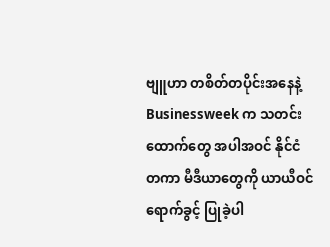ဗျူဟာ တစိတ်တပိုင်းအနေနဲ့ Businessweek က သတင်းထောက်တွေ အပါအဝင် နိုင်ငံတကာ မီဒီယာတွေကို ယာယီဝင်ရောက်ခွင့် ပြုခဲ့ပါ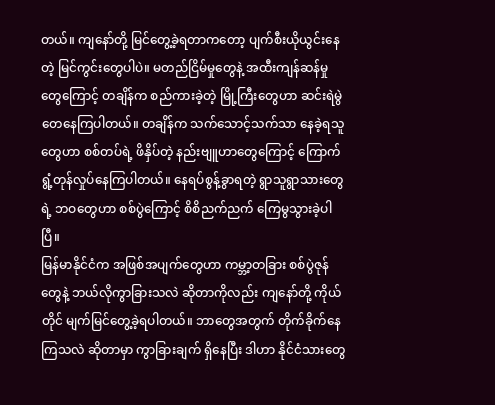တယ်။ ကျနော်တို့ မြင်တွေ့ခဲ့ရတာကတော့ ပျက်စီးယိုယွင်းနေတဲ့ မြင်ကွင်းတွေပါပဲ။ မတည်ငြိမ်မှုတွေနဲ့ အထီးကျန်ဆန်မှုတွေကြောင့် တချိန်က စည်ကားခဲ့တဲ့ မြို့ကြီးတွေဟာ ဆင်းရဲမွဲတေနေကြပါတယ်။ တချိန်က သက်သောင့်သက်သာ နေခဲ့ရသူတွေဟာ စစ်တပ်ရဲ့ ဖိနှိပ်တဲ့ နည်းဗျူဟာတွေကြောင့် ကြောက်ရွံ့တုန်လှုပ်နေကြပါတယ်။ နေရပ်စွန့်ခွာရတဲ့ ရွာသူရွာသားတွေရဲ့ ဘဝတွေဟာ စစ်ပွဲကြောင့် စိစိညက်ညက် ကြေမွသွားခဲ့ပါပြီ။
မြန်မာနိုင်ငံက အဖြစ်အပျက်တွေဟာ ကမ္ဘာ့တခြား စစ်ပွဲဇုန်တွေနဲ့ ဘယ်လိုကွာခြားသလဲ ဆိုတာကိုလည်း ကျနော်တို့ ကိုယ်တိုင် မျက်မြင်တွေ့ခဲ့ရပါတယ်။ ဘာတွေအတွက် တိုက်ခိုက်နေကြသလဲ ဆိုတာမှာ ကွာခြားချက် ရှိနေပြီး ဒါဟာ နိုင်ငံသားတွေ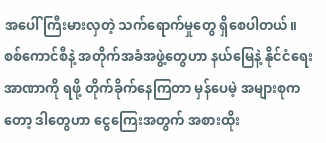အပေါ် ကြီးမားလှတဲ့ သက်ရောက်မှုတွေ ရှိစေပါတယ်။
စစ်ကောင်စီနဲ့ အတိုက်အခံအဖွဲ့တွေဟာ နယ်မြေနဲ့ နိုင်ငံရေး အာဏာကို ရဖို့ တိုက်ခိုက်နေကြတာ မှန်ပေမဲ့ အများစုကတော့ ဒါတွေဟာ ငွေကြေးအတွက် အစားထိုး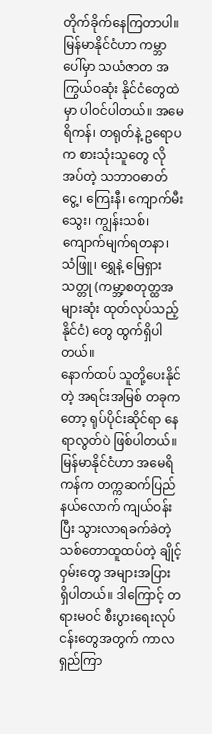တိုက်ခိုက်နေကြတာပါ။ မြန်မာနိုင်ငံဟာ ကမ္ဘာပေါ်မှာ သယံဇာတ အကြွယ်ဝဆုံး နိုင်ငံတွေထဲမှာ ပါဝင်ပါတယ်။ အမေရိကန်၊ တရုတ်နဲ့ ဥရောပက စားသုံးသူတွေ လိုအပ်တဲ့ သဘာဝဓာတ်ငွေ့၊ ကြေးနီ၊ ကျောက်မီးသွေး၊ ကျွန်းသစ်၊ ကျောက်မျက်ရတနာ၊ သံဖြူ၊ ရွှေနဲ့ မြေရှားသတ္တု (ကမ္ဘာ့စတုတ္ထအများဆုံး ထုတ်လုပ်သည့်နိုင်ငံ) တွေ ထွက်ရှိပါတယ်။
နောက်ထပ် သူတို့ပေးနိုင်တဲ့ အရင်းအမြစ် တခုကတော့ ရုပ်ပိုင်းဆိုင်ရာ နေရာလွတ်ပဲ ဖြစ်ပါတယ်။ မြန်မာနိုင်ငံဟာ အမေရိကန်က တက္ကဆက်ပြည်နယ်လောက် ကျယ်ဝန်းပြီး သွားလာရခက်ခဲတဲ့ သစ်တောထူထပ်တဲ့ ချိုင့်ဝှမ်းတွေ အများအပြား ရှိပါတယ်။ ဒါကြောင့် တရားမဝင် စီးပွားရေးလုပ်ငန်းတွေအတွက် ကာလရှည်ကြာ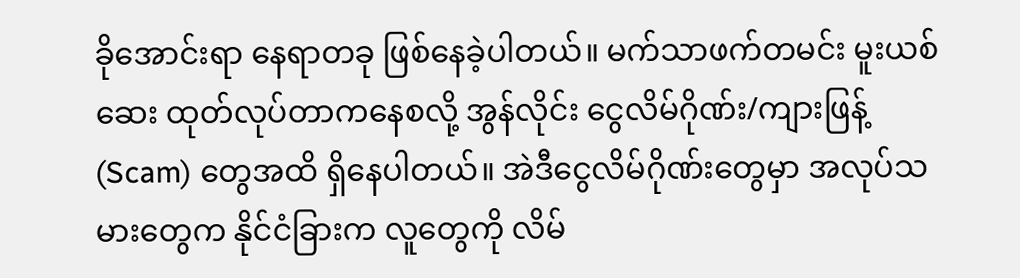ခိုအောင်းရာ နေရာတခု ဖြစ်နေခဲ့ပါတယ်။ မက်သာဖက်တမင်း မူးယစ်ဆေး ထုတ်လုပ်တာကနေစလို့ အွန်လိုင်း ငွေလိမ်ဂိုဏ်း/ကျားဖြန့် (Scam) တွေအထိ ရှိနေပါတယ်။ အဲဒီငွေလိမ်ဂိုဏ်းတွေမှာ အလုပ်သမားတွေက နိုင်ငံခြားက လူတွေကို လိမ်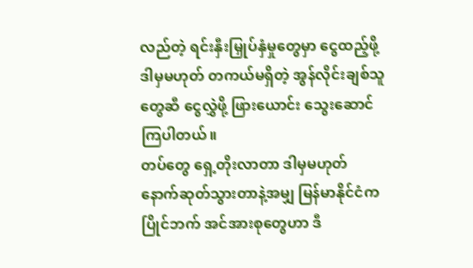လည်တဲ့ ရင်းနှီးမြှုပ်နှံမှုတွေမှာ ငွေထည့်ဖို့ ဒါမှမဟုတ် တကယ်မရှိတဲ့ အွန်လိုင်းချစ်သူတွေဆီ ငွေလွှဲဖို့ ဖြားယောင်း သွေးဆောင်ကြပါတယ်။
တပ်တွေ ရှေ့တိုးလာတာ ဒါမှမဟုတ် နောက်ဆုတ်သွားတာနဲ့အမျှ မြန်မာနိုင်ငံက ပြိုင်ဘက် အင်အားစုတွေဟာ ဒီ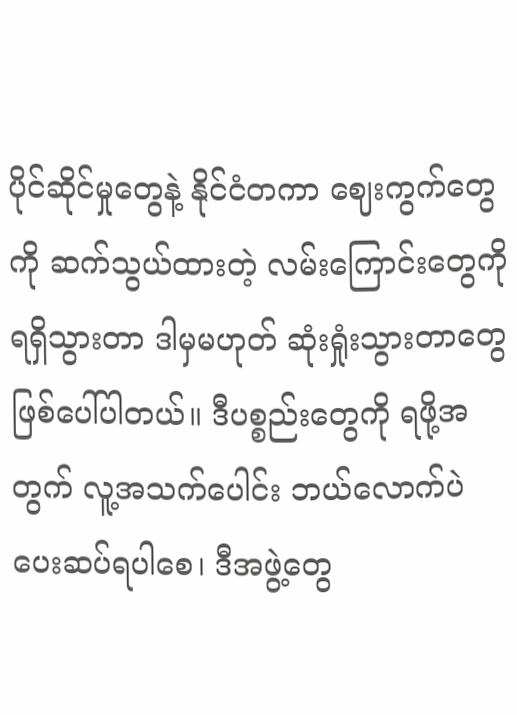ပိုင်ဆိုင်မှုတွေနဲ့ နိုင်ငံတကာ ဈေးကွက်တွေကို ဆက်သွယ်ထားတဲ့ လမ်းကြောင်းတွေကို ရရှိသွားတာ ဒါမှမဟုတ် ဆုံးရှုံးသွားတာတွေ ဖြစ်ပေါ်ပါတယ်။ ဒီပစ္စည်းတွေကို ရဖို့အတွက် လူ့အသက်ပေါင်း ဘယ်လောက်ပဲ ပေးဆပ်ရပါစေ၊ ဒီအဖွဲ့တွေ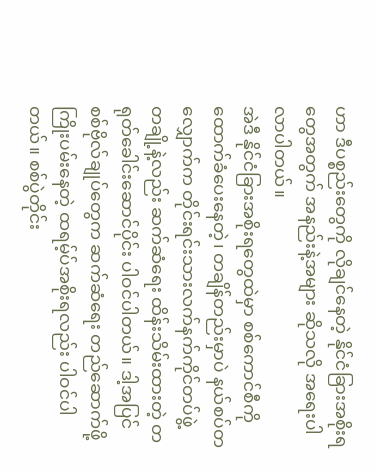ဟာ ဒီပစ္စည်းတွေကို လိုချင်နေတဲ့ နိုင်ငံခြားအစိုးရတွေအတွက် အနည်းနဲ့အများ ဆိုသလို အရေးပါလာပါတယ်။
အဲဒီ နိုင်ငံခြားအစိုးရတွေထဲမှာ စစ်ကောင်စီကို ထောက်ခံပေးနေတဲ့၊ တချိန်တည်းမှာပဲ နယ်စပ်တလျှောက်က တိုင်းရင်းသားလက်နက်ကိုင်တပ်ဖွဲ့ တချို့နဲ့လည်း ဆက်ဆံရေး ထိန်းသိမ်းထားတဲ့ တရုတ်ခေါင်းဆောင်ပိုင်း ပါဝင်ပါတယ်။ ဒါ့အပြင် စစ်ဗိုလ်ချုပ်တွေက ဆက်ဆံရေး တည်ဆောက်ဖို့ ကြိုးပမ်းနေတဲ့ ထရမ့်ပ်အစိုးရလည်း ပါဝင်ပါတယ်။ စစ်ပွဲတိုင်း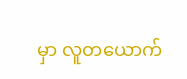မှာ လူတယောက်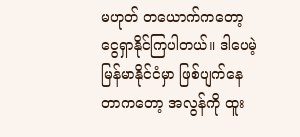မဟုတ် တယောက်ကတော့ ငွေရှာနိုင်ကြပါတယ်။ ဒါပေမဲ့ မြန်မာနိုင်ငံမှာ ဖြစ်ပျက်နေတာကတော့ အလွန်ကို ထူး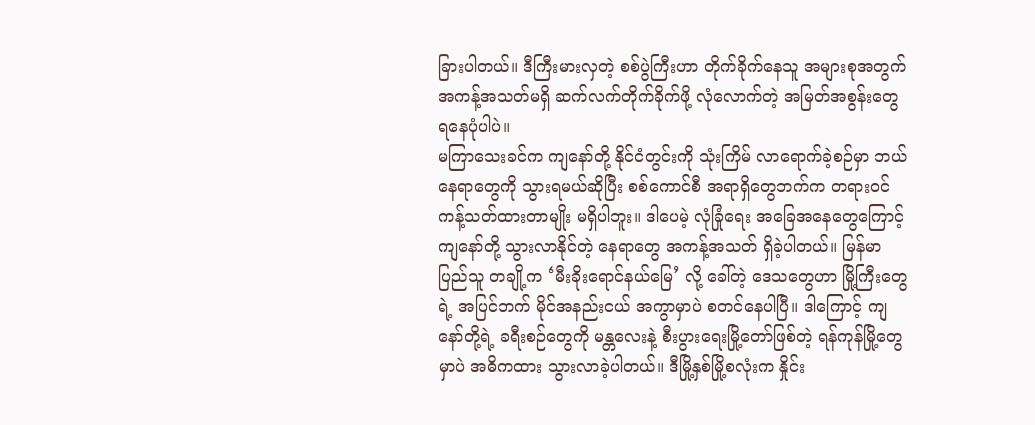ခြားပါတယ်။ ဒီကြီးမားလှတဲ့ စစ်ပွဲကြီးဟာ တိုက်ခိုက်နေသူ အများစုအတွက် အကန့်အသတ်မရှိ ဆက်လက်တိုက်ခိုက်ဖို့ လုံလောက်တဲ့ အမြတ်အစွန်းတွေ ရနေပုံပါပဲ။
မကြာသေးခင်က ကျနော်တို့ နိုင်ငံတွင်းကို သုံးကြိမ် လာရောက်ခဲ့စဉ်မှာ ဘယ်နေရာတွေကို သွားရမယ်ဆိုပြီး စစ်ကောင်စီ အရာရှိတွေဘက်က တရားဝင် ကန့်သတ်ထားတာမျိုး မရှိပါဘူး။ ဒါပေမဲ့ လုံခြုံရေး အခြေအနေတွေကြောင့် ကျနော်တို့ သွားလာနိုင်တဲ့ နေရာတွေ အကန့်အသတ် ရှိခဲ့ပါတယ်။ မြန်မာပြည်သူ တချို့က ‘မီးခိုးရောင်နယ်မြေ’ လို့ ခေါ်တဲ့ ဒေသတွေဟာ မြို့ကြီးတွေရဲ့ အပြင်ဘက် မိုင်အနည်းငယ် အကွာမှာပဲ စတင်နေပါပြီ။ ဒါကြောင့် ကျနော်တို့ရဲ့ ခရီးစဉ်တွေကို မန္တလေးနဲ့ စီးပွားရေးမြို့တော်ဖြစ်တဲ့ ရန်ကုန်မြို့တွေမှာပဲ အဓိကထား သွားလာခဲ့ပါတယ်။ ဒီမြို့နှစ်မြို့စလုံးက နှိုင်း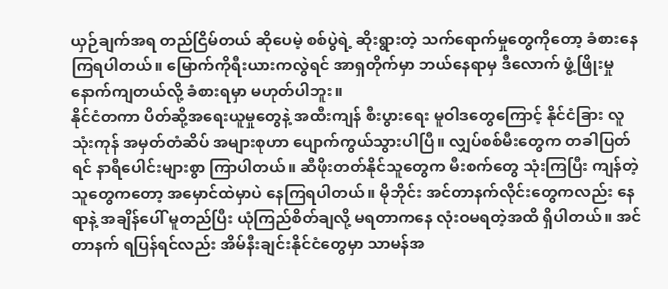ယှဉ်ချက်အရ တည်ငြိမ်တယ် ဆိုပေမဲ့ စစ်ပွဲရဲ့ ဆိုးရွားတဲ့ သက်ရောက်မှုတွေကိုတော့ ခံစားနေကြရပါတယ်။ မြောက်ကိုရီးယားကလွဲရင် အာရှတိုက်မှာ ဘယ်နေရာမှ ဒီလောက် ဖွံ့ဖြိုးမှု နောက်ကျတယ်လို့ ခံစားရမှာ မဟုတ်ပါဘူး။
နိုင်ငံတကာ ပိတ်ဆို့အရေးယူမှုတွေနဲ့ အထီးကျန် စီးပွားရေး မူဝါဒတွေကြောင့် နိုင်ငံခြား လူသုံးကုန် အမှတ်တံဆိပ် အများစုဟာ ပျောက်ကွယ်သွားပါပြီ။ လျှပ်စစ်မီးတွေက တခါပြတ်ရင် နာရီပေါင်းများစွာ ကြာပါတယ်။ ဆီဖိုးတတ်နိုင်သူတွေက မီးစက်တွေ သုံးကြပြီး ကျန်တဲ့သူတွေကတော့ အမှောင်ထဲမှာပဲ နေကြရပါတယ်။ မိုဘိုင်း အင်တာနက်လိုင်းတွေကလည်း နေရာနဲ့ အချိန်ပေါ် မူတည်ပြီး ယုံကြည်စိတ်ချလို့ မရတာကနေ လုံးဝမရတဲ့အထိ ရှိပါတယ်။ အင်တာနက် ရပြန်ရင်လည်း အိမ်နီးချင်းနိုင်ငံတွေမှာ သာမန်အ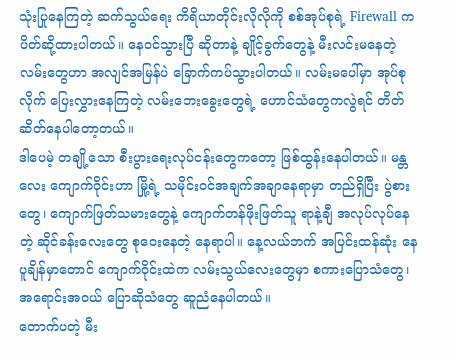သုံးပြုနေကြတဲ့ ဆက်သွယ်ရေး ကိရိယာတိုင်းလိုလိုကို စစ်အုပ်စုရဲ့ Firewall က ပိတ်ဆို့ထားပါတယ်။ နေဝင်သွားပြီ ဆိုတာနဲ့ ချိုင့်ခွက်တွေနဲ့ မီးလင်းမနေတဲ့ လမ်းတွေဟာ အလျင်အမြန်ပဲ ခြောက်ကပ်သွားပါတယ်။ လမ်းမပေါ်မှာ အုပ်စုလိုက် ပြေးလွှားနေကြတဲ့ လမ်းဘေးခွေးတွေရဲ့ ဟောင်သံတွေကလွဲရင် တိတ်ဆိတ်နေပါတော့တယ်။
ဒါပေမဲ့ တချို့သော စီးပွားရေးလုပ်ငန်းတွေကတော့ ဖြစ်ထွန်းနေပါတယ်။ မန္တလေး ကျောက်ဝိုင်းဟာ မြို့ရဲ့ သမိုင်းဝင်အချက်အချာနေရာမှာ တည်ရှိပြီး ပွဲစားတွေ၊ ကျောက်ဖြတ်သမားတွေနဲ့ ကျောက်တန်ဖိုးဖြတ်သူ ရာနဲ့ချီ အလုပ်လုပ်နေတဲ့ ဆိုင်ခန်းလေးတွေ စုဝေးနေတဲ့ နေရာပါ။ နေ့လယ်ဘက် အပြင်းထန်ဆုံး နေပူချိန်မှာတောင် ကျောက်ဝိုင်းထဲက လမ်းသွယ်လေးတွေမှာ စကားပြောသံတွေ၊ အရောင်းအဝယ် ပြောဆိုသံတွေ ဆူညံနေပါတယ်။
တောက်ပတဲ့ မီး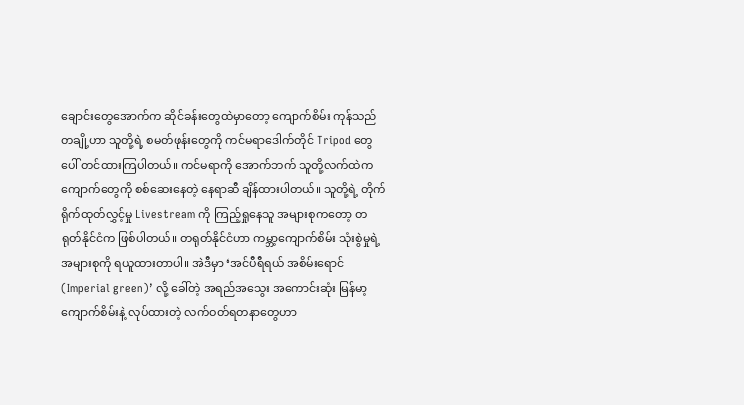ချောင်းတွေအောက်က ဆိုင်ခန်းတွေထဲမှာတော့ ကျောက်စိမ်း ကုန်သည်တချို့ဟာ သူတို့ရဲ့ စမတ်ဖုန်းတွေကို ကင်မရာဒေါက်တိုင် Tripod တွေပေါ် တင်ထားကြပါတယ်။ ကင်မရာကို အောက်ဘက် သူတို့လက်ထဲက ကျောက်တွေကို စစ်ဆေးနေတဲ့ နေရာဆီ ချိန်ထားပါတယ်။ သူတို့ရဲ့ တိုက်ရိုက်ထုတ်လွှင့်မှု Livestream ကို ကြည့်ရှုနေသူ အများစုကတော့ တရုတ်နိုင်ငံက ဖြစ်ပါတယ်။ တရုတ်နိုင်ငံဟာ ကမ္ဘာ့ကျောက်စိမ်း သုံးစွဲမှုရဲ့ အများစုကို ရယူထားတာပါ။ အဲဒီမှာ ‘အင်ပီရီရယ် အစိမ်းရောင် (Imperial green)’ လို့ ခေါ်တဲ့ အရည်အသွေး အကောင်းဆုံး မြန်မာ့ကျောက်စိမ်းနဲ့ လုပ်ထားတဲ့ လက်ဝတ်ရတနာတွေဟာ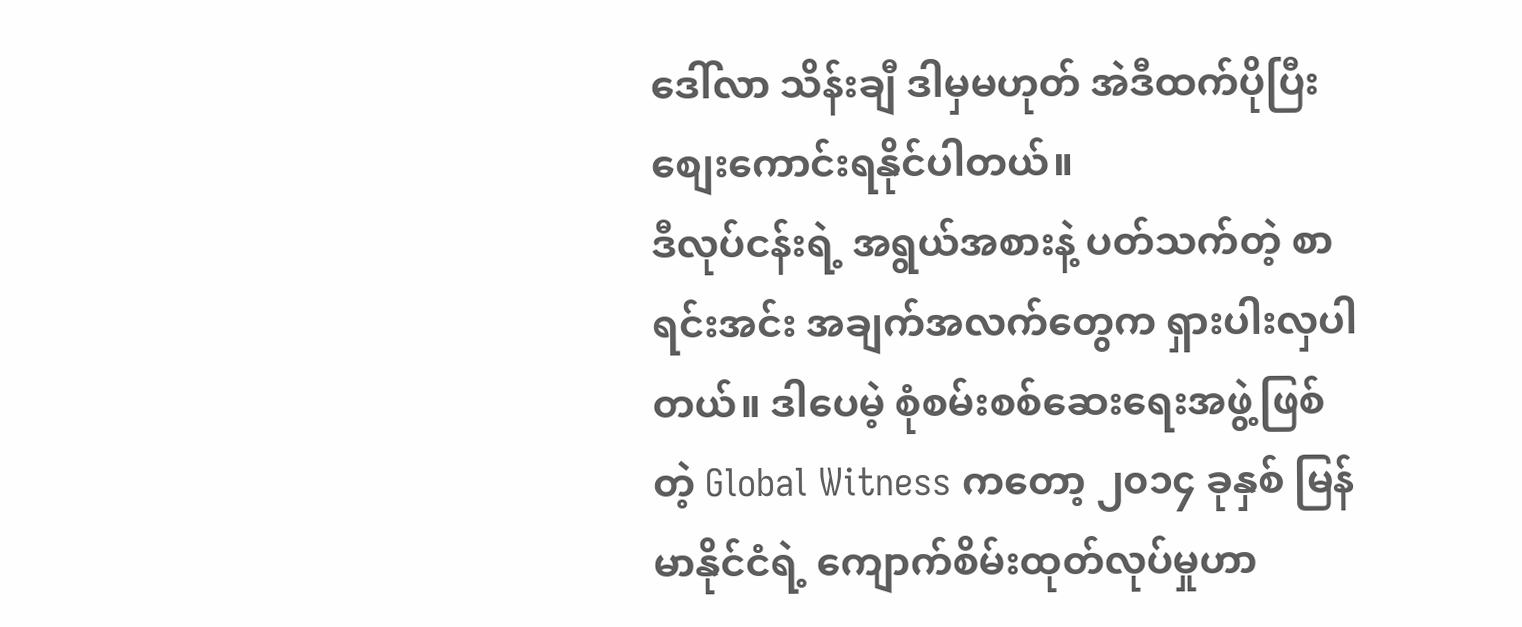ဒေါ်လာ သိန်းချီ ဒါမှမဟုတ် အဲဒီထက်ပိုပြီး စျေးကောင်းရနိုင်ပါတယ်။
ဒီလုပ်ငန်းရဲ့ အရွယ်အစားနဲ့ ပတ်သက်တဲ့ စာရင်းအင်း အချက်အလက်တွေက ရှားပါးလှပါတယ်။ ဒါပေမဲ့ စုံစမ်းစစ်ဆေးရေးအဖွဲ့ဖြစ်တဲ့ Global Witness ကတော့ ၂၀၁၄ ခုနှစ် မြန်မာနိုင်ငံရဲ့ ကျောက်စိမ်းထုတ်လုပ်မှုဟာ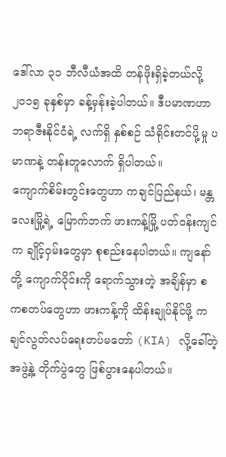ဒေါ်လာ ၃၁ ဘီလီယံအထိ တန်ဖိုးရှိခဲ့တယ်လို့ ၂၀၁၅ ခုနှစ်မှာ ခန့်မှန်းခဲ့ပါတယ်။ ဒီပမာဏဟာ ဘရာဇီးနိုင်ငံရဲ့ လက်ရှိ နှစ်စဉ် သံရိုင်းတင်ပို့မှု ပမာဏနဲ့ တန်းတူလောက် ရှိပါတယ်။
ကျောက်စိမ်းတွင်းတွေဟာ ကချင်ပြည်နယ်၊ မန္တလေးမြို့ရဲ့ မြောက်ဘက် ဖားကန့်မြို့ ပတ်ဝန်းကျင်က ချိုင့်ဝှမ်းတွေမှာ စုစည်းနေပါတယ်။ ကျနော်တို့ ကျောက်ဝိုင်းကို ရောက်သွားတဲ့ အချိန်မှာ စကစတပ်တွေဟာ ဖားကန့်ကို ထိန်းချုပ်နိုင်ဖို့ ကချင်လွတ်လပ်ရေးတပ်မတော် (KIA) လို့ခေါ်တဲ့ အဖွဲ့နဲ့ တိုက်ပွဲတွေ ဖြစ်ပွားနေပါတယ်။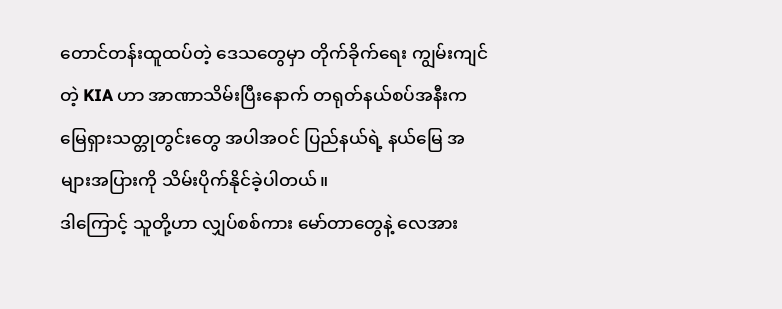တောင်တန်းထူထပ်တဲ့ ဒေသတွေမှာ တိုက်ခိုက်ရေး ကျွမ်းကျင်တဲ့ KIA ဟာ အာဏာသိမ်းပြီးနောက် တရုတ်နယ်စပ်အနီးက မြေရှားသတ္တုတွင်းတွေ အပါအဝင် ပြည်နယ်ရဲ့ နယ်မြေ အများအပြားကို သိမ်းပိုက်နိုင်ခဲ့ပါတယ်။
ဒါကြောင့် သူတို့ဟာ လျှပ်စစ်ကား မော်တာတွေနဲ့ လေအား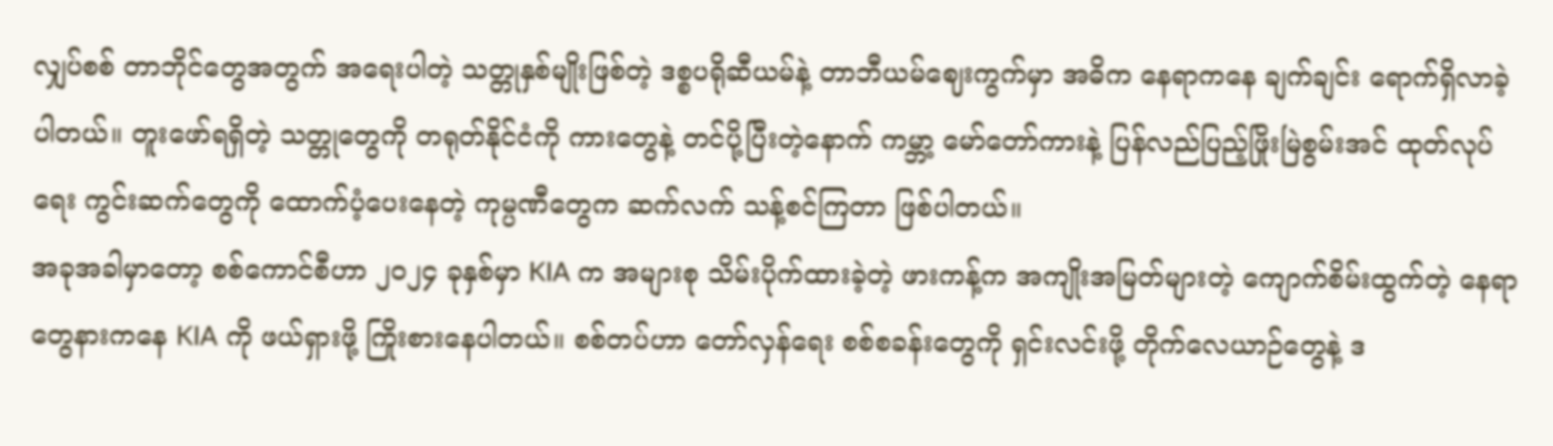လျှပ်စစ် တာဘိုင်တွေအတွက် အရေးပါတဲ့ သတ္တုနှစ်မျိုးဖြစ်တဲ့ ဒစ္စပရိုဆီယမ်နဲ့ တာဘီယမ်ဈေးကွက်မှာ အဓိက နေရာကနေ ချက်ချင်း ရောက်ရှိလာခဲ့ပါတယ်။ တူးဖော်ရရှိတဲ့ သတ္တုတွေကို တရုတ်နိုင်ငံကို ကားတွေနဲ့ တင်ပို့ပြီးတဲ့နောက် ကမ္ဘာ့ မော်တော်ကားနဲ့ ပြန်လည်ပြည့်ဖြိုးမြဲစွမ်းအင် ထုတ်လုပ်ရေး ကွင်းဆက်တွေကို ထောက်ပံ့ပေးနေတဲ့ ကုမ္ပဏီတွေက ဆက်လက် သန့်စင်ကြတာ ဖြစ်ပါတယ်။
အခုအခါမှာတော့ စစ်ကောင်စီဟာ ၂၀၂၄ ခုနှစ်မှာ KIA က အများစု သိမ်းပိုက်ထားခဲ့တဲ့ ဖားကန့်က အကျိုးအမြတ်များတဲ့ ကျောက်စိမ်းထွက်တဲ့ နေရာတွေနားကနေ KIA ကို ဖယ်ရှားဖို့ ကြိုးစားနေပါတယ်။ စစ်တပ်ဟာ တော်လှန်ရေး စစ်စခန်းတွေကို ရှင်းလင်းဖို့ တိုက်လေယာဉ်တွေနဲ့ ဒ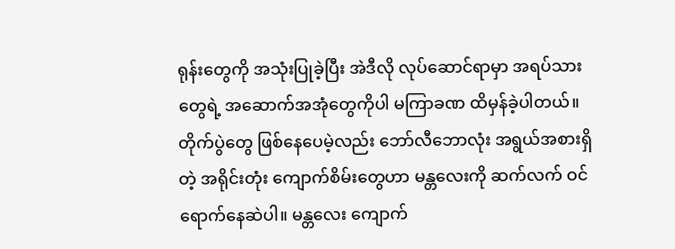ရုန်းတွေကို အသုံးပြုခဲ့ပြီး အဲဒီလို လုပ်ဆောင်ရာမှာ အရပ်သားတွေရဲ့ အဆောက်အအုံတွေကိုပါ မကြာခဏ ထိမှန်ခဲ့ပါတယ်။
တိုက်ပွဲတွေ ဖြစ်နေပေမဲ့လည်း ဘော်လီဘောလုံး အရွယ်အစားရှိတဲ့ အရိုင်းတုံး ကျောက်စိမ်းတွေဟာ မန္တလေးကို ဆက်လက် ဝင်ရောက်နေဆဲပါ။ မန္တလေး ကျောက်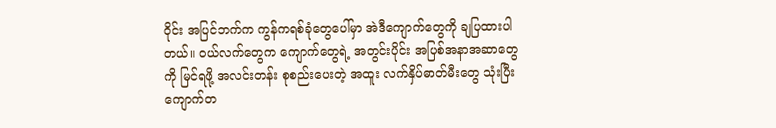ဝိုင်း အပြင်ဘက်က ကွန်ကရစ်ခုံတွေပေါ်မှာ အဲဒီကျောက်တွေကို ချပြထားပါတယ်။ ဝယ်လက်တွေက ကျောက်တွေရဲ့ အတွင်းပိုင်း အပြစ်အနာအဆာတွေကို မြင်ရဖို့ အလင်းတန်း စုစည်းပေးတဲ့ အထူး လက်နှိပ်ဓာတ်မီးတွေ သုံးပြီး ကျောက်တ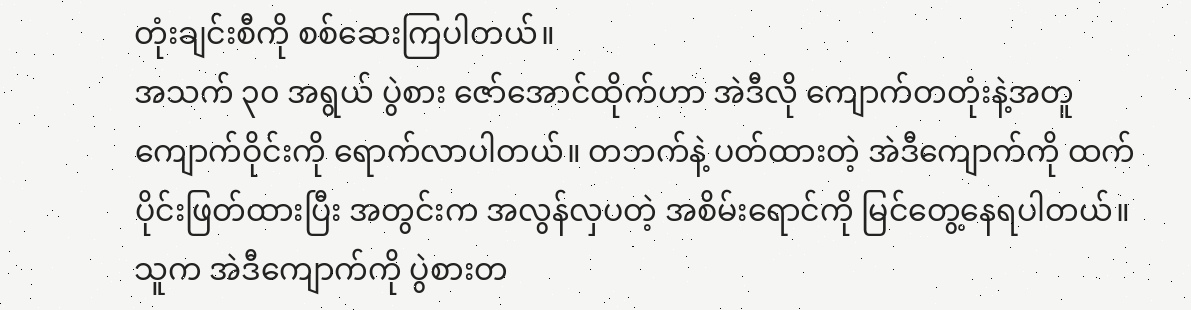တုံးချင်းစီကို စစ်ဆေးကြပါတယ်။
အသက် ၃၀ အရွယ် ပွဲစား ဇော်အောင်ထိုက်ဟာ အဲဒီလို ကျောက်တတုံးနဲ့အတူ ကျောက်ဝိုင်းကို ရောက်လာပါတယ်။ တဘက်နဲ့ ပတ်ထားတဲ့ အဲဒီကျောက်ကို ထက်ပိုင်းဖြတ်ထားပြီး အတွင်းက အလွန်လှပတဲ့ အစိမ်းရောင်ကို မြင်တွေ့နေရပါတယ်။ သူက အဲဒီကျောက်ကို ပွဲစားတ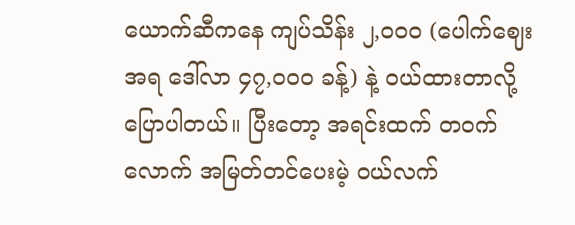ယောက်ဆီကနေ ကျပ်သိန်း ၂,၀၀၀ (ပေါက်ဈေးအရ ဒေါ်လာ ၄၇,၀၀၀ ခန့်) နဲ့ ဝယ်ထားတာလို့ ပြောပါတယ်။ ပြီးတော့ အရင်းထက် တဝက်လောက် အမြတ်တင်ပေးမဲ့ ဝယ်လက်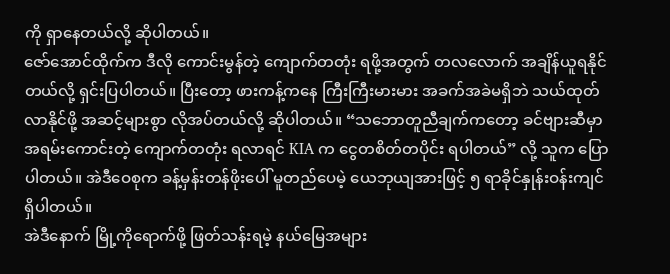ကို ရှာနေတယ်လို့ ဆိုပါတယ်။
ဇော်အောင်ထိုက်က ဒီလို ကောင်းမွန်တဲ့ ကျောက်တတုံး ရဖို့အတွက် တလလောက် အချိန်ယူရနိုင်တယ်လို့ ရှင်းပြပါတယ်။ ပြီးတော့ ဖားကန့်ကနေ ကြီးကြီးမားမား အခက်အခဲမရှိဘဲ သယ်ထုတ်လာနိုင်ဖို့ အဆင့်များစွာ လိုအပ်တယ်လို့ ဆိုပါတယ်။ “သဘောတူညီချက်ကတော့ ခင်ဗျားဆီမှာ အရမ်းကောင်းတဲ့ ကျောက်တတုံး ရလာရင် KIA က ငွေတစိတ်တပိုင်း ရပါတယ်” လို့ သူက ပြောပါတယ်။ အဲဒီဝေစုက ခန့်မှန်းတန်ဖိုးပေါ် မူတည်ပေမဲ့ ယေဘုယျအားဖြင့် ၅ ရာခိုင်နှုန်းဝန်းကျင် ရှိပါတယ်။
အဲဒီနောက် မြို့ကိုရောက်ဖို့ ဖြတ်သန်းရမဲ့ နယ်မြေအများ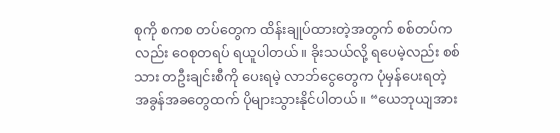စုကို စကစ တပ်တွေက ထိန်းချုပ်ထားတဲ့အတွက် စစ်တပ်ကလည်း ဝေစုတရပ် ရယူပါတယ်။ ခိုးသယ်လို့ ရပေမဲ့လည်း စစ်သား တဦးချင်းစီကို ပေးရမဲ့ လာဘ်ငွေတွေက ပုံမှန်ပေးရတဲ့ အခွန်အခတွေထက် ပိုများသွားနိုင်ပါတယ်။ “ယေဘုယျအား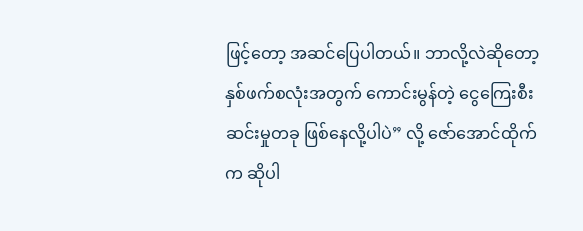ဖြင့်တော့ အဆင်ပြေပါတယ်။ ဘာလို့လဲဆိုတော့ နှစ်ဖက်စလုံးအတွက် ကောင်းမွန်တဲ့ ငွေကြေးစီးဆင်းမှုတခု ဖြစ်နေလို့ပါပဲ” လို့ ဇော်အောင်ထိုက်က ဆိုပါ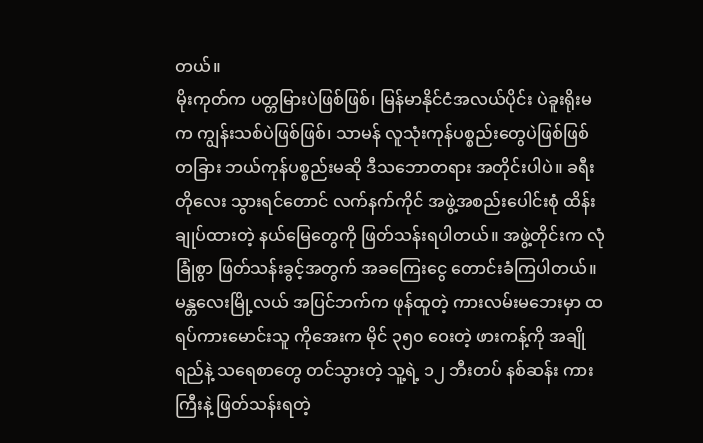တယ်။
မိုးကုတ်က ပတ္တမြားပဲဖြစ်ဖြစ်၊ မြန်မာနိုင်ငံအလယ်ပိုင်း ပဲခူးရိုးမက ကျွန်းသစ်ပဲဖြစ်ဖြစ်၊ သာမန် လူသုံးကုန်ပစ္စည်းတွေပဲဖြစ်ဖြစ် တခြား ဘယ်ကုန်ပစ္စည်းမဆို ဒီသဘောတရား အတိုင်းပါပဲ။ ခရီးတိုလေး သွားရင်တောင် လက်နက်ကိုင် အဖွဲ့အစည်းပေါင်းစုံ ထိန်းချုပ်ထားတဲ့ နယ်မြေတွေကို ဖြတ်သန်းရပါတယ်။ အဖွဲ့တိုင်းက လုံခြုံစွာ ဖြတ်သန်းခွင့်အတွက် အခကြေးငွေ တောင်းခံကြပါတယ်။
မန္တလေးမြို့လယ် အပြင်ဘက်က ဖုန်ထူတဲ့ ကားလမ်းမဘေးမှာ ထရပ်ကားမောင်းသူ ကိုအေးက မိုင် ၃၅၀ ဝေးတဲ့ ဖားကန့်ကို အချိုရည်နဲ့ သရေစာတွေ တင်သွားတဲ့ သူ့ရဲ့ ၁၂ ဘီးတပ် နစ်ဆန်း ကားကြီးနဲ့ ဖြတ်သန်းရတဲ့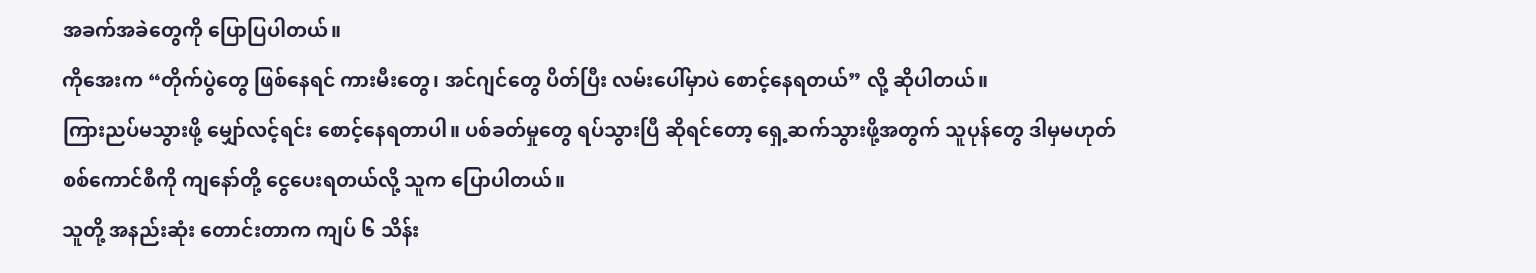အခက်အခဲတွေကို ပြောပြပါတယ်။
ကိုအေးက “တိုက်ပွဲတွေ ဖြစ်နေရင် ကားမီးတွေ၊ အင်ဂျင်တွေ ပိတ်ပြီး လမ်းပေါ်မှာပဲ စောင့်နေရတယ်” လို့ ဆိုပါတယ်။
ကြားညပ်မသွားဖို့ မျှော်လင့်ရင်း စောင့်နေရတာပါ။ ပစ်ခတ်မှုတွေ ရပ်သွားပြီ ဆိုရင်တော့ ရှေ့ဆက်သွားဖို့အတွက် သူပုန်တွေ ဒါမှမဟုတ် စစ်ကောင်စီကို ကျနော်တို့ ငွေပေးရတယ်လို့ သူက ပြောပါတယ်။
သူတို့ အနည်းဆုံး တောင်းတာက ကျပ် ၆ သိန်း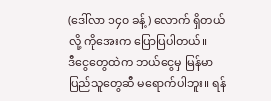(ဒေါ်လာ ၁၄၀ ခန့်) လောက် ရှိတယ်လို့ ကိုအေးက ပြောပြပါတယ်။
ဒီငွေတွေထဲက ဘယ်ငွေမှ မြန်မာပြည်သူတွေဆီ မရောက်ပါဘူး။ ရန်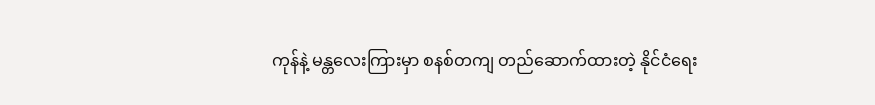ကုန်နဲ့ မန္တလေးကြားမှာ စနစ်တကျ တည်ဆောက်ထားတဲ့ နိုင်ငံရေး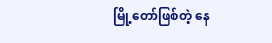မြို့တော်ဖြစ်တဲ့ နေ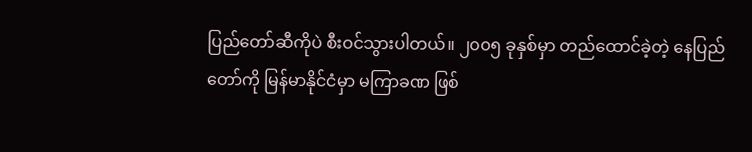ပြည်တော်ဆီကိုပဲ စီးဝင်သွားပါတယ်။ ၂၀၀၅ ခုနှစ်မှာ တည်ထောင်ခဲ့တဲ့ နေပြည်တော်ကို မြန်မာနိုင်ငံမှာ မကြာခဏ ဖြစ်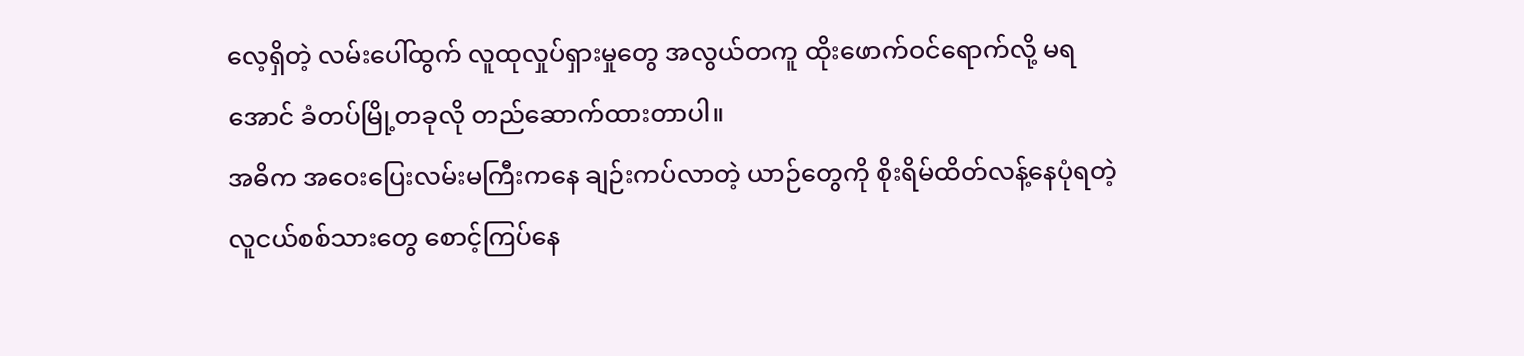လေ့ရှိတဲ့ လမ်းပေါ်ထွက် လူထုလှုပ်ရှားမှုတွေ အလွယ်တကူ ထိုးဖောက်ဝင်ရောက်လို့ မရအောင် ခံတပ်မြို့တခုလို တည်ဆောက်ထားတာပါ။
အဓိက အဝေးပြေးလမ်းမကြီးကနေ ချဉ်းကပ်လာတဲ့ ယာဉ်တွေကို စိုးရိမ်ထိတ်လန့်နေပုံရတဲ့ လူငယ်စစ်သားတွေ စောင့်ကြပ်နေ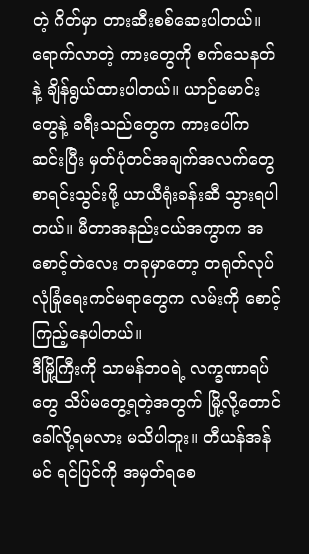တဲ့ ဂိတ်မှာ တားဆီးစစ်ဆေးပါတယ်။ ရောက်လာတဲ့ ကားတွေကို စက်သေနတ်နဲ့ ချိန်ရွယ်ထားပါတယ်။ ယာဉ်မောင်းတွေနဲ့ ခရီးသည်တွေက ကားပေါ်က ဆင်းပြီး မှတ်ပုံတင်အချက်အလက်တွေ စာရင်းသွင်းဖို့ ယာယီရုံးခန်းဆီ သွားရပါတယ်။ မီတာအနည်းငယ်အကွာက အစောင့်တဲလေး တခုမှာတော့ တရုတ်လုပ် လုံခြုံရေးကင်မရာတွေက လမ်းကို စောင့်ကြည့်နေပါတယ်။
ဒီမြို့ကြီးကို သာမန်ဘဝရဲ့ လက္ခဏာရပ်တွေ သိပ်မတွေ့ရတဲ့အတွက် မြို့လို့တောင် ခေါ်လို့ရမလား မသိပါဘူး။ တီယန်အန်မင် ရင်ပြင်ကို အမှတ်ရစေ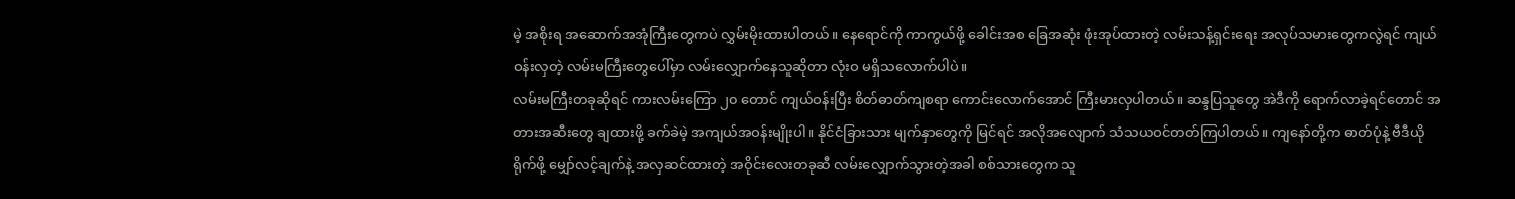မဲ့ အစိုးရ အဆောက်အအုံကြီးတွေကပဲ လွှမ်းမိုးထားပါတယ်။ နေရောင်ကို ကာကွယ်ဖို့ ခေါင်းအစ ခြေအဆုံး ဖုံးအုပ်ထားတဲ့ လမ်းသန့်ရှင်းရေး အလုပ်သမားတွေကလွဲရင် ကျယ်ဝန်းလှတဲ့ လမ်းမကြီးတွေပေါ်မှာ လမ်းလျှောက်နေသူဆိုတာ လုံးဝ မရှိသလောက်ပါပဲ။
လမ်းမကြီးတခုဆိုရင် ကားလမ်းကြော ၂၀ တောင် ကျယ်ဝန်းပြီး စိတ်ဓာတ်ကျစရာ ကောင်းလောက်အောင် ကြီးမားလှပါတယ်။ ဆန္ဒပြသူတွေ အဲဒီကို ရောက်လာခဲ့ရင်တောင် အတားအဆီးတွေ ချထားဖို့ ခက်ခဲမဲ့ အကျယ်အဝန်းမျိုးပါ။ နိုင်ငံခြားသား မျက်နှာတွေကို မြင်ရင် အလိုအလျောက် သံသယဝင်တတ်ကြပါတယ်။ ကျနော်တို့က ဓာတ်ပုံနဲ့ ဗီဒီယိုရိုက်ဖို့ မျှော်လင့်ချက်နဲ့ အလှဆင်ထားတဲ့ အဝိုင်းလေးတခုဆီ လမ်းလျှောက်သွားတဲ့အခါ စစ်သားတွေက သူ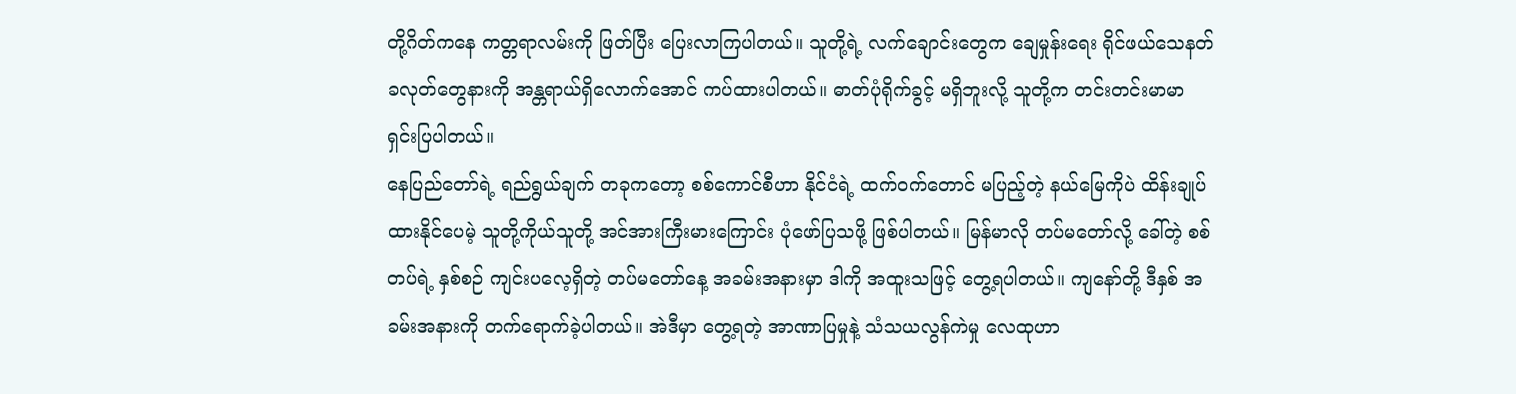တို့ဂိတ်ကနေ ကတ္တရာလမ်းကို ဖြတ်ပြီး ပြေးလာကြပါတယ်။ သူတို့ရဲ့ လက်ချောင်းတွေက ချေမှုန်းရေး ရိုင်ဖယ်သေနတ်ခလုတ်တွေနားကို အန္တရာယ်ရှိလောက်အောင် ကပ်ထားပါတယ်။ ဓာတ်ပုံရိုက်ခွင့် မရှိဘူးလို့ သူတို့က တင်းတင်းမာမာ ရှင်းပြပါတယ်။
နေပြည်တော်ရဲ့ ရည်ရွယ်ချက် တခုကတော့ စစ်ကောင်စီဟာ နိုင်ငံရဲ့ ထက်ဝက်တောင် မပြည့်တဲ့ နယ်မြေကိုပဲ ထိန်းချုပ်ထားနိုင်ပေမဲ့ သူတို့ကိုယ်သူတို့ အင်အားကြီးမားကြောင်း ပုံဖော်ပြသဖို့ ဖြစ်ပါတယ်။ မြန်မာလို တပ်မတော်လို့ ခေါ်တဲ့ စစ်တပ်ရဲ့ နှစ်စဉ် ကျင်းပလေ့ရှိတဲ့ တပ်မတော်နေ့ အခမ်းအနားမှာ ဒါကို အထူးသဖြင့် တွေ့ရပါတယ်။ ကျနော်တို့ ဒီနှစ် အခမ်းအနားကို တက်ရောက်ခဲ့ပါတယ်။ အဲဒီမှာ တွေ့ရတဲ့ အာဏာပြမှုနဲ့ သံသယလွန်ကဲမှု လေထုဟာ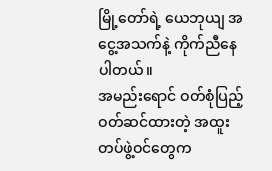မြို့တော်ရဲ့ ယေဘုယျ အငွေ့အသက်နဲ့ ကိုက်ညီနေပါတယ်။
အမည်းရောင် ဝတ်စုံပြည့် ဝတ်ဆင်ထားတဲ့ အထူးတပ်ဖွဲ့ဝင်တွေက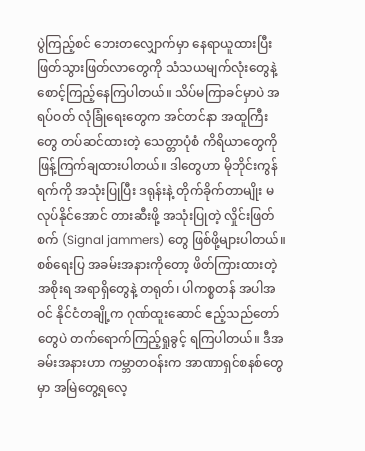ပွဲကြည့်စင် ဘေးတလျှောက်မှာ နေရာယူထားပြီး ဖြတ်သွားဖြတ်လာတွေကို သံသယမျက်လုံးတွေနဲ့ စောင့်ကြည့်နေကြပါတယ်။ သိပ်မကြာခင်မှာပဲ အရပ်ဝတ် လုံခြုံရေးတွေက အင်တင်နာ အထူကြီးတွေ တပ်ဆင်ထားတဲ့ သေတ္တာပုံစံ ကိရိယာတွေကို ဖြန့်ကြက်ချထားပါတယ်။ ဒါတွေဟာ မိုဘိုင်းကွန်ရက်ကို အသုံးပြုပြီး ဒရုန်းနဲ့ တိုက်ခိုက်တာမျိုး မလုပ်နိုင်အောင် တားဆီးဖို့ အသုံးပြုတဲ့ လှိုင်းဖြတ်စက် (Signal jammers) တွေ ဖြစ်ဖို့များပါတယ်။
စစ်ရေးပြ အခမ်းအနားကိုတော့ ဖိတ်ကြားထားတဲ့ အစိုးရ အရာရှိတွေနဲ့ တရုတ်၊ ပါကစ္စတန် အပါအဝင် နိုင်ငံတချို့က ဂုဏ်ထူးဆောင် ဧည့်သည်တော်တွေပဲ တက်ရောက်ကြည့်ရှုခွင့် ရကြပါတယ်။ ဒီအခမ်းအနားဟာ ကမ္ဘာတဝန်းက အာဏာရှင်စနစ်တွေမှာ အမြဲတွေ့ရလေ့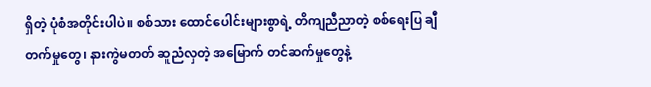ရှိတဲ့ ပုံစံအတိုင်းပါပဲ။ စစ်သား ထောင်ပေါင်းများစွာရဲ့ တိကျညီညာတဲ့ စစ်ရေးပြ ချီတက်မှုတွေ၊ နားကွဲမတတ် ဆူညံလှတဲ့ အမြောက် တင်ဆက်မှုတွေနဲ့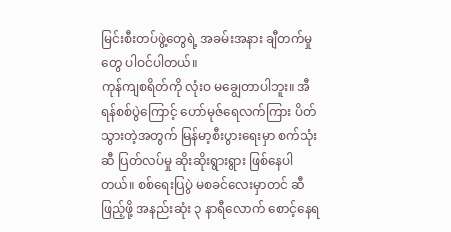မြင်းစီးတပ်ဖွဲ့တွေရဲ့ အခမ်းအနား ချီတက်မှုတွေ ပါဝင်ပါတယ်။
ကုန်ကျစရိတ်ကို လုံးဝ မချွေတာပါဘူး။ အီရန်စစ်ပွဲကြောင့် ဟော်မုဇ်ရေလက်ကြား ပိတ်သွားတဲ့အတွက် မြန်မာ့စီးပွားရေးမှာ စက်သုံးဆီ ပြတ်လပ်မှု ဆိုးဆိုးရွားရွား ဖြစ်နေပါတယ်။ စစ်ရေးပြပွဲ မစခင်လေးမှာတင် ဆီဖြည့်ဖို့ အနည်းဆုံး ၃ နာရီလောက် စောင့်နေရ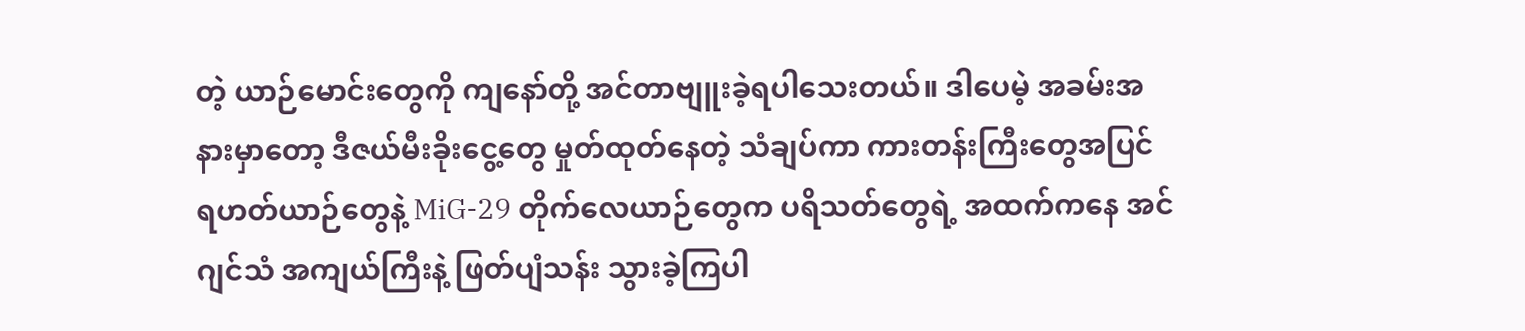တဲ့ ယာဉ်မောင်းတွေကို ကျနော်တို့ အင်တာဗျူးခဲ့ရပါသေးတယ်။ ဒါပေမဲ့ အခမ်းအနားမှာတော့ ဒီဇယ်မီးခိုးငွေ့တွေ မှုတ်ထုတ်နေတဲ့ သံချပ်ကာ ကားတန်းကြီးတွေအပြင် ရဟတ်ယာဉ်တွေနဲ့ MiG-29 တိုက်လေယာဉ်တွေက ပရိသတ်တွေရဲ့ အထက်ကနေ အင်ဂျင်သံ အကျယ်ကြီးနဲ့ ဖြတ်ပျံသန်း သွားခဲ့ကြပါ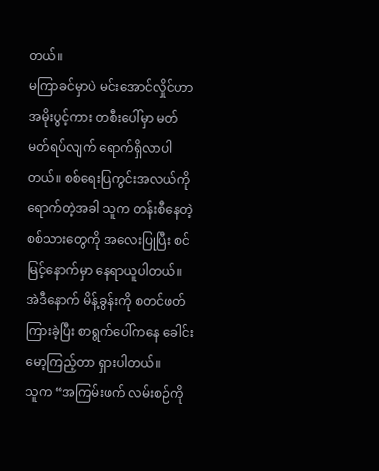တယ်။
မကြာခင်မှာပဲ မင်းအောင်လှိုင်ဟာ အမိုးပွင့်ကား တစီးပေါ်မှာ မတ်မတ်ရပ်လျက် ရောက်ရှိလာပါတယ်။ စစ်ရေးပြကွင်းအလယ်ကို ရောက်တဲ့အခါ သူက တန်းစီနေတဲ့ စစ်သားတွေကို အလေးပြုပြီး စင်မြင့်နောက်မှာ နေရာယူပါတယ်။ အဲဒီနောက် မိန့်ခွန်းကို စတင်ဖတ်ကြားခဲ့ပြီး စာရွက်ပေါ်ကနေ ခေါင်းမော့ကြည့်တာ ရှားပါတယ်။
သူက “အကြမ်းဖက် လမ်းစဉ်ကို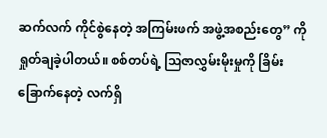ဆက်လက် ကိုင်စွဲနေတဲ့ အကြမ်းဖက် အဖွဲ့အစည်းတွေ” ကို ရှုတ်ချခဲ့ပါတယ်။ စစ်တပ်ရဲ့ ဩဇာလွှမ်းမိုးမှုကို ခြိမ်းခြောက်နေတဲ့ လက်ရှိ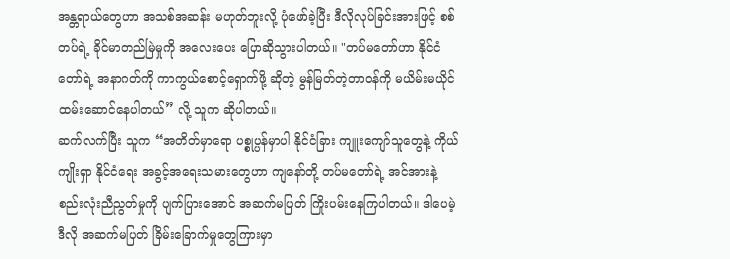အန္တရာယ်တွေဟာ အသစ်အဆန်း မဟုတ်ဘူးလို့ ပုံဖော်ခဲ့ပြီး ဒီလိုလုပ်ခြင်းအားဖြင့် စစ်တပ်ရဲ့ ခိုင်မာတည်မြဲမှုကို အလေးပေး ပြောဆိုသွားပါတယ်။ "တပ်မတော်ဟာ နိုင်ငံတော်ရဲ့ အနာဂတ်ကို ကာကွယ်စောင့်ရှောက်ဖို့ ဆိုတဲ့ မွန်မြတ်တဲ့တာဝန်ကို မယိမ်းမယိုင် ထမ်းဆောင်နေပါတယ်” လို့ သူက ဆိုပါတယ်။
ဆက်လက်ပြီး သူက “အတိတ်မှာရော ပစ္စုပ္ပန်မှာပါ နိုင်ငံခြား ကျူးကျော်သူတွေနဲ့ ကိုယ်ကျိုးရှာ နိုင်ငံရေး အခွင့်အရေးသမားတွေဟာ ကျနော်တို့ တပ်မတော်ရဲ့ အင်အားနဲ့ စည်းလုံးညီညွတ်မှုကို ပျက်ပြားအောင် အဆက်မပြတ် ကြိုးပမ်းနေကြပါတယ်။ ဒါပေမဲ့ ဒီလို အဆက်မပြတ် ခြိမ်းခြောက်မှုတွေကြားမှာ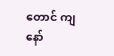တောင် ကျနော်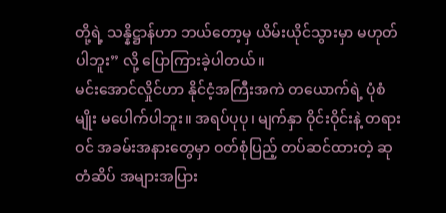တို့ရဲ့ သန္နိဋ္ဌာန်ဟာ ဘယ်တော့မှ ယိမ်းယိုင်သွားမှာ မဟုတ်ပါဘူး” လို့ ပြောကြားခဲ့ပါတယ်။
မင်းအောင်လှိုင်ဟာ နိုင်ငံ့အကြီးအကဲ တယောက်ရဲ့ ပုံစံမျိုး မပေါက်ပါဘူး။ အရပ်ပုပု၊ မျက်နှာ ဝိုင်းဝိုင်းနဲ့ တရားဝင် အခမ်းအနားတွေမှာ ဝတ်စုံပြည့် တပ်ဆင်ထားတဲ့ ဆုတံဆိပ် အများအပြား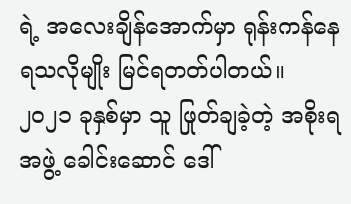ရဲ့ အလေးချိန်အောက်မှာ ရုန်းကန်နေရသလိုမျိုး မြင်ရတတ်ပါတယ်။ ၂၀၂၁ ခုနှစ်မှာ သူ ဖြုတ်ချခဲ့တဲ့ အစိုးရအဖွဲ့ ခေါင်းဆောင် ဒေါ်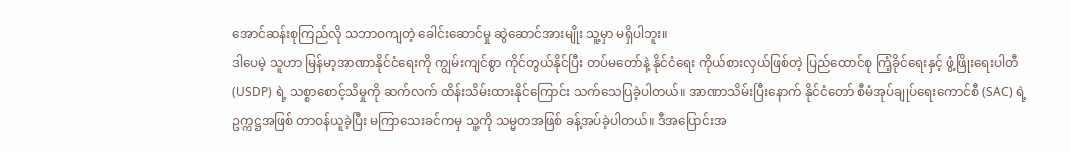အောင်ဆန်းစုကြည်လို သဘာဝကျတဲ့ ခေါင်းဆောင်မှု ဆွဲဆောင်အားမျိုး သူ့မှာ မရှိပါဘူး။
ဒါပေမဲ့ သူဟာ မြန်မာ့အာဏာနိုင်ငံရေးကို ကျွမ်းကျင်စွာ ကိုင်တွယ်နိုင်ပြီး တပ်မတော်နဲ့ နိုင်ငံရေး ကိုယ်စားလှယ်ဖြစ်တဲ့ ပြည်ထောင်စု ကြံ့ခိုင်ရေးနှင့် ဖွံ့ဖြိုးရေးပါတီ (USDP) ရဲ့ သစ္စာစောင့်သိမှုကို ဆက်လက် ထိန်းသိမ်းထားနိုင်ကြောင်း သက်သေပြခဲ့ပါတယ်။ အာဏာသိမ်းပြီးနောက် နိုင်ငံတော် စီမံအုပ်ချုပ်ရေးကောင်စီ (SAC) ရဲ့ ဥက္ကဋ္ဌအဖြစ် တာဝန်ယူခဲ့ပြီး မကြာသေးခင်ကမှ သူ့ကို သမ္မတအဖြစ် ခန့်အပ်ခဲ့ပါတယ်။ ဒီအပြောင်းအ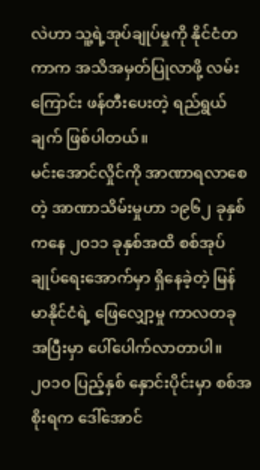လဲဟာ သူ့ရဲ့အုပ်ချုပ်မှုကို နိုင်ငံတကာက အသိအမှတ်ပြုလာဖို့ လမ်းကြောင်း ဖန်တီးပေးတဲ့ ရည်ရွယ်ချက် ဖြစ်ပါတယ်။
မင်းအောင်လှိုင်ကို အာဏာရလာစေတဲ့ အာဏာသိမ်းမှုဟာ ၁၉၆၂ ခုနှစ်ကနေ ၂၀၁၁ ခုနှစ်အထိ စစ်အုပ်ချုပ်ရေးအောက်မှာ ရှိနေခဲ့တဲ့ မြန်မာနိုင်ငံရဲ့ ဖြေလျှော့မှု ကာလတခု အပြီးမှာ ပေါ်ပေါက်လာတာပါ။ ၂၀၁၀ ပြည့်နှစ် နှောင်းပိုင်းမှာ စစ်အစိုးရက ဒေါ်အောင်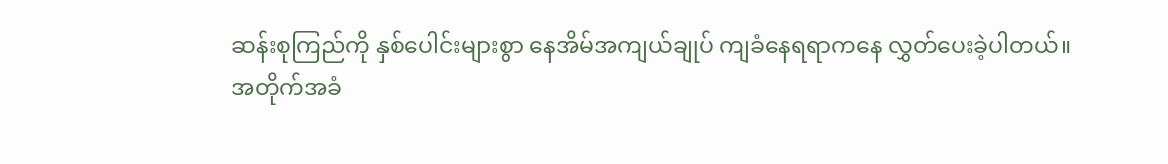ဆန်းစုကြည်ကို နှစ်ပေါင်းများစွာ နေအိမ်အကျယ်ချုပ် ကျခံနေရရာကနေ လွှတ်ပေးခဲ့ပါတယ်။
အတိုက်အခံ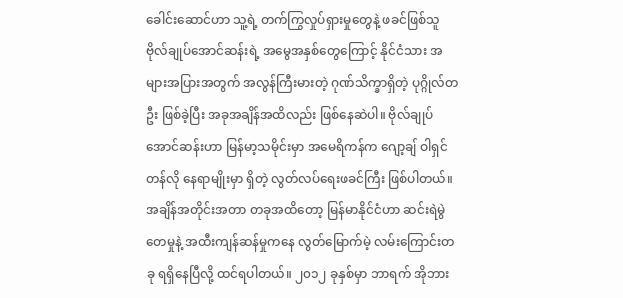ခေါင်းဆောင်ဟာ သူ့ရဲ့ တက်ကြွလှုပ်ရှားမှုတွေနဲ့ ဖခင်ဖြစ်သူ ဗိုလ်ချုပ်အောင်ဆန်းရဲ့ အမွေအနှစ်တွေကြောင့် နိုင်ငံသား အများအပြားအတွက် အလွန်ကြီးမားတဲ့ ဂုဏ်သိက္ခာရှိတဲ့ ပုဂ္ဂိုလ်တဦး ဖြစ်ခဲ့ပြီး အခုအချိန်အထိလည်း ဖြစ်နေဆဲပါ။ ဗိုလ်ချုပ်အောင်ဆန်းဟာ မြန်မာ့သမိုင်းမှာ အမေရိကန်က ဂျော့ချ် ဝါရှင်တန်လို နေရာမျိုးမှာ ရှိတဲ့ လွတ်လပ်ရေးဖခင်ကြီး ဖြစ်ပါတယ်။
အချိန်အတိုင်းအတာ တခုအထိတော့ မြန်မာနိုင်ငံဟာ ဆင်းရဲမွဲတေမှုနဲ့ အထီးကျန်ဆန်မှုကနေ လွတ်မြောက်မဲ့ လမ်းကြောင်းတခု ရရှိနေပြီလို့ ထင်ရပါတယ်။ ၂၀၁၂ ခုနှစ်မှာ ဘာရက် အိုဘား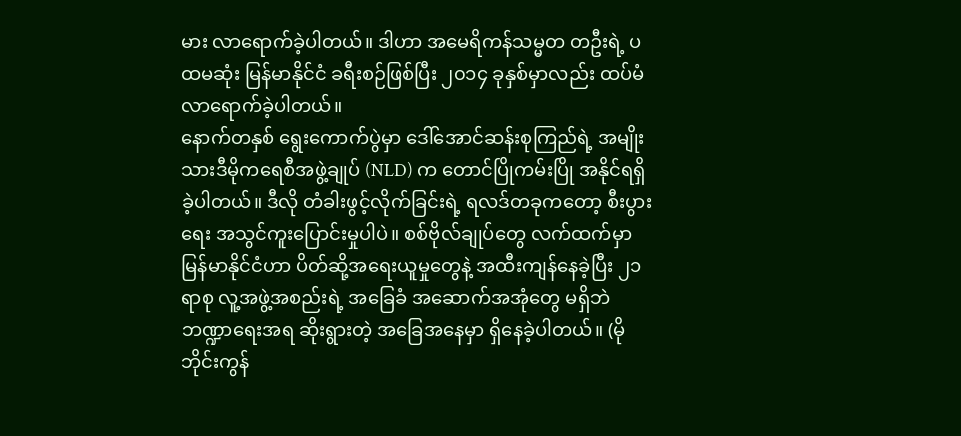မား လာရောက်ခဲ့ပါတယ်။ ဒါဟာ အမေရိကန်သမ္မတ တဦးရဲ့ ပထမဆုံး မြန်မာနိုင်ငံ ခရီးစဉ်ဖြစ်ပြီး ၂၀၁၄ ခုနှစ်မှာလည်း ထပ်မံလာရောက်ခဲ့ပါတယ်။
နောက်တနှစ် ရွေးကောက်ပွဲမှာ ဒေါ်အောင်ဆန်းစုကြည်ရဲ့ အမျိုးသားဒီမိုကရေစီအဖွဲ့ချုပ် (NLD) က တောင်ပြိုကမ်းပြို အနိုင်ရရှိခဲ့ပါတယ်။ ဒီလို တံခါးဖွင့်လိုက်ခြင်းရဲ့ ရလဒ်တခုကတော့ စီးပွားရေး အသွင်ကူးပြောင်းမှုပါပဲ။ စစ်ဗိုလ်ချုပ်တွေ လက်ထက်မှာ မြန်မာနိုင်ငံဟာ ပိတ်ဆို့အရေးယူမှုတွေနဲ့ အထီးကျန်နေခဲ့ပြီး ၂၁ ရာစု လူ့အဖွဲ့အစည်းရဲ့ အခြေခံ အဆောက်အအုံတွေ မရှိဘဲ ဘဏ္ဍာရေးအရ ဆိုးရွားတဲ့ အခြေအနေမှာ ရှိနေခဲ့ပါတယ်။ (မိုဘိုင်းကွန်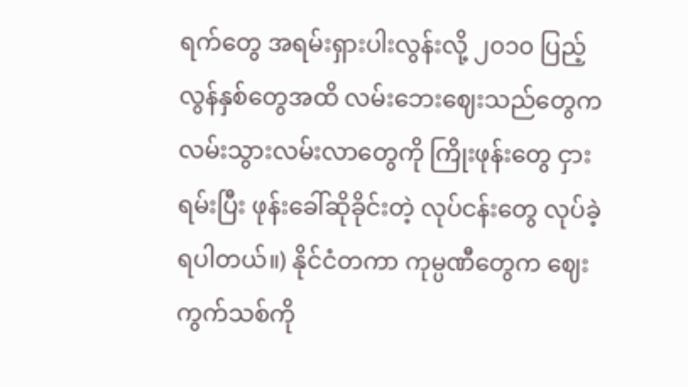ရက်တွေ အရမ်းရှားပါးလွန်းလို့ ၂၀၁၀ ပြည့်လွန်နှစ်တွေအထိ လမ်းဘေးဈေးသည်တွေက လမ်းသွားလမ်းလာတွေကို ကြိုးဖုန်းတွေ ငှားရမ်းပြီး ဖုန်းခေါ်ဆိုခိုင်းတဲ့ လုပ်ငန်းတွေ လုပ်ခဲ့ရပါတယ်။) နိုင်ငံတကာ ကုမ္ပဏီတွေက ဈေးကွက်သစ်ကို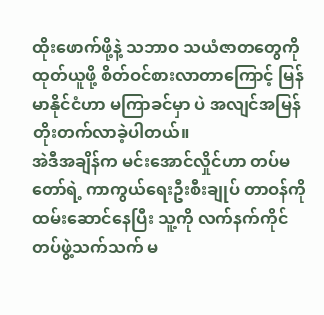ထိုးဖောက်ဖို့နဲ့ သဘာဝ သယံဇာတတွေကို ထုတ်ယူဖို့ စိတ်ဝင်စားလာတာကြောင့် မြန်မာနိုင်ငံဟာ မကြာခင်မှာ ပဲ အလျင်အမြန် တိုးတက်လာခဲ့ပါတယ်။
အဲဒီအချိန်က မင်းအောင်လှိုင်ဟာ တပ်မတော်ရဲ့ ကာကွယ်ရေးဦးစီးချုပ် တာဝန်ကို ထမ်းဆောင်နေပြီး သူ့ကို လက်နက်ကိုင်တပ်ဖွဲ့သက်သက် မ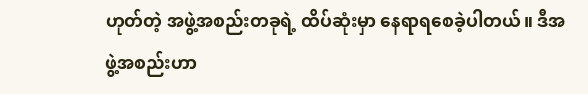ဟုတ်တဲ့ အဖွဲ့အစည်းတခုရဲ့ ထိပ်ဆုံးမှာ နေရာရစေခဲ့ပါတယ်။ ဒီအဖွဲ့အစည်းဟာ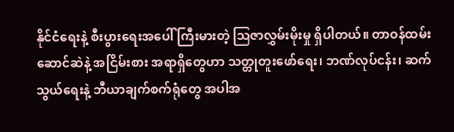နိုင်ငံရေးနဲ့ စီးပွားရေးအပေါ် ကြီးမားတဲ့ ဩဇာလွှမ်းမိုးမှု ရှိပါတယ်။ တာဝန်ထမ်းဆောင်ဆဲနဲ့ အငြိမ်းစား အရာရှိတွေဟာ သတ္တုတူးဖော်ရေး၊ ဘဏ်လုပ်ငန်း၊ ဆက်သွယ်ရေးနဲ့ ဘီယာချက်စက်ရုံတွေ အပါအ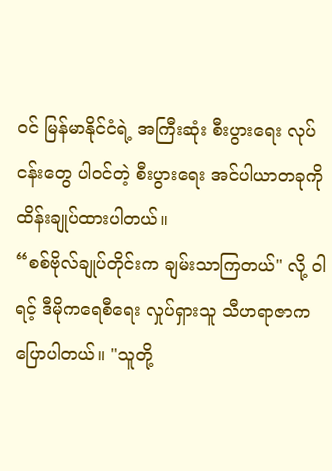ဝင် မြန်မာနိုင်ငံရဲ့ အကြီးဆုံး စီးပွားရေး လုပ်ငန်းတွေ ပါဝင်တဲ့ စီးပွားရေး အင်ပါယာတခုကို ထိန်းချုပ်ထားပါတယ်။
“စစ်ဗိုလ်ချုပ်တိုင်းက ချမ်းသာကြတယ်" လို့ ဝါရင့် ဒီမိုကရေစီရေး လှုပ်ရှားသူ သီဟရာဇာက ပြောပါတယ်။ "သူတို့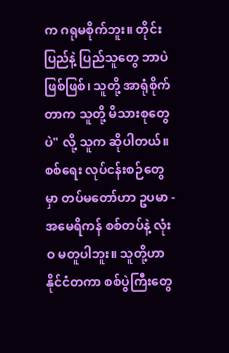က ဂရုမစိုက်ဘူး။ တိုင်းပြည်နဲ့ ပြည်သူတွေ ဘာပဲဖြစ်ဖြစ်၊ သူတို့ အာရုံစိုက်တာက သူတို့ မိသားစုတွေပဲ" လို့ သူက ဆိုပါတယ်။
စစ်ရေး လုပ်ငန်းစဉ်တွေမှာ တပ်မတော်ဟာ ဥပမာ - အမေရိကန် စစ်တပ်နဲ့ လုံးဝ မတူပါဘူး။ သူတို့ဟာ နိုင်ငံတကာ စစ်ပွဲကြီးတွေ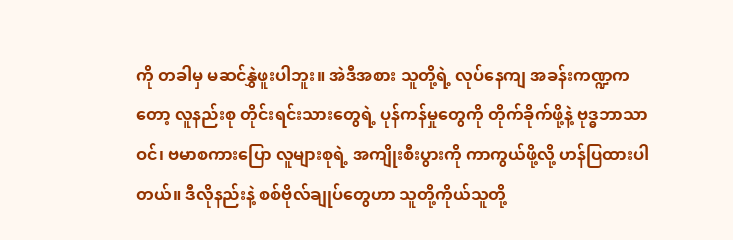ကို တခါမှ မဆင်နွှဲဖူးပါဘူး။ အဲဒီအစား သူတို့ရဲ့ လုပ်နေကျ အခန်းကဏ္ဍကတော့ လူနည်းစု တိုင်းရင်းသားတွေရဲ့ ပုန်ကန်မှုတွေကို တိုက်ခိုက်ဖို့နဲ့ ဗုဒ္ဓဘာသာဝင်၊ ဗမာစကားပြော လူများစုရဲ့ အကျိုးစီးပွားကို ကာကွယ်ဖို့လို့ ဟန်ပြထားပါတယ်။ ဒီလိုနည်းနဲ့ စစ်ဗိုလ်ချုပ်တွေဟာ သူတို့ကိုယ်သူတို့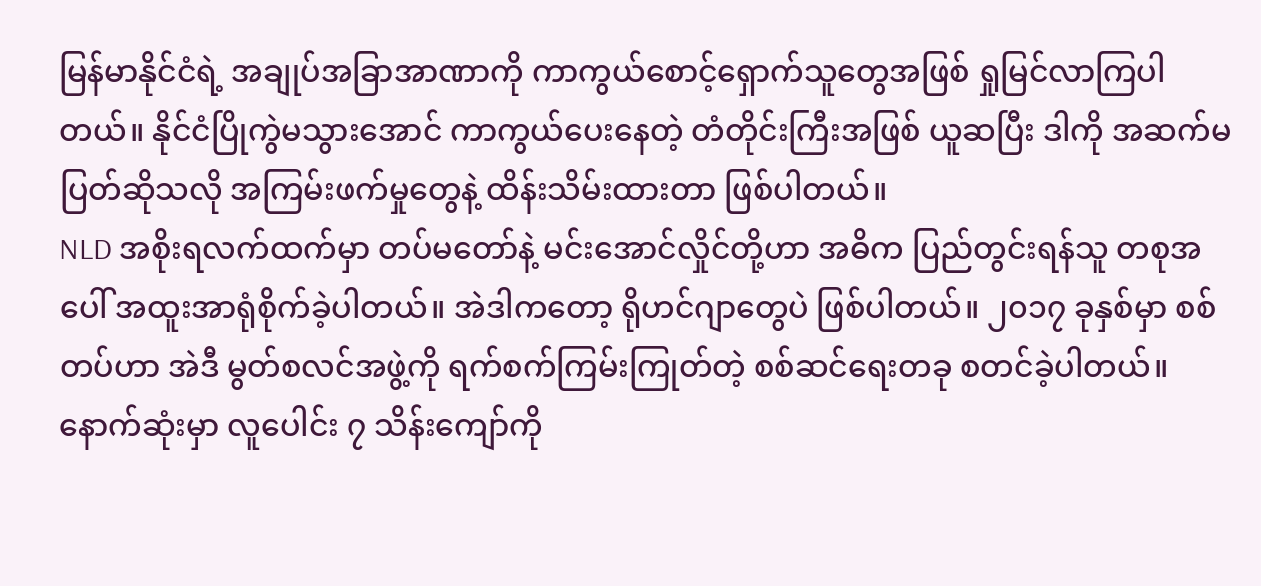မြန်မာနိုင်ငံရဲ့ အချုပ်အခြာအာဏာကို ကာကွယ်စောင့်ရှောက်သူတွေအဖြစ် ရှုမြင်လာကြပါတယ်။ နိုင်ငံပြိုကွဲမသွားအောင် ကာကွယ်ပေးနေတဲ့ တံတိုင်းကြီးအဖြစ် ယူဆပြီး ဒါကို အဆက်မပြတ်ဆိုသလို အကြမ်းဖက်မှုတွေနဲ့ ထိန်းသိမ်းထားတာ ဖြစ်ပါတယ်။
NLD အစိုးရလက်ထက်မှာ တပ်မတော်နဲ့ မင်းအောင်လှိုင်တို့ဟာ အဓိက ပြည်တွင်းရန်သူ တစုအပေါ် အထူးအာရုံစိုက်ခဲ့ပါတယ်။ အဲဒါကတော့ ရိုဟင်ဂျာတွေပဲ ဖြစ်ပါတယ်။ ၂၀၁၇ ခုနှစ်မှာ စစ်တပ်ဟာ အဲဒီ မွတ်စလင်အဖွဲ့ကို ရက်စက်ကြမ်းကြုတ်တဲ့ စစ်ဆင်ရေးတခု စတင်ခဲ့ပါတယ်။ နောက်ဆုံးမှာ လူပေါင်း ၇ သိန်းကျော်ကို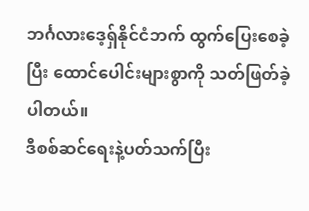ဘင်္ဂလားဒေ့ရှ်နိုင်ငံဘက် ထွက်ပြေးစေခဲ့ပြီး ထောင်ပေါင်းများစွာကို သတ်ဖြတ်ခဲ့ပါတယ်။
ဒီစစ်ဆင်ရေးနဲ့ပတ်သက်ပြီး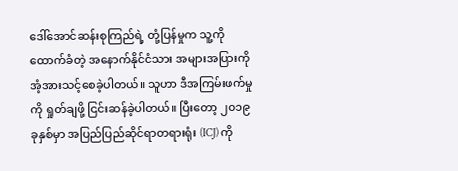ဒေါ်အောင်ဆန်းစုကြည်ရဲ့ တုံ့ပြန်မှုက သူ့ကိုထောက်ခံတဲ့ အနောက်နိုင်ငံသား အများအပြားကို အံ့အားသင့်စေခဲ့ပါတယ်။ သူဟာ ဒီအကြမ်းဖက်မှုကို ရှုတ်ချဖို့ ငြင်းဆန်ခဲ့ပါတယ်။ ပြီးတော့ ၂၀၁၉ ခုနှစ်မှာ အပြည်ပြည်ဆိုင်ရာတရားရုံး (ICJ) ကို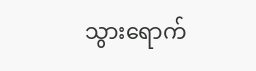သွားရောက်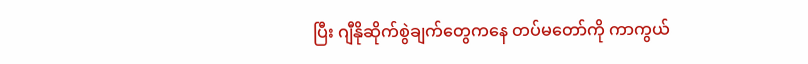ပြီး ဂျီနိုဆိုက်စွဲချက်တွေကနေ တပ်မတော်ကို ကာကွယ်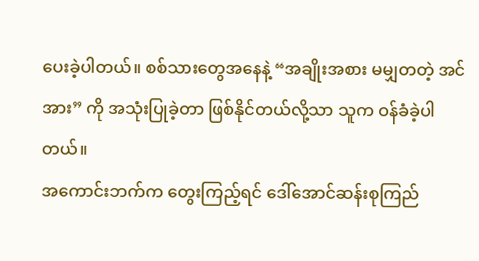ပေးခဲ့ပါတယ်။ စစ်သားတွေအနေနဲ့ “အချိုးအစား မမျှတတဲ့ အင်အား” ကို အသုံးပြုခဲ့တာ ဖြစ်နိုင်တယ်လို့သာ သူက ဝန်ခံခဲ့ပါတယ်။
အကောင်းဘက်က တွေးကြည့်ရင် ဒေါ်အောင်ဆန်းစုကြည်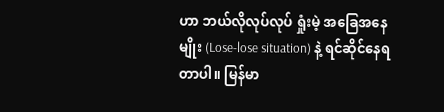ဟာ ဘယ်လိုလုပ်လုပ် ရှုံးမဲ့ အခြေအနေမျိုး (Lose-lose situation) နဲ့ ရင်ဆိုင်နေရတာပါ။ မြန်မာ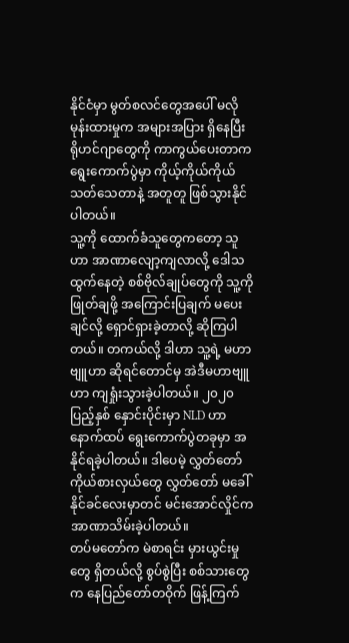နိုင်ငံမှာ မွတ်စလင်တွေအပေါ် မလိုမုန်းထားမှုက အများအပြား ရှိနေပြီး ရိုဟင်ဂျာတွေကို ကာကွယ်ပေးတာက ရွေးကောက်ပွဲမှာ ကိုယ့်ကိုယ်ကိုယ် သတ်သေတာနဲ့ အတူတူ ဖြစ်သွားနိုင်ပါတယ်။
သူ့ကို ထောက်ခံသူတွေကတော့ သူဟာ အာဏာလျော့ကျလာလို့ ဒေါသထွက်နေတဲ့ စစ်ဗိုလ်ချုပ်တွေကို သူ့ကိုဖြုတ်ချဖို့ အကြောင်းပြချက် မပေးချင်လို့ ရှောင်ရှားခဲ့တာလို့ ဆိုကြပါတယ်။ တကယ်လို့ ဒါဟာ သူ့ရဲ့ မဟာဗျူဟာ ဆိုရင်တောင်မှ အဲဒီမဟာဗျူဟာ ကျရှုံးသွားခဲ့ပါတယ်။ ၂၀၂၀ ပြည့်နှစ် နှောင်းပိုင်းမှာ NLD ဟာ နောက်ထပ် ရွေးကောက်ပွဲတခုမှာ အနိုင်ရခဲ့ပါတယ်။ ဒါပေမဲ့ လွှတ်တော်ကိုယ်စားလှယ်တွေ လွှတ်တော် မခေါ်နိုင်ခင်လေးမှာတင် မင်းအောင်လှိုင်က အာဏာသိမ်းခဲ့ပါတယ်။
တပ်မတော်က မဲစာရင်း မှားယွင်းမှုတွေ ရှိတယ်လို့ စွပ်စွဲပြီး စစ်သားတွေက နေပြည်တော်တဝိုက် ဖြန့်ကြက်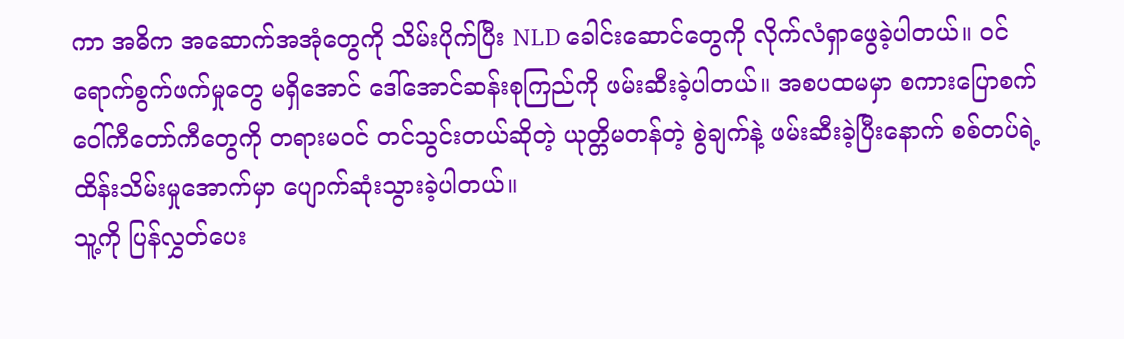ကာ အဓိက အဆောက်အအုံတွေကို သိမ်းပိုက်ပြီး NLD ခေါင်းဆောင်တွေကို လိုက်လံရှာဖွေခဲ့ပါတယ်။ ဝင်ရောက်စွက်ဖက်မှုတွေ မရှိအောင် ဒေါ်အောင်ဆန်းစုကြည်ကို ဖမ်းဆီးခဲ့ပါတယ်။ အစပထမမှာ စကားပြောစက် ဝေါ်ကီတော်ကီတွေကို တရားမဝင် တင်သွင်းတယ်ဆိုတဲ့ ယုတ္တိမတန်တဲ့ စွဲချက်နဲ့ ဖမ်းဆီးခဲ့ပြီးနောက် စစ်တပ်ရဲ့ ထိန်းသိမ်းမှုအောက်မှာ ပျောက်ဆုံးသွားခဲ့ပါတယ်။
သူ့ကို ပြန်လွှတ်ပေး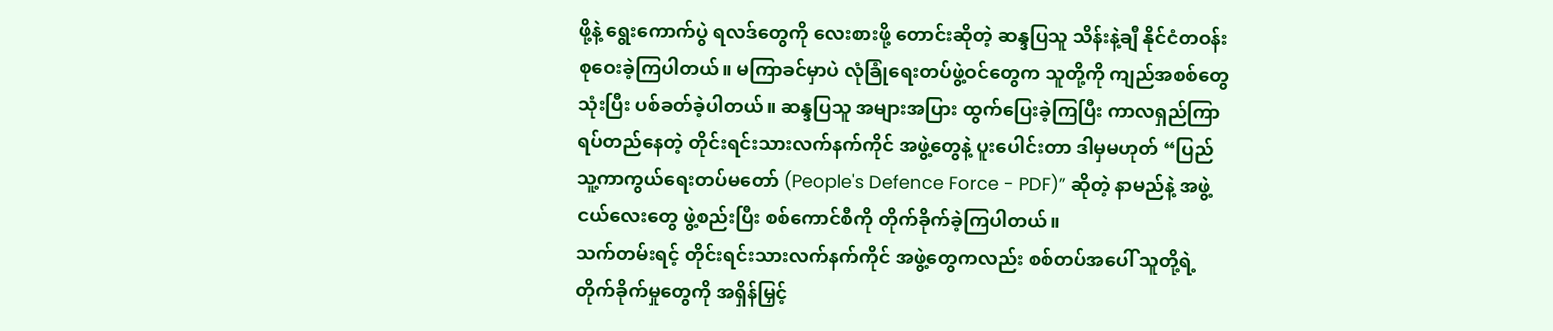ဖို့နဲ့ ရွေးကောက်ပွဲ ရလဒ်တွေကို လေးစားဖို့ တောင်းဆိုတဲ့ ဆန္ဒပြသူ သိန်းနဲ့ချီ နိုင်ငံတဝန်း စုဝေးခဲ့ကြပါတယ်။ မကြာခင်မှာပဲ လုံခြုံရေးတပ်ဖွဲ့ဝင်တွေက သူတို့ကို ကျည်အစစ်တွေ သုံးပြီး ပစ်ခတ်ခဲ့ပါတယ်။ ဆန္ဒပြသူ အများအပြား ထွက်ပြေးခဲ့ကြပြီး ကာလရှည်ကြာ ရပ်တည်နေတဲ့ တိုင်းရင်းသားလက်နက်ကိုင် အဖွဲ့တွေနဲ့ ပူးပေါင်းတာ ဒါမှမဟုတ် “ပြည်သူ့ကာကွယ်ရေးတပ်မတော် (People's Defence Force - PDF)” ဆိုတဲ့ နာမည်နဲ့ အဖွဲ့ငယ်လေးတွေ ဖွဲ့စည်းပြီး စစ်ကောင်စီကို တိုက်ခိုက်ခဲ့ကြပါတယ်။
သက်တမ်းရင့် တိုင်းရင်းသားလက်နက်ကိုင် အဖွဲ့တွေကလည်း စစ်တပ်အပေါ် သူတို့ရဲ့ တိုက်ခိုက်မှုတွေကို အရှိန်မြှင့်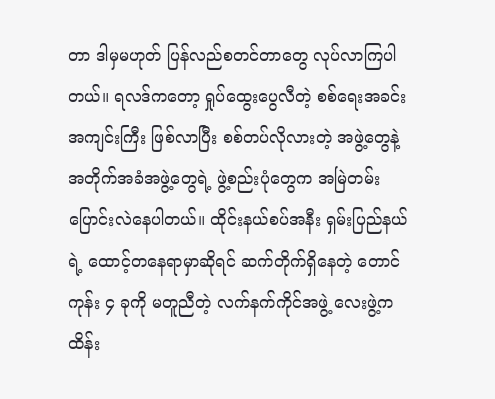တာ ဒါမှမဟုတ် ပြန်လည်စတင်တာတွေ လုပ်လာကြပါတယ်။ ရလဒ်ကတော့ ရှုပ်ထွေးပွေလီတဲ့ စစ်ရေးအခင်းအကျင်းကြီး ဖြစ်လာပြီး စစ်တပ်လိုလားတဲ့ အဖွဲ့တွေနဲ့ အတိုက်အခံအဖွဲ့တွေရဲ့ ဖွဲ့စည်းပုံတွေက အမြဲတမ်း ပြောင်းလဲနေပါတယ်။ ထိုင်းနယ်စပ်အနီး ရှမ်းပြည်နယ်ရဲ့ ထောင့်တနေရာမှာဆိုရင် ဆက်တိုက်ရှိနေတဲ့ တောင်ကုန်း ၄ ခုကို မတူညီတဲ့ လက်နက်ကိုင်အဖွဲ့ လေးဖွဲ့က ထိန်း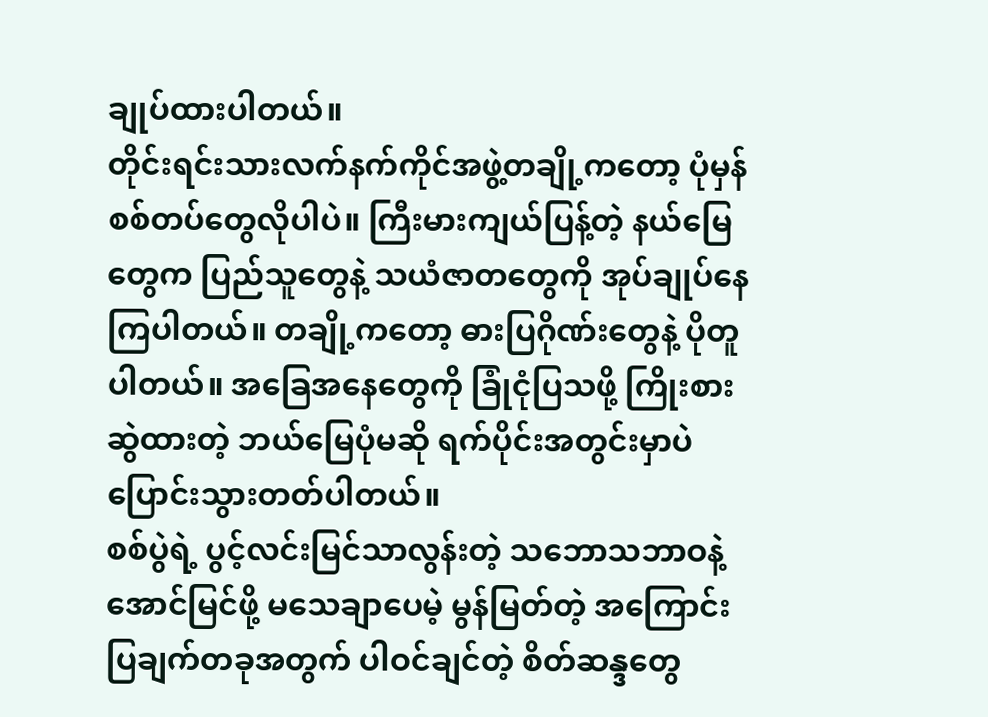ချုပ်ထားပါတယ်။
တိုင်းရင်းသားလက်နက်ကိုင်အဖွဲ့တချို့ကတော့ ပုံမှန် စစ်တပ်တွေလိုပါပဲ။ ကြီးမားကျယ်ပြန့်တဲ့ နယ်မြေတွေက ပြည်သူတွေနဲ့ သယံဇာတတွေကို အုပ်ချုပ်နေကြပါတယ်။ တချို့ကတော့ ဓားပြဂိုဏ်းတွေနဲ့ ပိုတူပါတယ်။ အခြေအနေတွေကို ခြုံငုံပြသဖို့ ကြိုးစားဆွဲထားတဲ့ ဘယ်မြေပုံမဆို ရက်ပိုင်းအတွင်းမှာပဲ ပြောင်းသွားတတ်ပါတယ်။
စစ်ပွဲရဲ့ ပွင့်လင်းမြင်သာလွန်းတဲ့ သဘောသဘာဝနဲ့ အောင်မြင်ဖို့ မသေချာပေမဲ့ မွန်မြတ်တဲ့ အကြောင်းပြချက်တခုအတွက် ပါဝင်ချင်တဲ့ စိတ်ဆန္ဒတွေ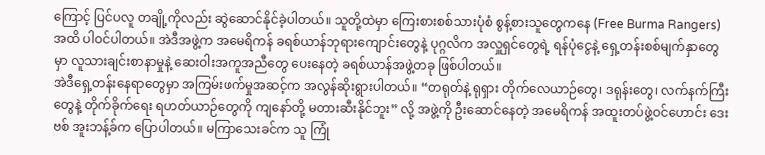ကြောင့် ပြင်ပလူ တချို့ကိုလည်း ဆွဲဆောင်နိုင်ခဲ့ပါတယ်။ သူတို့ထဲမှာ ကြေးစားစစ်သားပုံစံ စွန့်စားသူတွေကနေ (Free Burma Rangers) အထိ ပါဝင်ပါတယ်။ အဲဒီအဖွဲ့က အမေရိကန် ခရစ်ယာန်ဘုရားကျောင်းတွေနဲ့ ပုဂ္ဂလိက အလှူရှင်တွေရဲ့ ရန်ပုံငွေနဲ့ ရှေ့တန်းစစ်မျက်နှာတွေမှာ လူသားချင်းစာနာမှုနဲ့ ဆေးဝါးအကူအညီတွေ ပေးနေတဲ့ ခရစ်ယာန်အဖွဲ့တခု ဖြစ်ပါတယ်။
အဲဒီရှေ့တန်းနေရာတွေမှာ အကြမ်းဖက်မှုအဆင့်က အလွန်ဆိုးရွားပါတယ်။ “တရုတ်နဲ့ ရုရှား တိုက်လေယာဉ်တွေ၊ ဒရုန်းတွေ၊ လက်နက်ကြီးတွေနဲ့ တိုက်ခိုက်ရေး ရဟတ်ယာဉ်တွေကို ကျနော်တို့ မတားဆီးနိုင်ဘူး” လို့ အဖွဲ့ကို ဦးဆောင်နေတဲ့ အမေရိကန် အထူးတပ်ဖွဲ့ဝင်ဟောင်း ဒေးဗစ် အူးဘန့်ခ်က ပြောပါတယ်။ မကြာသေးခင်က သူ ကြုံ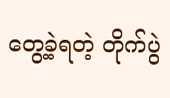တွေ့ခဲ့ရတဲ့ တိုက်ပွဲ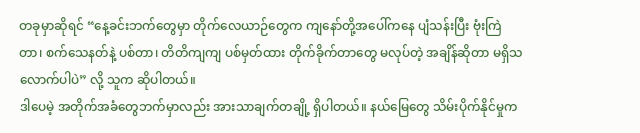တခုမှာဆိုရင် “နေ့ခင်းဘက်တွေမှာ တိုက်လေယာဉ်တွေက ကျနော်တို့အပေါ်ကနေ ပျံသန်းပြီး ဗုံးကြဲတာ၊ စက်သေနတ်နဲ့ ပစ်တာ၊ တိတိကျကျ ပစ်မှတ်ထား တိုက်ခိုက်တာတွေ မလုပ်တဲ့ အချိန်ဆိုတာ မရှိသလောက်ပါပဲ” လို့ သူက ဆိုပါတယ်။
ဒါပေမဲ့ အတိုက်အခံတွေဘက်မှာလည်း အားသာချက်တချို့ ရှိပါတယ်။ နယ်မြေတွေ သိမ်းပိုက်နိုင်မှုက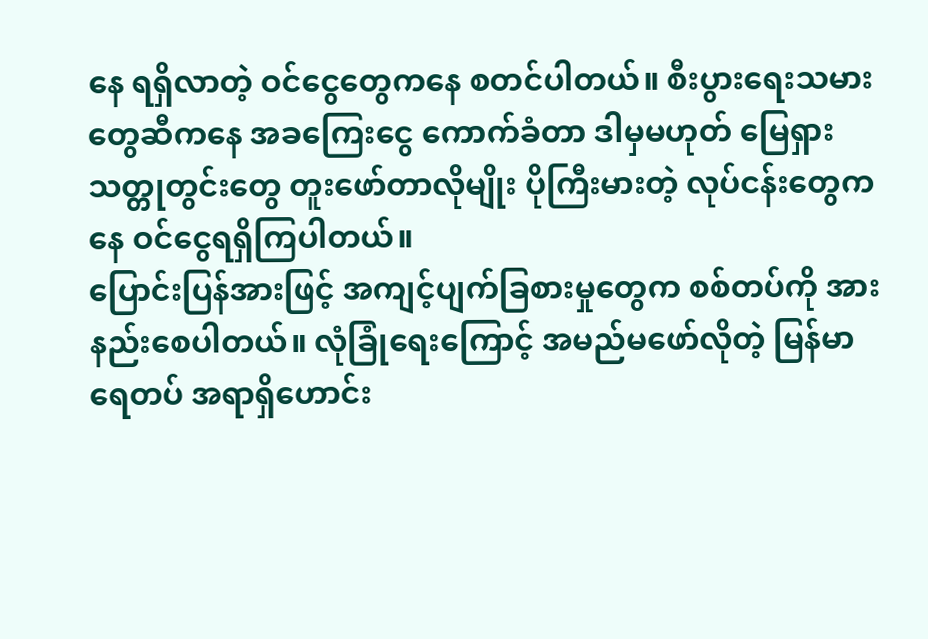နေ ရရှိလာတဲ့ ဝင်ငွေတွေကနေ စတင်ပါတယ်။ စီးပွားရေးသမားတွေဆီကနေ အခကြေးငွေ ကောက်ခံတာ ဒါမှမဟုတ် မြေရှားသတ္တုတွင်းတွေ တူးဖော်တာလိုမျိုး ပိုကြီးမားတဲ့ လုပ်ငန်းတွေကနေ ဝင်ငွေရရှိကြပါတယ်။
ပြောင်းပြန်အားဖြင့် အကျင့်ပျက်ခြစားမှုတွေက စစ်တပ်ကို အားနည်းစေပါတယ်။ လုံခြုံရေးကြောင့် အမည်မဖော်လိုတဲ့ မြန်မာရေတပ် အရာရှိဟောင်း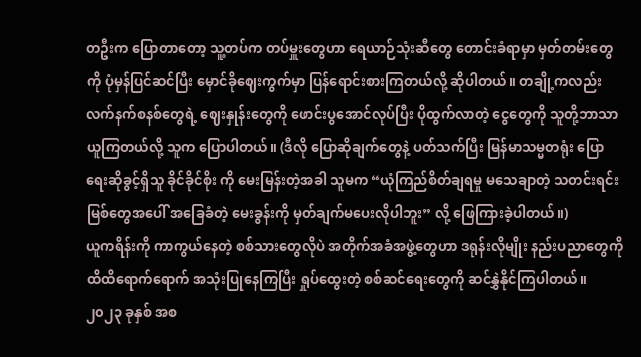တဦးက ပြောတာတော့ သူ့တပ်က တပ်မှူးတွေဟာ ရေယာဉ်သုံးဆီတွေ တောင်းခံရာမှာ မှတ်တမ်းတွေကို ပုံမှန်ပြင်ဆင်ပြီး မှောင်ခိုဈေးကွက်မှာ ပြန်ရောင်းစားကြတယ်လို့ ဆိုပါတယ်။ တချို့ကလည်း လက်နက်စနစ်တွေရဲ့ ဈေးနှုန်းတွေကို ဖောင်းပွအောင်လုပ်ပြီး ပိုထွက်လာတဲ့ ငွေတွေကို သူတို့ဘာသာ ယူကြတယ်လို့ သူက ပြောပါတယ်။ (ဒီလို ပြောဆိုချက်တွေနဲ့ ပတ်သက်ပြီး မြန်မာသမ္မတရုံး ပြောရေးဆိုခွင့်ရှိသူ ခိုင်ခိုင်စိုး ကို မေးမြန်းတဲ့အခါ သူမက “ယုံကြည်စိတ်ချရမှု မသေချာတဲ့ သတင်းရင်းမြစ်တွေအပေါ် အခြေခံတဲ့ မေးခွန်းကို မှတ်ချက်မပေးလိုပါဘူး” လို့ ဖြေကြားခဲ့ပါတယ်။)
ယူကရိန်းကို ကာကွယ်နေတဲ့ စစ်သားတွေလိုပဲ အတိုက်အခံအဖွဲ့တွေဟာ ဒရုန်းလိုမျိုး နည်းပညာတွေကို ထိထိရောက်ရောက် အသုံးပြုနေကြပြီး ရှုပ်ထွေးတဲ့ စစ်ဆင်ရေးတွေကို ဆင်နွှဲနိုင်ကြပါတယ်။ ၂၀၂၃ ခုနှစ် အစ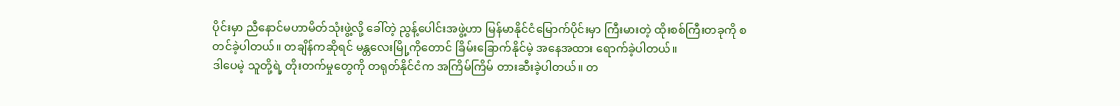ပိုင်းမှာ ညီနောင်မဟာမိတ်သုံးဖွဲ့လို့ ခေါ်တဲ့ ညွန့်ပေါင်းအဖွဲ့ဟာ မြန်မာနိုင်ငံမြောက်ပိုင်းမှာ ကြီးမားတဲ့ ထိုးစစ်ကြီးတခုကို စတင်ခဲ့ပါတယ်။ တချိန်ကဆိုရင် မန္တလေးမြို့ကိုတောင် ခြိမ်းခြောက်နိုင်မဲ့ အနေအထား ရောက်ခဲ့ပါတယ်။
ဒါပေမဲ့ သူတို့ရဲ့ တိုးတက်မှုတွေကို တရုတ်နိုင်ငံက အကြိမ်ကြိမ် တားဆီးခဲ့ပါတယ်။ တ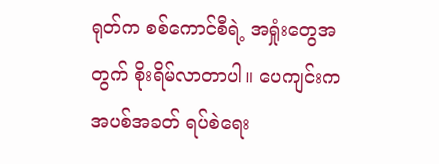ရုတ်က စစ်ကောင်စီရဲ့ အရှုံးတွေအတွက် စိုးရိမ်လာတာပါ။ ပေကျင်းက အပစ်အခတ် ရပ်စဲရေး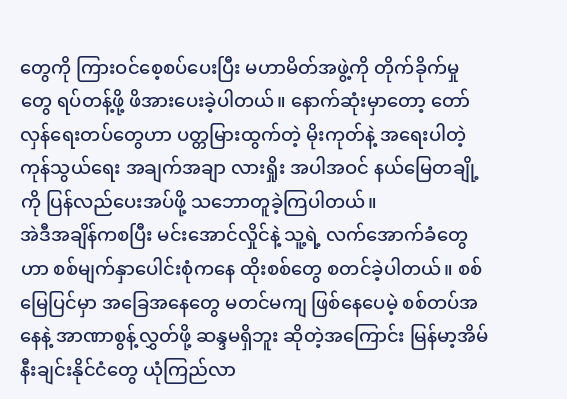တွေကို ကြားဝင်စေ့စပ်ပေးပြီး မဟာမိတ်အဖွဲ့ကို တိုက်ခိုက်မှုတွေ ရပ်တန့်ဖို့ ဖိအားပေးခဲ့ပါတယ်။ နောက်ဆုံးမှာတော့ တော်လှန်ရေးတပ်တွေဟာ ပတ္တမြားထွက်တဲ့ မိုးကုတ်နဲ့ အရေးပါတဲ့ ကုန်သွယ်ရေး အချက်အချာ လားရှိုး အပါအဝင် နယ်မြေတချို့ကို ပြန်လည်ပေးအပ်ဖို့ သဘောတူခဲ့ကြပါတယ်။
အဲဒီအချိန်ကစပြီး မင်းအောင်လှိုင်နဲ့ သူ့ရဲ့ လက်အောက်ခံတွေဟာ စစ်မျက်နှာပေါင်းစုံကနေ ထိုးစစ်တွေ စတင်ခဲ့ပါတယ်။ စစ်မြေပြင်မှာ အခြေအနေတွေ မတင်မကျ ဖြစ်နေပေမဲ့ စစ်တပ်အနေနဲ့ အာဏာစွန့်လွှတ်ဖို့ ဆန္ဒမရှိဘူး ဆိုတဲ့အကြောင်း မြန်မာ့အိမ်နီးချင်းနိုင်ငံတွေ ယုံကြည်လာ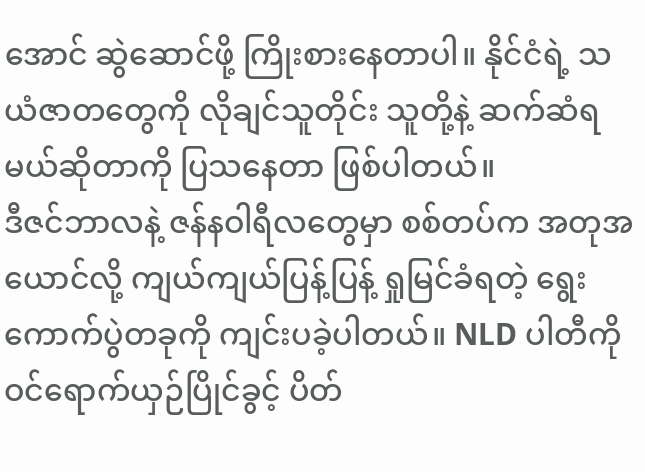အောင် ဆွဲဆောင်ဖို့ ကြိုးစားနေတာပါ။ နိုင်ငံရဲ့ သယံဇာတတွေကို လိုချင်သူတိုင်း သူတို့နဲ့ ဆက်ဆံရမယ်ဆိုတာကို ပြသနေတာ ဖြစ်ပါတယ်။
ဒီဇင်ဘာလနဲ့ ဇန်နဝါရီလတွေမှာ စစ်တပ်က အတုအယောင်လို့ ကျယ်ကျယ်ပြန့်ပြန့် ရှုမြင်ခံရတဲ့ ရွေးကောက်ပွဲတခုကို ကျင်းပခဲ့ပါတယ်။ NLD ပါတီကို ဝင်ရောက်ယှဉ်ပြိုင်ခွင့် ပိတ်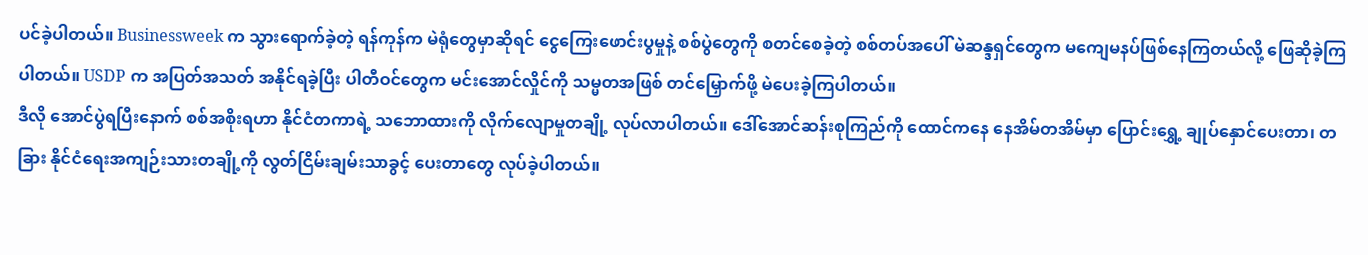ပင်ခဲ့ပါတယ်။ Businessweek က သွားရောက်ခဲ့တဲ့ ရန်ကုန်က မဲရုံတွေမှာဆိုရင် ငွေကြေးဖောင်းပွမှုနဲ့ စစ်ပွဲတွေကို စတင်စေခဲ့တဲ့ စစ်တပ်အပေါ် မဲဆန္ဒရှင်တွေက မကျေမနပ်ဖြစ်နေကြတယ်လို့ ဖြေဆိုခဲ့ကြပါတယ်။ USDP က အပြတ်အသတ် အနိုင်ရခဲ့ပြီး ပါတီဝင်တွေက မင်းအောင်လှိုင်ကို သမ္မတအဖြစ် တင်မြှောက်ဖို့ မဲပေးခဲ့ကြပါတယ်။
ဒီလို အောင်ပွဲရပြီးနောက် စစ်အစိုးရဟာ နိုင်ငံတကာရဲ့ သဘောထားကို လိုက်လျောမှုတချို့ လုပ်လာပါတယ်။ ဒေါ်အောင်ဆန်းစုကြည်ကို ထောင်ကနေ နေအိမ်တအိမ်မှာ ပြောင်းရွှေ့ ချုပ်နှောင်ပေးတာ၊ တခြား နိုင်ငံရေးအကျဉ်းသားတချို့ကို လွတ်ငြိမ်းချမ်းသာခွင့် ပေးတာတွေ လုပ်ခဲ့ပါတယ်။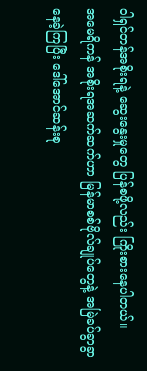ဝါရှင်တန်အစိုးရနဲ့ ဆွေးနွေးမှုတွေ ပြန်စဖို့လည်း ကြိုးစားနေပါတယ်။
အမေရိကန် အစိုးရအဆက်ဆက်ဟာ မြန်မာစစ်ဗိုလ်ချုပ်တွေနဲ့ အမြဲခပ်ခွာခွာ နေခဲ့ကြပြီး ဒေါ်အောင်ဆန်းစု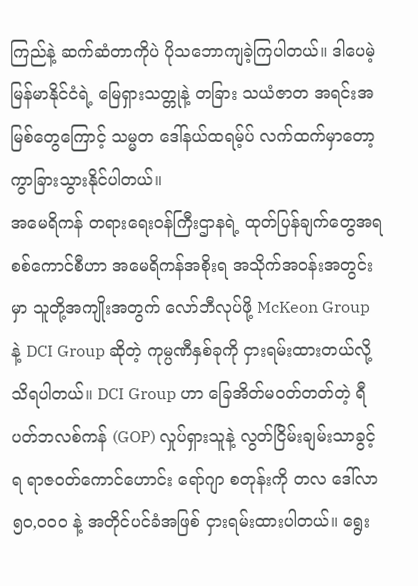ကြည်နဲ့ ဆက်ဆံတာကိုပဲ ပိုသဘောကျခဲ့ကြပါတယ်။ ဒါပေမဲ့ မြန်မာနိုင်ငံရဲ့ မြေရှားသတ္တုနဲ့ တခြား သယံဇာတ အရင်းအမြစ်တွေကြောင့် သမ္မတ ဒေါ်နယ်ထရမ့်ပ် လက်ထက်မှာတော့ ကွာခြားသွားနိုင်ပါတယ်။
အမေရိကန် တရားရေးဝန်ကြီးဌာနရဲ့ ထုတ်ပြန်ချက်တွေအရ စစ်ကောင်စီဟာ အမေရိကန်အစိုးရ အသိုက်အဝန်းအတွင်းမှာ သူတို့အကျိုးအတွက် လော်ဘီလုပ်ဖို့ McKeon Group နဲ့ DCI Group ဆိုတဲ့ ကုမ္ပဏီနှစ်ခုကို ငှားရမ်းထားတယ်လို့ သိရပါတယ်။ DCI Group ဟာ ခြေအိတ်မဝတ်တတ်တဲ့ ရီပတ်ဘလစ်ကန် (GOP) လှုပ်ရှားသူနဲ့ လွတ်ငြိမ်းချမ်းသာခွင့်ရ ရာဇဝတ်ကောင်ဟောင်း ရော်ဂျာ စတုန်းကို တလ ဒေါ်လာ ၅၀,၀၀၀ နဲ့ အတိုင်ပင်ခံအဖြစ် ငှားရမ်းထားပါတယ်။ ရွေး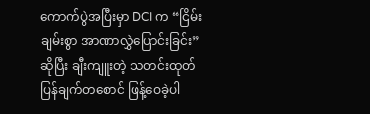ကောက်ပွဲအပြီးမှာ DCI က “ငြိမ်းချမ်းစွာ အာဏာလွှဲပြောင်းခြင်း” ဆိုပြီး ချီးကျူးတဲ့ သတင်းထုတ်ပြန်ချက်တစောင် ဖြန့်ဝေခဲ့ပါ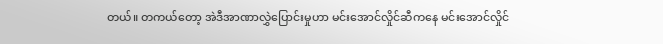တယ်။ တကယ်တော့ အဲဒီအာဏာလွှဲပြောင်းမှုဟာ မင်းအောင်လှိုင်ဆီကနေ မင်းအောင်လှိုင်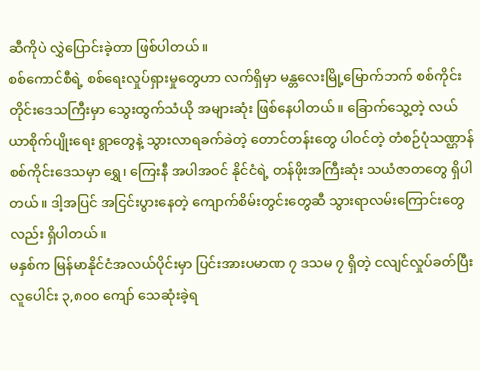ဆီကိုပဲ လွှဲပြောင်းခဲ့တာ ဖြစ်ပါတယ်။
စစ်ကောင်စီရဲ့ စစ်ရေးလှုပ်ရှားမှုတွေဟာ လက်ရှိမှာ မန္တလေးမြို့မြောက်ဘက် စစ်ကိုင်းတိုင်းဒေသကြီးမှာ သွေးထွက်သံယို အများဆုံး ဖြစ်နေပါတယ်။ ခြောက်သွေ့တဲ့ လယ်ယာစိုက်ပျိုးရေး ရွာတွေနဲ့ သွားလာရခက်ခဲတဲ့ တောင်တန်းတွေ ပါဝင်တဲ့ တံစဉ်ပုံသဏ္ဌာန် စစ်ကိုင်းဒေသမှာ ရွှေ၊ ကြေးနီ အပါအဝင် နိုင်ငံရဲ့ တန်ဖိုးအကြီးဆုံး သယံဇာတတွေ ရှိပါတယ်။ ဒါ့အပြင် အငြင်းပွားနေတဲ့ ကျောက်စိမ်းတွင်းတွေဆီ သွားရာလမ်းကြောင်းတွေလည်း ရှိပါတယ်။
မနှစ်က မြန်မာနိုင်ငံအလယ်ပိုင်းမှာ ပြင်းအားပမာဏ ၇ ဒသမ ၇ ရှိတဲ့ ငလျင်လှုပ်ခတ်ပြီး လူပေါင်း ၃,၈၀၀ ကျော် သေဆုံးခဲ့ရ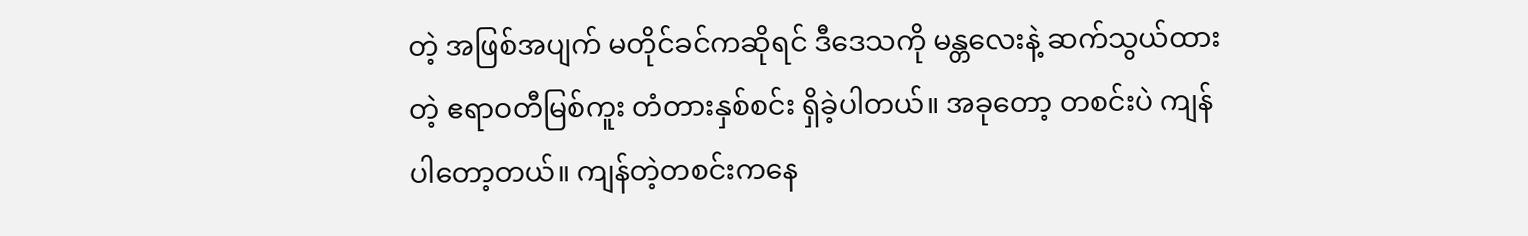တဲ့ အဖြစ်အပျက် မတိုင်ခင်ကဆိုရင် ဒီဒေသကို မန္တလေးနဲ့ ဆက်သွယ်ထားတဲ့ ဧရာဝတီမြစ်ကူး တံတားနှစ်စင်း ရှိခဲ့ပါတယ်။ အခုတော့ တစင်းပဲ ကျန်ပါတော့တယ်။ ကျန်တဲ့တစင်းကနေ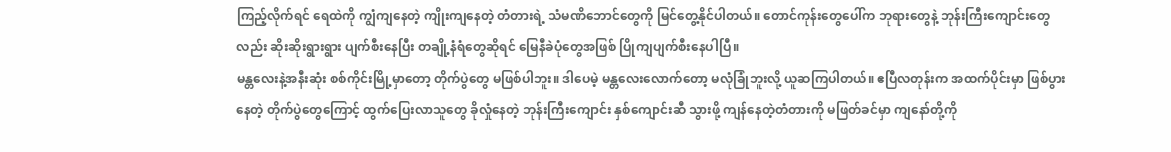ကြည့်လိုက်ရင် ရေထဲကို ကျွံကျနေတဲ့ ကျိုးကျနေတဲ့ တံတားရဲ့ သံမဏိဘောင်တွေကို မြင်တွေ့နိုင်ပါတယ်။ တောင်ကုန်းတွေပေါ်က ဘုရားတွေနဲ့ ဘုန်းကြီးကျောင်းတွေလည်း ဆိုးဆိုးရွားရွား ပျက်စီးနေပြီး တချို့နံရံတွေဆိုရင် မြေနီခဲပုံတွေအဖြစ် ပြိုကျပျက်စီးနေပါပြီ။
မန္တလေးနဲ့အနီးဆုံး စစ်ကိုင်းမြို့မှာတော့ တိုက်ပွဲတွေ မဖြစ်ပါဘူး။ ဒါပေမဲ့ မန္တလေးလောက်တော့ မလုံခြုံဘူးလို့ ယူဆကြပါတယ်။ ဧပြီလတုန်းက အထက်ပိုင်းမှာ ဖြစ်ပွားနေတဲ့ တိုက်ပွဲတွေကြောင့် ထွက်ပြေးလာသူတွေ ခိုလှုံနေတဲ့ ဘုန်းကြီးကျောင်း နှစ်ကျောင်းဆီ သွားဖို့ ကျန်နေတဲ့တံတားကို မဖြတ်ခင်မှာ ကျနော်တို့ကို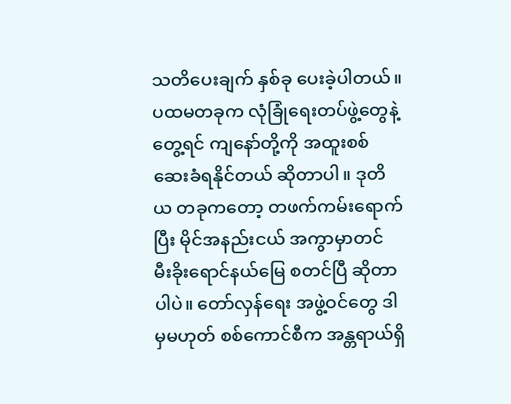သတိပေးချက် နှစ်ခု ပေးခဲ့ပါတယ်။
ပထမတခုက လုံခြုံရေးတပ်ဖွဲ့တွေနဲ့ တွေ့ရင် ကျနော်တို့ကို အထူးစစ်ဆေးခံရနိုင်တယ် ဆိုတာပါ။ ဒုတိယ တခုကတော့ တဖက်ကမ်းရောက်ပြီး မိုင်အနည်းငယ် အကွာမှာတင် မီးခိုးရောင်နယ်မြေ စတင်ပြီ ဆိုတာပါပဲ။ တော်လှန်ရေး အဖွဲ့ဝင်တွေ ဒါမှမဟုတ် စစ်ကောင်စီက အန္တရာယ်ရှိ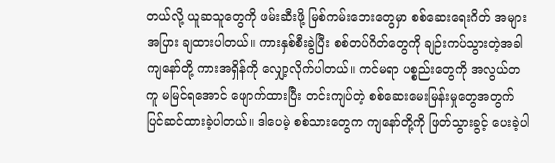တယ်လို့ ယူဆသူတွေကို ဖမ်းဆီးဖို့ မြစ်ကမ်းဘေးတွေမှာ စစ်ဆေးရေးဂိတ် အများအပြား ချထားပါတယ်။ ကားနှစ်စီးခွဲပြီး စစ်တပ်ဂိတ်တွေကို ချဉ်းကပ်သွားတဲ့အခါ ကျနော်တို့ ကားအရှိန်ကို လျှော့လိုက်ပါတယ်။ ကင်မရာ ပစ္စည်းတွေကို အလွယ်တကူ မမြင်ရအောင် ဖျောက်ထားပြီး တင်းကျပ်တဲ့ စစ်ဆေးမေးမြန်းမှုတွေအတွက် ပြင်ဆင်ထားခဲ့ပါတယ်။ ဒါပေမဲ့ စစ်သားတွေက ကျနော်တို့ကို ဖြတ်သွားခွင့် ပေးခဲ့ပါ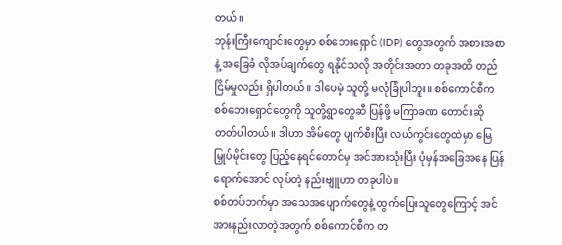တယ်။
ဘုန်းကြီးကျောင်းတွေမှာ စစ်ဘေးရှောင် (IDP) တွေအတွက် အစားအစာနဲ့ အခြေခံ လိုအပ်ချက်တွေ ရနိုင်သလို အတိုင်းအတာ တခုအထိ တည်ငြိမ်မှုလည်း ရှိပါတယ်။ ဒါပေမဲ့ သူတို့ မလုံခြုံပါဘူး။ စစ်ကောင်စီက စစ်ဘေးရှောင်တွေကို သူတို့ရွာတွေဆီ ပြန်ဖို့ မကြာခဏ တောင်းဆိုတတ်ပါတယ်။ ဒါဟာ အိမ်တွေ ပျက်စီးပြီး လယ်ကွင်းတွေထဲမှာ မြေမြှုပ်မိုင်းတွေ ပြည့်နေရင်တောင်မှ အင်အားသုံးပြီး ပုံမှန်အခြေအနေ ပြန်ရောက်အောင် လုပ်တဲ့ နည်းဗျူဟာ တခုပါပဲ။
စစ်တပ်ဘက်မှာ အသေအပျောက်တွေနဲ့ ထွက်ပြေးသူတွေကြောင့် အင်အားနည်းလာတဲ့အတွက် စစ်ကောင်စီက တ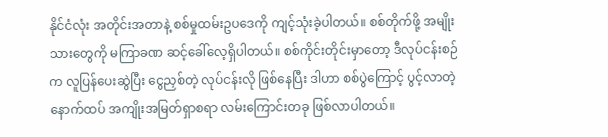နိုင်ငံလုံး အတိုင်းအတာနဲ့ စစ်မှုထမ်းဥပဒေကို ကျင့်သုံးခဲ့ပါတယ်။ စစ်တိုက်ဖို့ အမျိုးသားတွေကို မကြာခဏ ဆင့်ခေါ်လေ့ရှိပါတယ်။ စစ်ကိုင်းတိုင်းမှာတော့ ဒီလုပ်ငန်းစဉ်က လူပြန်ပေးဆွဲပြီး ငွေညှစ်တဲ့ လုပ်ငန်းလို ဖြစ်နေပြီး ဒါဟာ စစ်ပွဲကြောင့် ပွင့်လာတဲ့ နောက်ထပ် အကျိုးအမြတ်ရှာစရာ လမ်းကြောင်းတခု ဖြစ်လာပါတယ်။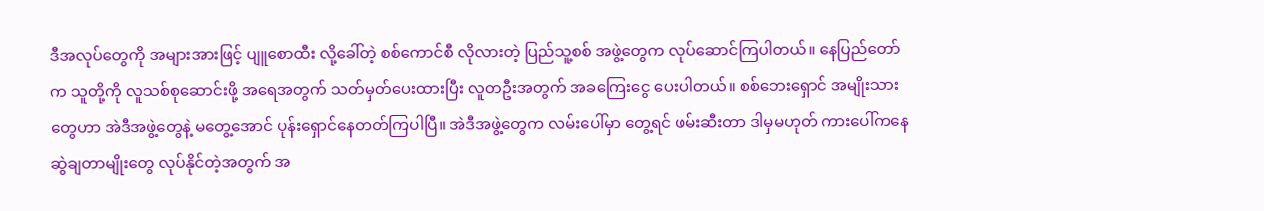ဒီအလုပ်တွေကို အများအားဖြင့် ပျူစောထီး လို့ခေါ်တဲ့ စစ်ကောင်စီ လိုလားတဲ့ ပြည်သူ့စစ် အဖွဲ့တွေက လုပ်ဆောင်ကြပါတယ်။ နေပြည်တော်က သူတို့ကို လူသစ်စုဆောင်းဖို့ အရေအတွက် သတ်မှတ်ပေးထားပြီး လူတဦးအတွက် အခကြေးငွေ ပေးပါတယ်။ စစ်ဘေးရှောင် အမျိုးသားတွေဟာ အဲဒီအဖွဲ့တွေနဲ့ မတွေ့အောင် ပုန်းရှောင်နေတတ်ကြပါပြီ။ အဲဒီအဖွဲ့တွေက လမ်းပေါ်မှာ တွေ့ရင် ဖမ်းဆီးတာ ဒါမှမဟုတ် ကားပေါ်ကနေ ဆွဲချတာမျိုးတွေ လုပ်နိုင်တဲ့အတွက် အ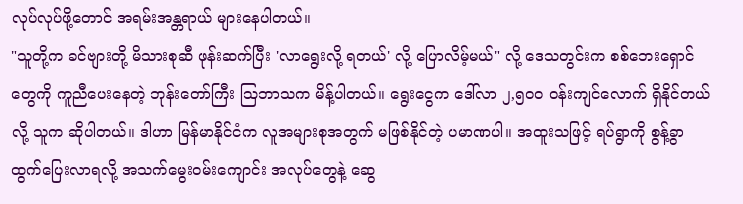လုပ်လုပ်ဖို့တောင် အရမ်းအန္တရာယ် များနေပါတယ်။
"သူတို့က ခင်ဗျားတို့ မိသားစုဆီ ဖုန်းဆက်ပြီး 'လာရွေးလို့ ရတယ်' လို့ ပြောလိမ့်မယ်" လို့ ဒေသတွင်းက စစ်ဘေးရှောင်တွေကို ကူညီပေးနေတဲ့ ဘုန်းတော်ကြီး ဩဘာသက မိန့်ပါတယ်။ ရွေးငွေက ဒေါ်လာ ၂,၅၀၀ ဝန်းကျင်လောက် ရှိနိုင်တယ်လို့ သူက ဆိုပါတယ်။ ဒါဟာ မြန်မာနိုင်ငံက လူအများစုအတွက် မဖြစ်နိုင်တဲ့ ပမာဏပါ။ အထူးသဖြင့် ရပ်ရွာကို စွန့်ခွာထွက်ပြေးလာရလို့ အသက်မွေးဝမ်းကျောင်း အလုပ်တွေနဲ့ ဆွေ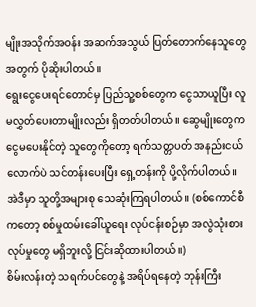မျိုးအသိုက်အဝန်း အဆက်အသွယ် ပြတ်တောက်နေသူတွေအတွက် ပိုဆိုးပါတယ်။
ရွေးငွေပေးရင်တောင်မှ ပြည်သူ့စစ်တွေက ငွေသာယူပြီး လူမလွှတ်ပေးတာမျိုးလည်း ရှိတတ်ပါတယ်။ ဆွေမျိုးတွေက ငွေမပေးနိုင်တဲ့ သူတွေကိုတော့ ရက်သတ္တပတ် အနည်းငယ်လောက်ပဲ သင်တန်းပေးပြီး ရှေ့တန်းကို ပို့လိုက်ပါတယ်။ အဲဒီမှာ သူတို့အများစု သေဆုံးကြရပါတယ်။ (စစ်ကောင်စီကတော့ စစ်မှုထမ်းခေါ်ယူရေး လုပ်ငန်းစဉ်မှာ အလွဲသုံးစားလုပ်မှုတွေ မရှိဘူးလို့ ငြင်းဆိုထားပါတယ်။)
စိမ်းလန်းတဲ့ သရက်ပင်တွေနဲ့ အရိပ်ရနေတဲ့ ဘုန်းကြီး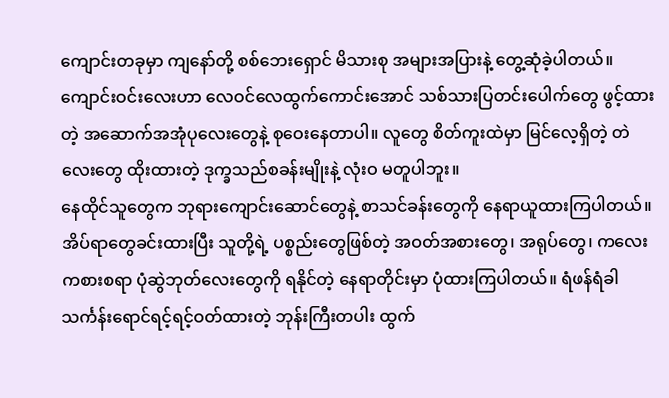ကျောင်းတခုမှာ ကျနော်တို့ စစ်ဘေးရှောင် မိသားစု အများအပြားနဲ့ တွေ့ဆုံခဲ့ပါတယ်။ ကျောင်းဝင်းလေးဟာ လေဝင်လေထွက်ကောင်းအောင် သစ်သားပြတင်းပေါက်တွေ ဖွင့်ထားတဲ့ အဆောက်အအုံပုလေးတွေနဲ့ စုဝေးနေတာပါ။ လူတွေ စိတ်ကူးထဲမှာ မြင်လေ့ရှိတဲ့ တဲလေးတွေ ထိုးထားတဲ့ ဒုက္ခသည်စခန်းမျိုးနဲ့ လုံးဝ မတူပါဘူး။
နေထိုင်သူတွေက ဘုရားကျောင်းဆောင်တွေနဲ့ စာသင်ခန်းတွေကို နေရာယူထားကြပါတယ်။ အိပ်ရာတွေခင်းထားပြီး သူတို့ရဲ့ ပစ္စည်းတွေဖြစ်တဲ့ အဝတ်အစားတွေ၊ အရုပ်တွေ၊ ကလေးကစားစရာ ပုံဆွဲဘုတ်လေးတွေကို ရနိုင်တဲ့ နေရာတိုင်းမှာ ပုံထားကြပါတယ်။ ရံဖန်ရံခါ သင်္ကန်းရောင်ရင့်ရင့်ဝတ်ထားတဲ့ ဘုန်းကြီးတပါး ထွက်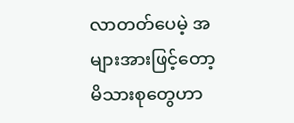လာတတ်ပေမဲ့ အများအားဖြင့်တော့ မိသားစုတွေဟာ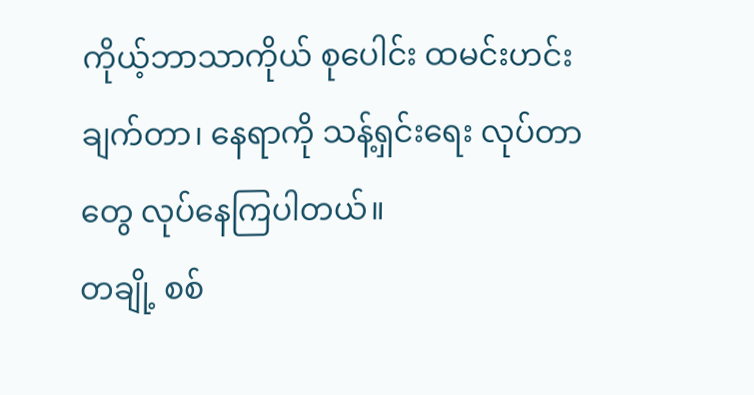ကိုယ့်ဘာသာကိုယ် စုပေါင်း ထမင်းဟင်းချက်တာ၊ နေရာကို သန့်ရှင်းရေး လုပ်တာတွေ လုပ်နေကြပါတယ်။
တချို့ စစ်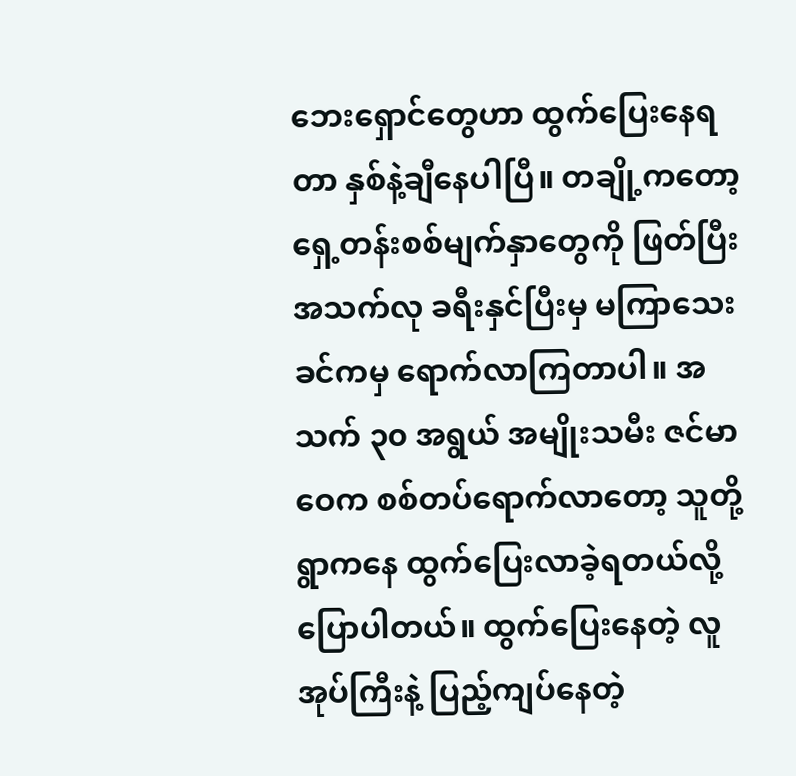ဘေးရှောင်တွေဟာ ထွက်ပြေးနေရတာ နှစ်နဲ့ချီနေပါပြီ။ တချို့ကတော့ ရှေ့တန်းစစ်မျက်နှာတွေကို ဖြတ်ပြီး အသက်လု ခရီးနှင်ပြီးမှ မကြာသေးခင်ကမှ ရောက်လာကြတာပါ။ အသက် ၃၀ အရွယ် အမျိုးသမီး ဇင်မာဝေက စစ်တပ်ရောက်လာတော့ သူတို့ရွာကနေ ထွက်ပြေးလာခဲ့ရတယ်လို့ ပြောပါတယ်။ ထွက်ပြေးနေတဲ့ လူအုပ်ကြီးနဲ့ ပြည့်ကျပ်နေတဲ့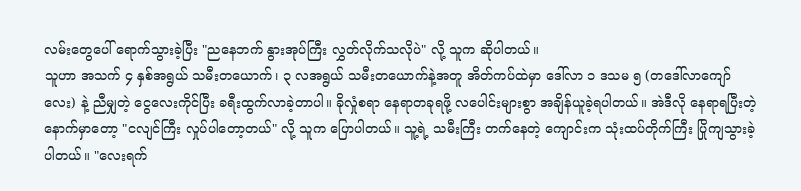လမ်းတွေပေါ် ရောက်သွားခဲ့ပြီး "ညနေဘက် နွားအုပ်ကြီး လွှတ်လိုက်သလိုပဲ" လို့ သူက ဆိုပါတယ်။
သူဟာ အသက် ၄ နှစ်အရွယ် သမီးတယောက်၊ ၃ လအရွယ် သမီးတယောက်နဲ့အတူ အိတ်ကပ်ထဲမှာ ဒေါ်လာ ၁ ဒသမ ၅ (တဒေါ်လာကျော်လေး) နဲ့ ညီမျှတဲ့ ငွေလေးကိုင်ပြီး ခရီးထွက်လာခဲ့တာပါ။ ခိုလှုံစရာ နေရာတခုရဖို့ လပေါင်းများစွာ အချိန်ယူခဲ့ရပါတယ်။ အဲဒီလို နေရာရပြီးတဲ့နောက်မှာတော့ "ငလျင်ကြီး လှုပ်ပါတော့တယ်" လို့ သူက ပြောပါတယ်။ သူ့ရဲ့ သမီးကြီး တက်နေတဲ့ ကျောင်းက သုံးထပ်တိုက်ကြီး ပြိုကျသွားခဲ့ပါတယ်။ "လေးရက်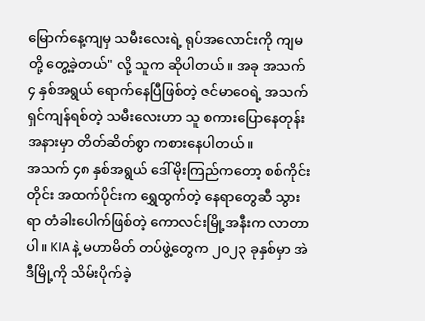မြောက်နေ့ကျမှ သမီးလေးရဲ့ ရုပ်အလောင်းကို ကျမတို့ တွေ့ခဲ့တယ်" လို့ သူက ဆိုပါတယ်။ အခု အသက် ၄ နှစ်အရွယ် ရောက်နေပြီဖြစ်တဲ့ ဇင်မာဝေရဲ့ အသက်ရှင်ကျန်ရစ်တဲ့ သမီးလေးဟာ သူ စကားပြောနေတုန်း အနားမှာ တိတ်ဆိတ်စွာ ကစားနေပါတယ်။
အသက် ၄၈ နှစ်အရွယ် ဒေါ်မိုးကြည်ကတော့ စစ်ကိုင်းတိုင်း အထက်ပိုင်းက ရွှေထွက်တဲ့ နေရာတွေဆီ သွားရာ တံခါးပေါက်ဖြစ်တဲ့ ကောလင်းမြို့အနီးက လာတာပါ။ KIA နဲ့ မဟာမိတ် တပ်ဖွဲ့တွေက ၂၀၂၃ ခုနှစ်မှာ အဲဒီမြို့ကို သိမ်းပိုက်ခဲ့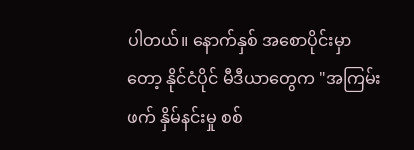ပါတယ်။ နောက်နှစ် အစောပိုင်းမှာတော့ နိုင်ငံပိုင် မီဒီယာတွေက "အကြမ်းဖက် နှိမ်နင်းမှု စစ်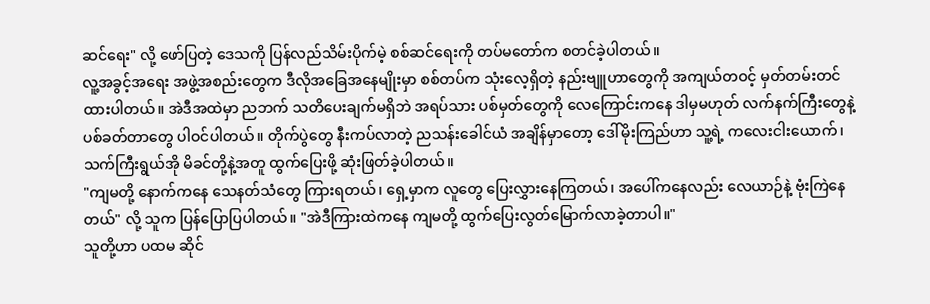ဆင်ရေး" လို့ ဖော်ပြတဲ့ ဒေသကို ပြန်လည်သိမ်းပိုက်မဲ့ စစ်ဆင်ရေးကို တပ်မတော်က စတင်ခဲ့ပါတယ်။
လူ့အခွင့်အရေး အဖွဲ့အစည်းတွေက ဒီလိုအခြေအနေမျိုးမှာ စစ်တပ်က သုံးလေ့ရှိတဲ့ နည်းဗျူဟာတွေကို အကျယ်တဝင့် မှတ်တမ်းတင်ထားပါတယ်။ အဲဒီအထဲမှာ ညဘက် သတိပေးချက်မရှိဘဲ အရပ်သား ပစ်မှတ်တွေကို လေကြောင်းကနေ ဒါမှမဟုတ် လက်နက်ကြီးတွေနဲ့ ပစ်ခတ်တာတွေ ပါဝင်ပါတယ်။ တိုက်ပွဲတွေ နီးကပ်လာတဲ့ ညသန်းခေါင်ယံ အချိန်မှာတော့ ဒေါ်မိုးကြည်ဟာ သူ့ရဲ့ ကလေးငါးယောက်၊ သက်ကြီးရွယ်အို မိခင်တို့နဲ့အတူ ထွက်ပြေးဖို့ ဆုံးဖြတ်ခဲ့ပါတယ်။
"ကျမတို့ နောက်ကနေ သေနတ်သံတွေ ကြားရတယ်၊ ရှေ့မှာက လူတွေ ပြေးလွှားနေကြတယ်၊ အပေါ်ကနေလည်း လေယာဉ်နဲ့ ဗုံးကြဲနေတယ်" လို့ သူက ပြန်ပြောပြပါတယ်။ "အဲဒီကြားထဲကနေ ကျမတို့ ထွက်ပြေးလွတ်မြောက်လာခဲ့တာပါ။"
သူတို့ဟာ ပထမ ဆိုင်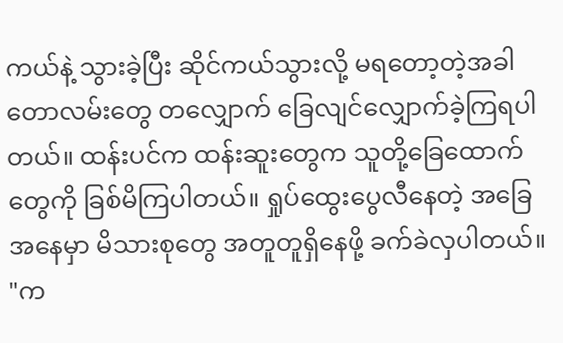ကယ်နဲ့ သွားခဲ့ပြီး ဆိုင်ကယ်သွားလို့ မရတော့တဲ့အခါ တောလမ်းတွေ တလျှောက် ခြေလျင်လျှောက်ခဲ့ကြရပါတယ်။ ထန်းပင်က ထန်းဆူးတွေက သူတို့ခြေထောက်တွေကို ခြစ်မိကြပါတယ်။ ရှုပ်ထွေးပွေလီနေတဲ့ အခြေအနေမှာ မိသားစုတွေ အတူတူရှိနေဖို့ ခက်ခဲလှပါတယ်။ "က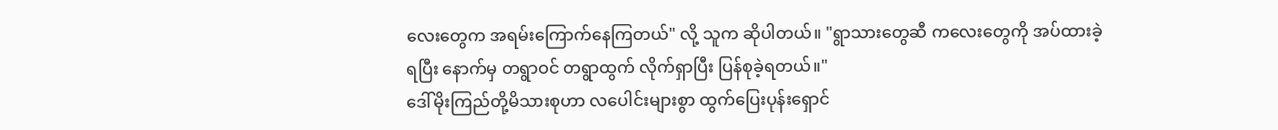လေးတွေက အရမ်းကြောက်နေကြတယ်" လို့ သူက ဆိုပါတယ်။ "ရွာသားတွေဆီ ကလေးတွေကို အပ်ထားခဲ့ရပြီး နောက်မှ တရွာဝင် တရွာထွက် လိုက်ရှာပြီး ပြန်စုခဲ့ရတယ်။"
ဒေါ်မိုးကြည်တို့မိသားစုဟာ လပေါင်းများစွာ ထွက်ပြေးပုန်းရှောင်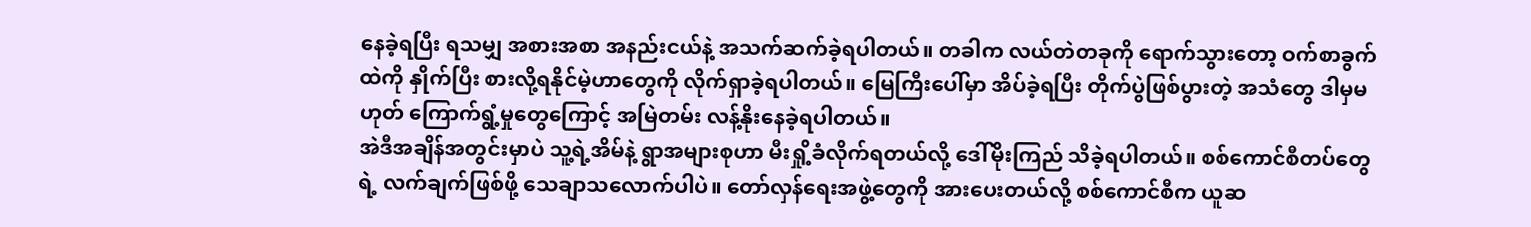နေခဲ့ရပြီး ရသမျှ အစားအစာ အနည်းငယ်နဲ့ အသက်ဆက်ခဲ့ရပါတယ်။ တခါက လယ်တဲတခုကို ရောက်သွားတော့ ဝက်စာခွက်ထဲကို နှိုက်ပြီး စားလို့ရနိုင်မဲ့ဟာတွေကို လိုက်ရှာခဲ့ရပါတယ်။ မြေကြီးပေါ်မှာ အိပ်ခဲ့ရပြီး တိုက်ပွဲဖြစ်ပွားတဲ့ အသံတွေ ဒါမှမဟုတ် ကြောက်ရွံ့မှုတွေကြောင့် အမြဲတမ်း လန့်နိုးနေခဲ့ရပါတယ်။
အဲဒီအချိန်အတွင်းမှာပဲ သူ့ရဲ့အိမ်နဲ့ ရွာအများစုဟာ မီးရှို့ခံလိုက်ရတယ်လို့ ဒေါ်မိုးကြည် သိခဲ့ရပါတယ်။ စစ်ကောင်စီတပ်တွေရဲ့ လက်ချက်ဖြစ်ဖို့ သေချာသလောက်ပါပဲ။ တော်လှန်ရေးအဖွဲ့တွေကို အားပေးတယ်လို့ စစ်ကောင်စီက ယူဆ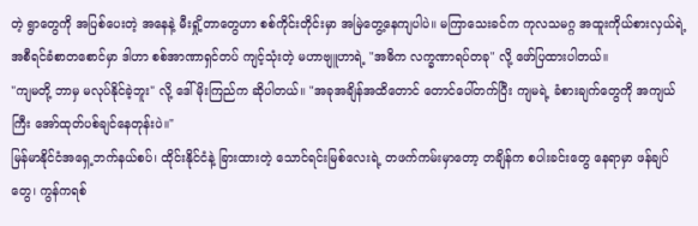တဲ့ ရွာတွေကို အပြစ်ပေးတဲ့ အနေနဲ့ မီးရှို့တာတွေဟာ စစ်ကိုင်းတိုင်းမှာ အမြဲတွေ့နေကျပါပဲ။ မကြာသေးခင်က ကုလသမဂ္ဂ အထူးကိုယ်စားလှယ်ရဲ့ အစီရင်ခံစာတစောင်မှာ ဒါဟာ စစ်အာဏာရှင်တပ် ကျင့်သုံးတဲ့ မဟာဗျူဟာရဲ့ "အဓိက လက္ခဏာရပ်တခု" လို့ ဖော်ပြထားပါတယ်။
"ကျမတို့ ဘာမှ မလုပ်နိုင်ခဲ့ဘူး" လို့ ဒေါ်မိုးကြည်က ဆိုပါတယ်။ "အခုအချိန်အထိတောင် တောင်ပေါ်တက်ပြီး ကျမရဲ့ ခံစားချက်တွေကို အကျယ်ကြီး အော်ထုတ်ပစ်ချင်နေတုန်းပဲ။"
မြန်မာနိုင်ငံအရှေ့ဘက်နယ်စပ်၊ ထိုင်းနိုင်ငံနဲ့ ခြားထားတဲ့ သောင်ရင်းမြစ်လေးရဲ့ တဖက်ကမ်းမှာတော့ တချိန်က စပါးခင်းတွေ နေရာမှာ ဖန်ချပ်တွေ၊ ကွန်ကရစ်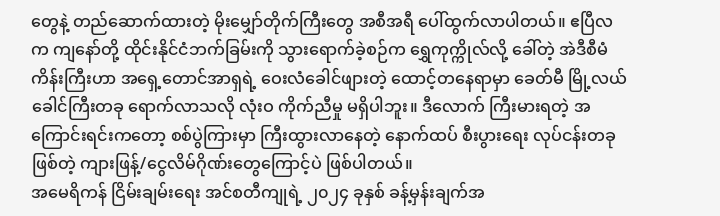တွေနဲ့ တည်ဆောက်ထားတဲ့ မိုးမျှော်တိုက်ကြီးတွေ အစီအရီ ပေါ်ထွက်လာပါတယ်။ ဧပြီလက ကျနော်တို့ ထိုင်းနိုင်ငံဘက်ခြမ်းကို သွားရောက်ခဲ့စဉ်က ရွှေကုက္ကိုလ်လို့ ခေါ်တဲ့ အဲဒီစီမံကိန်းကြီးဟာ အရှေ့တောင်အာရှရဲ့ ဝေးလံခေါင်ဖျားတဲ့ ထောင့်တနေရာမှာ ခေတ်မီ မြို့လယ်ခေါင်ကြီးတခု ရောက်လာသလို လုံးဝ ကိုက်ညီမှု မရှိပါဘူး။ ဒီလောက် ကြီးမားရတဲ့ အကြောင်းရင်းကတော့ စစ်ပွဲကြားမှာ ကြီးထွားလာနေတဲ့ နောက်ထပ် စီးပွားရေး လုပ်ငန်းတခုဖြစ်တဲ့ ကျားဖြန့်/ငွေလိမ်ဂိုဏ်းတွေကြောင့်ပဲ ဖြစ်ပါတယ်။
အမေရိကန် ငြိမ်းချမ်းရေး အင်စတီကျုရဲ့ ၂၀၂၄ ခုနှစ် ခန့်မှန်းချက်အ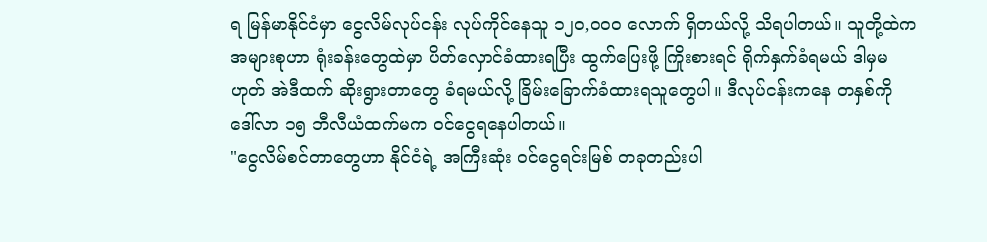ရ မြန်မာနိုင်ငံမှာ ငွေလိမ်လုပ်ငန်း လုပ်ကိုင်နေသူ ၁၂၀,၀၀၀ လောက် ရှိတယ်လို့ သိရပါတယ်။ သူတို့ထဲက အများစုဟာ ရုံးခန်းတွေထဲမှာ ပိတ်လှောင်ခံထားရပြီး ထွက်ပြေးဖို့ ကြိုးစားရင် ရိုက်နှက်ခံရမယ် ဒါမှမဟုတ် အဲဒီထက် ဆိုးရွားတာတွေ ခံရမယ်လို့ ခြိမ်းခြောက်ခံထားရသူတွေပါ။ ဒီလုပ်ငန်းကနေ တနှစ်ကို ဒေါ်လာ ၁၅ ဘီလီယံထက်မက ဝင်ငွေရနေပါတယ်။
"ငွေလိမ်စင်တာတွေဟာ နိုင်ငံရဲ့ အကြီးဆုံး ဝင်ငွေရင်းမြစ် တခုတည်းပါ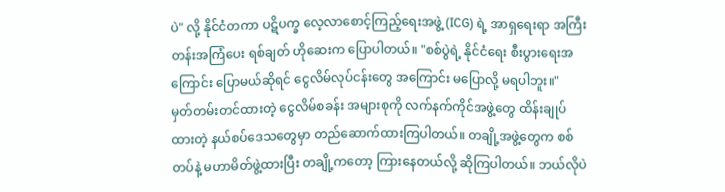ပဲ" လို့ နိုင်ငံတကာ ပဋိပက္ခ လေ့လာစောင့်ကြည့်ရေးအဖွဲ့ (ICG) ရဲ့ အာရှရေးရာ အကြီးတန်းအကြံပေး ရစ်ချတ် ဟိုဆေးက ပြောပါတယ်။ "စစ်ပွဲရဲ့ နိုင်ငံရေး စီးပွားရေးအကြောင်း ပြောမယ်ဆိုရင် ငွေလိမ်လုပ်ငန်းတွေ အကြောင်း မပြောလို့ မရပါဘူး။"
မှတ်တမ်းတင်ထားတဲ့ ငွေလိမ်စခန်း အများစုကို လက်နက်ကိုင်အဖွဲ့တွေ ထိန်းချုပ်ထားတဲ့ နယ်စပ်ဒေသတွေမှာ တည်ဆောက်ထားကြပါတယ်။ တချို့အဖွဲ့တွေက စစ်တပ်နဲ့ မဟာမိတ်ဖွဲ့ထားပြီး တချို့ကတော့ ကြားနေတယ်လို့ ဆိုကြပါတယ်။ ဘယ်လိုပဲ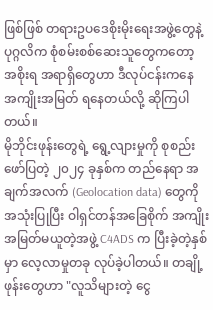ဖြစ်ဖြစ် တရားဥပဒေစိုးမိုးရေးအဖွဲ့တွေနဲ့ ပုဂ္ဂလိက စုံစမ်းစစ်ဆေးသူတွေကတော့ အစိုးရ အရာရှိတွေဟာ ဒီလုပ်ငန်းကနေ အကျိုးအမြတ် ရနေတယ်လို့ ဆိုကြပါတယ်။
မိုဘိုင်းဖုန်းတွေရဲ့ ရွေ့လျားမှုကို စုစည်းဖော်ပြတဲ့ ၂၀၂၄ ခုနှစ်က တည်နေရာ အချက်အလက် (Geolocation data) တွေကို အသုံးပြုပြီး ဝါရှင်တန်အခြေစိုက် အကျိုးအမြတ်မယူတဲ့အဖွဲ့ C4ADS က ပြီးခဲ့တဲ့နှစ်မှာ လေ့လာမှုတခု လုပ်ခဲ့ပါတယ်။ တချို့ဖုန်းတွေဟာ "လူသိများတဲ့ ငွေ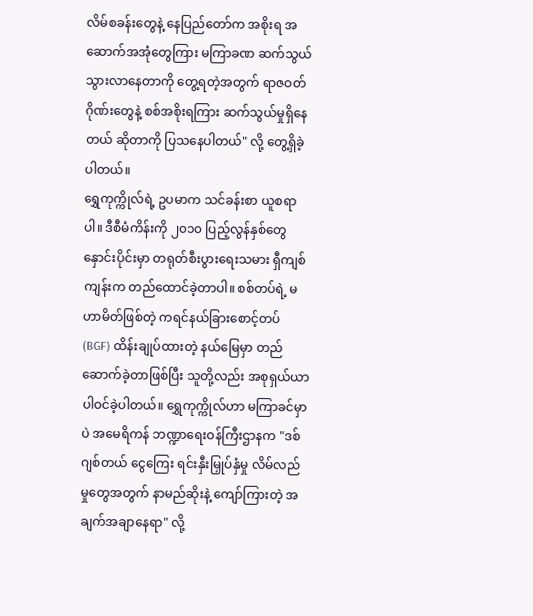လိမ်စခန်းတွေနဲ့ နေပြည်တော်က အစိုးရ အဆောက်အအုံတွေကြား မကြာခဏ ဆက်သွယ် သွားလာနေတာကို တွေ့ရတဲ့အတွက် ရာဇဝတ်ဂိုဏ်းတွေနဲ့ စစ်အစိုးရကြား ဆက်သွယ်မှုရှိနေတယ် ဆိုတာကို ပြသနေပါတယ်" လို့ တွေ့ရှိခဲ့ပါတယ်။
ရွှေကုက္ကိုလ်ရဲ့ ဥပမာက သင်ခန်းစာ ယူစရာပါ။ ဒီစီမံကိန်းကို ၂၀၁၀ ပြည့်လွန်နှစ်တွေ နှောင်းပိုင်းမှာ တရုတ်စီးပွားရေးသမား ရှီကျစ်ကျန်းက တည်ထောင်ခဲ့တာပါ။ စစ်တပ်ရဲ့ မဟာမိတ်ဖြစ်တဲ့ ကရင်နယ်ခြားစောင့်တပ် (BGF) ထိန်းချုပ်ထားတဲ့ နယ်မြေမှာ တည်ဆောက်ခဲ့တာဖြစ်ပြီး သူတို့လည်း အစုရှယ်ယာ ပါဝင်ခဲ့ပါတယ်။ ရွှေကုက္ကိုလ်ဟာ မကြာခင်မှာပဲ အမေရိကန် ဘဏ္ဍာရေးဝန်ကြီးဌာနက "ဒစ်ဂျစ်တယ် ငွေကြေး ရင်းနှီးမြှုပ်နှံမှု လိမ်လည်မှုတွေအတွက် နာမည်ဆိုးနဲ့ ကျော်ကြားတဲ့ အချက်အချာနေရာ" လို့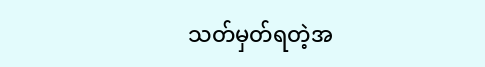သတ်မှတ်ရတဲ့အ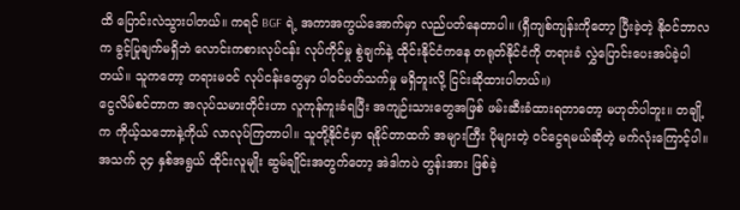ထိ ပြောင်းလဲသွားပါတယ်။ ကရင် BGF ရဲ့ အကာအကွယ်အောက်မှာ လည်ပတ်နေတာပါ။ (ရှီကျစ်ကျန်းကိုတော့ ပြီးခဲ့တဲ့ နိုဝင်ဘာလက ခွင့်ပြုချက်မရှိဘဲ လောင်းကစားလုပ်ငန်း လုပ်ကိုင်မှု စွဲချက်နဲ့ ထိုင်းနိုင်ငံကနေ တရုတ်နိုင်ငံကို တရားခံ လွှဲပြောင်းပေးအပ်ခဲ့ပါတယ်။ သူကတော့ တရားမဝင် လုပ်ငန်းတွေမှာ ပါဝင်ပတ်သက်မှု မရှိဘူးလို့ ငြင်းဆိုထားပါတယ်။)
ငွေလိမ်စင်တာက အလုပ်သမားတိုင်းဟာ လူကုန်ကူးခံရပြီး အကျဉ်းသားတွေအဖြစ် ဖမ်းဆီးခံထားရတာတော့ မဟုတ်ပါဘူး။ တချို့က ကိုယ့်သဘောနဲ့ကိုယ် လာလုပ်ကြတာပါ။ သူတို့နိုင်ငံမှာ ရနိုင်တာထက် အများကြီး ပိုများတဲ့ ဝင်ငွေရမယ်ဆိုတဲ့ မက်လုံးကြောင့်ပါ။ အသက် ၃၄ နှစ်အရွယ် ထိုင်းလူမျိုး ဆွမ်ချိုင်းအတွက်တော့ အဲဒါကပဲ တွန်းအား ဖြစ်ခဲ့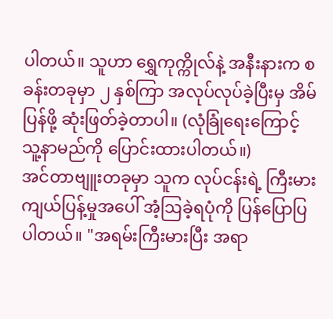ပါတယ်။ သူဟာ ရွှေကုက္ကိုလ်နဲ့ အနီးနားက စခန်းတခုမှာ ၂ နှစ်ကြာ အလုပ်လုပ်ခဲ့ပြီးမှ အိမ်ပြန်ဖို့ ဆုံးဖြတ်ခဲ့တာပါ။ (လုံခြုံရေးကြောင့် သူ့နာမည်ကို ပြောင်းထားပါတယ်။)
အင်တာဗျူးတခုမှာ သူက လုပ်ငန်းရဲ့ ကြီးမားကျယ်ပြန့်မှုအပေါ် အံ့ဩခဲ့ရပုံကို ပြန်ပြောပြပါတယ်။ "အရမ်းကြီးမားပြီး အရာ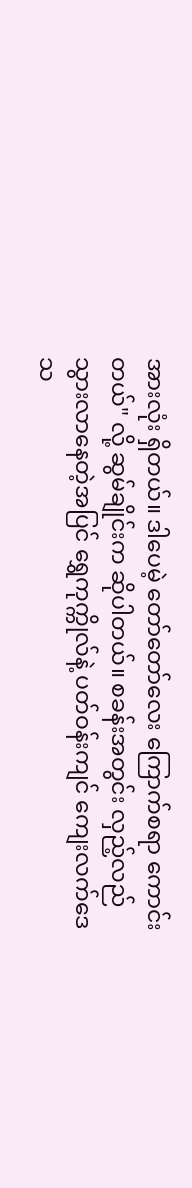အားလုံး ရှိတယ်။ ဒါပေမဲ့ တော်တော်လေး ကြောက်စရာ ကောင်းတယ်" လို့ ဆွမ်ချိုင်းက ဆိုပါတယ်။ စခန်းအတွင်း လှည့်လည်သွားလာနေတဲ့အပြင် ရွှေကုက္ကိုလ်နဲ့ ပတ်ဝန်းကျင် ကျေးလက်ဒေသ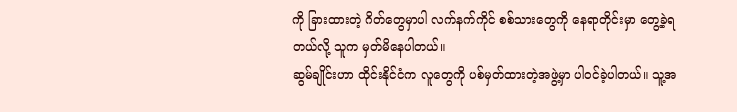ကို ခြားထားတဲ့ ဂိတ်တွေမှာပါ လက်နက်ကိုင် စစ်သားတွေကို နေရာတိုင်းမှာ တွေ့ခဲ့ရတယ်လို့ သူက မှတ်မိနေပါတယ်။
ဆွမ်ချိုင်းဟာ ထိုင်းနိုင်ငံက လူတွေကို ပစ်မှတ်ထားတဲ့အဖွဲ့မှာ ပါဝင်ခဲ့ပါတယ်။ သူ့အ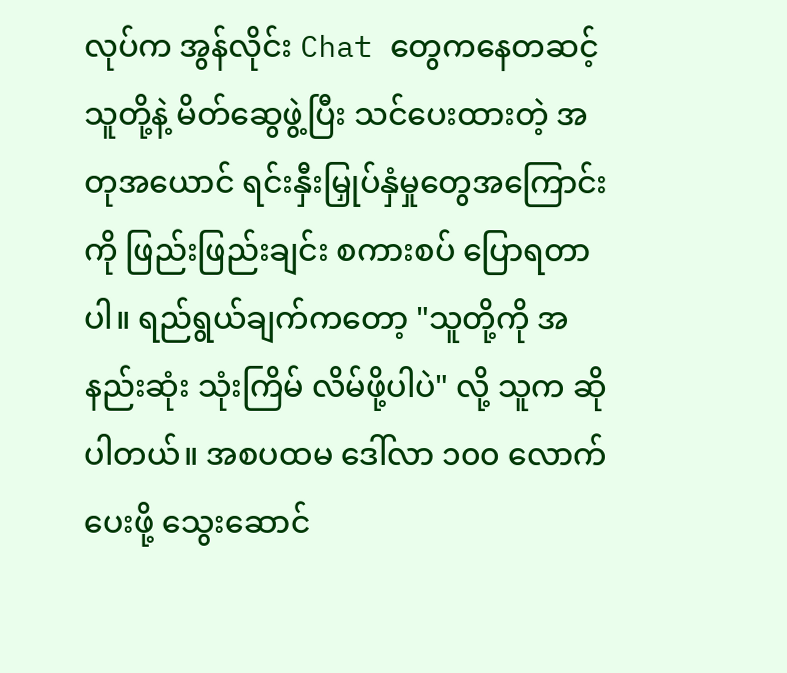လုပ်က အွန်လိုင်း Chat တွေကနေတဆင့် သူတို့နဲ့ မိတ်ဆွေဖွဲ့ပြီး သင်ပေးထားတဲ့ အတုအယောင် ရင်းနှီးမြှုပ်နှံမှုတွေအကြောင်းကို ဖြည်းဖြည်းချင်း စကားစပ် ပြောရတာပါ။ ရည်ရွယ်ချက်ကတော့ "သူတို့ကို အနည်းဆုံး သုံးကြိမ် လိမ်ဖို့ပါပဲ" လို့ သူက ဆိုပါတယ်။ အစပထမ ဒေါ်လာ ၁၀၀ လောက် ပေးဖို့ သွေးဆောင်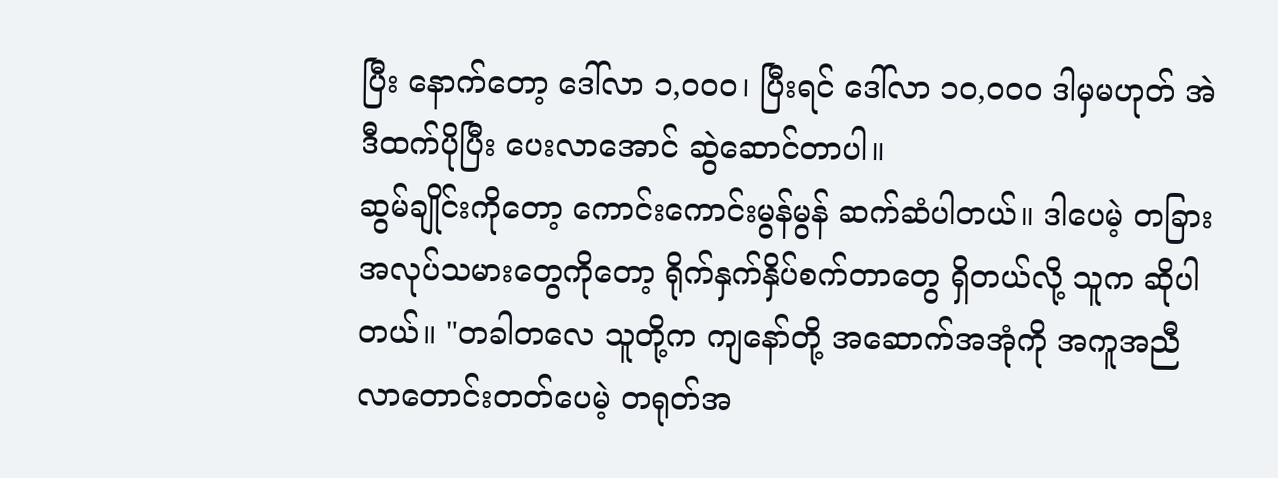ပြီး နောက်တော့ ဒေါ်လာ ၁,၀၀၀၊ ပြီးရင် ဒေါ်လာ ၁၀,၀၀၀ ဒါမှမဟုတ် အဲဒီထက်ပိုပြီး ပေးလာအောင် ဆွဲဆောင်တာပါ။
ဆွမ်ချိုင်းကိုတော့ ကောင်းကောင်းမွန်မွန် ဆက်ဆံပါတယ်။ ဒါပေမဲ့ တခြား အလုပ်သမားတွေကိုတော့ ရိုက်နှက်နှိပ်စက်တာတွေ ရှိတယ်လို့ သူက ဆိုပါတယ်။ "တခါတလေ သူတို့က ကျနော်တို့ အဆောက်အအုံကို အကူအညီ လာတောင်းတတ်ပေမဲ့ တရုတ်အ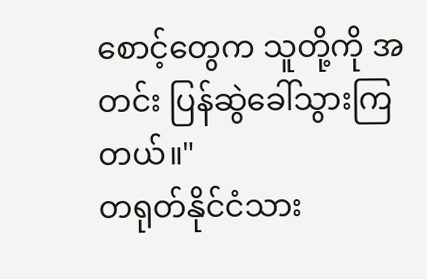စောင့်တွေက သူတို့ကို အတင်း ပြန်ဆွဲခေါ်သွားကြတယ်။"
တရုတ်နိုင်ငံသား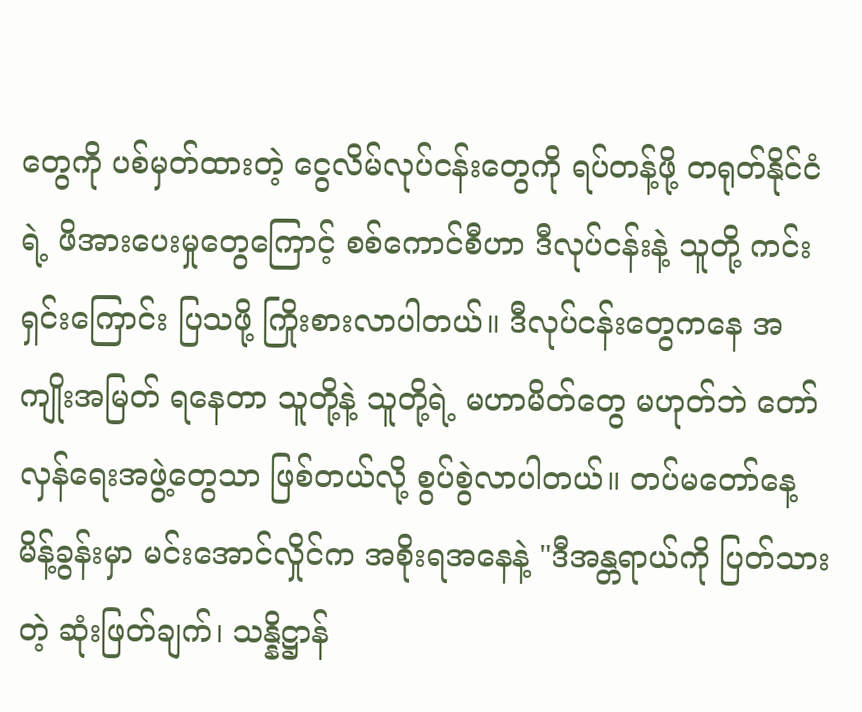တွေကို ပစ်မှတ်ထားတဲ့ ငွေလိမ်လုပ်ငန်းတွေကို ရပ်တန့်ဖို့ တရုတ်နိုင်ငံရဲ့ ဖိအားပေးမှုတွေကြောင့် စစ်ကောင်စီဟာ ဒီလုပ်ငန်းနဲ့ သူတို့ ကင်းရှင်းကြောင်း ပြသဖို့ ကြိုးစားလာပါတယ်။ ဒီလုပ်ငန်းတွေကနေ အကျိုးအမြတ် ရနေတာ သူတို့နဲ့ သူတို့ရဲ့ မဟာမိတ်တွေ မဟုတ်ဘဲ တော်လှန်ရေးအဖွဲ့တွေသာ ဖြစ်တယ်လို့ စွပ်စွဲလာပါတယ်။ တပ်မတော်နေ့ မိန့်ခွန်းမှာ မင်းအောင်လှိုင်က အစိုးရအနေနဲ့ "ဒီအန္တရာယ်ကို ပြတ်သားတဲ့ ဆုံးဖြတ်ချက်၊ သန္နိဋ္ဌာန်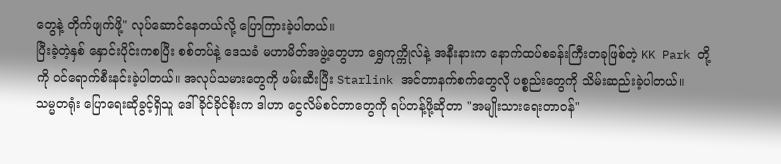တွေနဲ့ တိုက်ဖျက်ဖို့" လုပ်ဆောင်နေတယ်လို့ ပြောကြားခဲ့ပါတယ်။
ပြီးခဲ့တဲ့နှစ် နှောင်းပိုင်းကစပြီး စစ်တပ်နဲ့ ဒေသခံ မဟာမိတ်အဖွဲ့တွေဟာ ရွှေကုက္ကိုလ်နဲ့ အနီးနားက နောက်ထပ်စခန်းကြီးတခုဖြစ်တဲ့ KK Park တို့ကို ဝင်ရောက်စီးနင်းခဲ့ပါတယ်။ အလုပ်သမားတွေကို ဖမ်းဆီးပြီး Starlink အင်တာနက်စက်တွေလို ပစ္စည်းတွေကို သိမ်းဆည်းခဲ့ပါတယ်။
သမ္မတရုံး ပြောရေးဆိုခွင့်ရှိသူ ဒေါ်ခိုင်ခိုင်စိုးက ဒါဟာ ငွေလိမ်စင်တာတွေကို ရပ်တန့်ဖို့ဆိုတာ "အမျိုးသားရေးတာဝန်"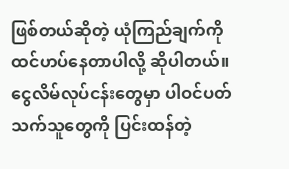ဖြစ်တယ်ဆိုတဲ့ ယုံကြည်ချက်ကို ထင်ဟပ်နေတာပါလို့ ဆိုပါတယ်။ ငွေလိမ်လုပ်ငန်းတွေမှာ ပါဝင်ပတ်သက်သူတွေကို ပြင်းထန်တဲ့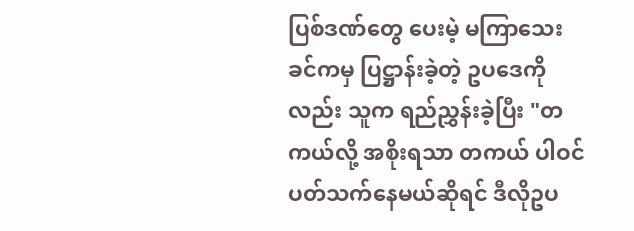ပြစ်ဒဏ်တွေ ပေးမဲ့ မကြာသေးခင်ကမှ ပြဋ္ဌာန်းခဲ့တဲ့ ဥပဒေကိုလည်း သူက ရည်ညွှန်းခဲ့ပြီး "တကယ်လို့ အစိုးရသာ တကယ် ပါဝင်ပတ်သက်နေမယ်ဆိုရင် ဒီလိုဥပ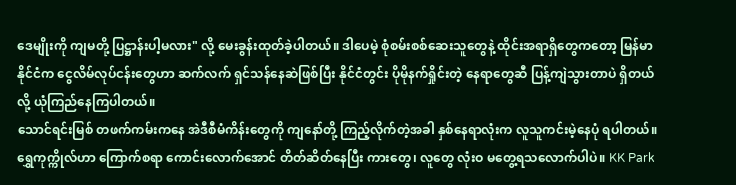ဒေမျိုးကို ကျမတို့ ပြဋ္ဌာန်းပါ့မလား" လို့ မေးခွန်းထုတ်ခဲ့ပါတယ်။ ဒါပေမဲ့ စုံစမ်းစစ်ဆေးသူတွေနဲ့ ထိုင်းအရာရှိတွေကတော့ မြန်မာနိုင်ငံက ငွေလိမ်လုပ်ငန်းတွေဟာ ဆက်လက် ရှင်သန်နေဆဲဖြစ်ပြီး နိုင်ငံတွင်း ပိုမိုနက်ရှိုင်းတဲ့ နေရာတွေဆီ ပြန့်ကျဲသွားတာပဲ ရှိတယ်လို့ ယုံကြည်နေကြပါတယ်။
သောင်ရင်းမြစ် တဖက်ကမ်းကနေ အဲဒီစီမံကိန်းတွေကို ကျနော်တို့ ကြည့်လိုက်တဲ့အခါ နှစ်နေရာလုံးက လူသူကင်းမဲ့နေပုံ ရပါတယ်။ ရွှေကုက္ကိုလ်ဟာ ကြောက်စရာ ကောင်းလောက်အောင် တိတ်ဆိတ်နေပြီး ကားတွေ၊ လူတွေ လုံးဝ မတွေ့ရသလောက်ပါပဲ။ KK Park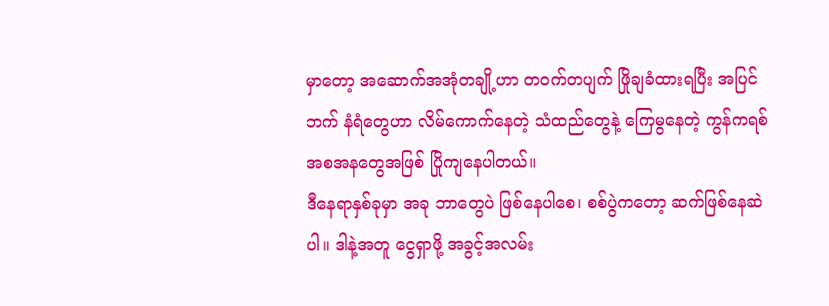မှာတော့ အဆောက်အအုံတချို့ဟာ တဝက်တပျက် ဖြိုချခံထားရပြီး အပြင်ဘက် နံရံတွေဟာ လိမ်ကောက်နေတဲ့ သံထည်တွေနဲ့ ကြေမွနေတဲ့ ကွန်ကရစ် အစအနတွေအဖြစ် ပြိုကျနေပါတယ်။
ဒီနေရာနှစ်ခုမှာ အခု ဘာတွေပဲ ဖြစ်နေပါစေ၊ စစ်ပွဲကတော့ ဆက်ဖြစ်နေဆဲပါ။ ဒါနဲ့အတူ ငွေရှာဖို့ အခွင့်အလမ်း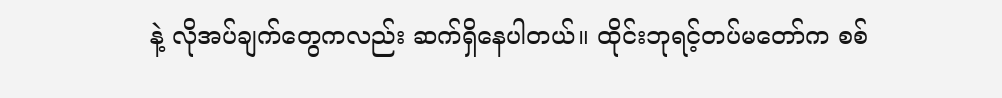နဲ့ လိုအပ်ချက်တွေကလည်း ဆက်ရှိနေပါတယ်။ ထိုင်းဘုရင့်တပ်မတော်က စစ်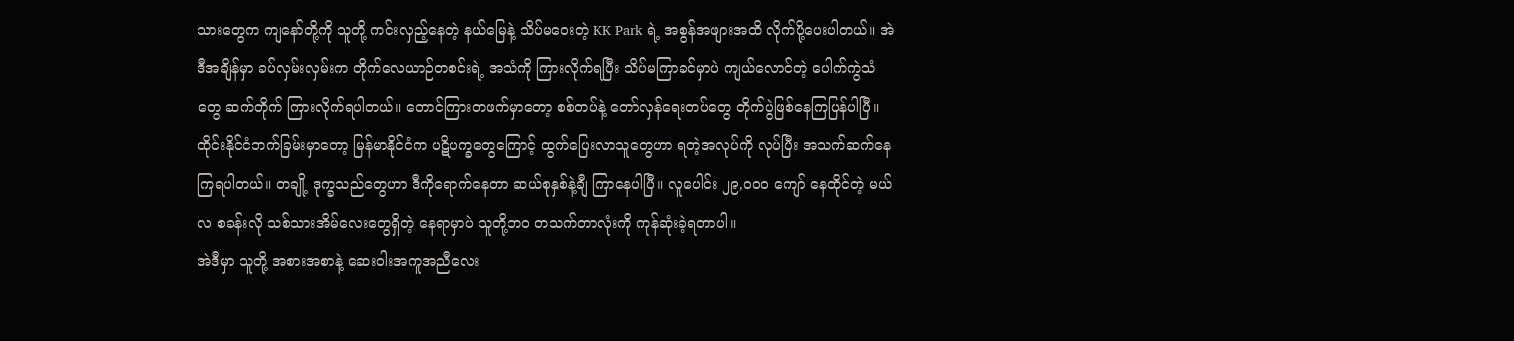သားတွေက ကျနော်တို့ကို သူတို့ ကင်းလှည့်နေတဲ့ နယ်မြေနဲ့ သိပ်မဝေးတဲ့ KK Park ရဲ့ အစွန်အဖျားအထိ လိုက်ပို့ပေးပါတယ်။ အဲဒီအချိန်မှာ ခပ်လှမ်းလှမ်းက တိုက်လေယာဉ်တစင်းရဲ့ အသံကို ကြားလိုက်ရပြီး သိပ်မကြာခင်မှာပဲ ကျယ်လောင်တဲ့ ပေါက်ကွဲသံတွေ ဆက်တိုက် ကြားလိုက်ရပါတယ်။ တောင်ကြားတဖက်မှာတော့ စစ်တပ်နဲ့ တော်လှန်ရေးတပ်တွေ တိုက်ပွဲဖြစ်နေကြပြန်ပါပြီ။
ထိုင်းနိုင်ငံဘက်ခြမ်းမှာတော့ မြန်မာနိုင်ငံက ပဋိပက္ခတွေကြောင့် ထွက်ပြေးလာသူတွေဟာ ရတဲ့အလုပ်ကို လုပ်ပြီး အသက်ဆက်နေကြရပါတယ်။ တချို့ ဒုက္ခသည်တွေဟာ ဒီကိုရောက်နေတာ ဆယ်စုနှစ်နဲ့ချီ ကြာနေပါပြီ။ လူပေါင်း ၂၉,၀၀၀ ကျော် နေထိုင်တဲ့ မယ်လ စခန်းလို သစ်သားအိမ်လေးတွေရှိတဲ့ နေရာမှာပဲ သူတို့ဘဝ တသက်တာလုံးကို ကုန်ဆုံးခဲ့ရတာပါ။
အဲဒီမှာ သူတို့ အစားအစာနဲ့ ဆေးဝါးအကူအညီလေး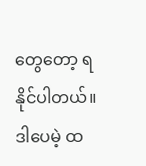တွေတော့ ရနိုင်ပါတယ်။ ဒါပေမဲ့ ထ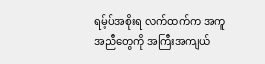ရမ့်ပ်အစိုးရ လက်ထက်က အကူအညီတွေကို အကြီးအကျယ်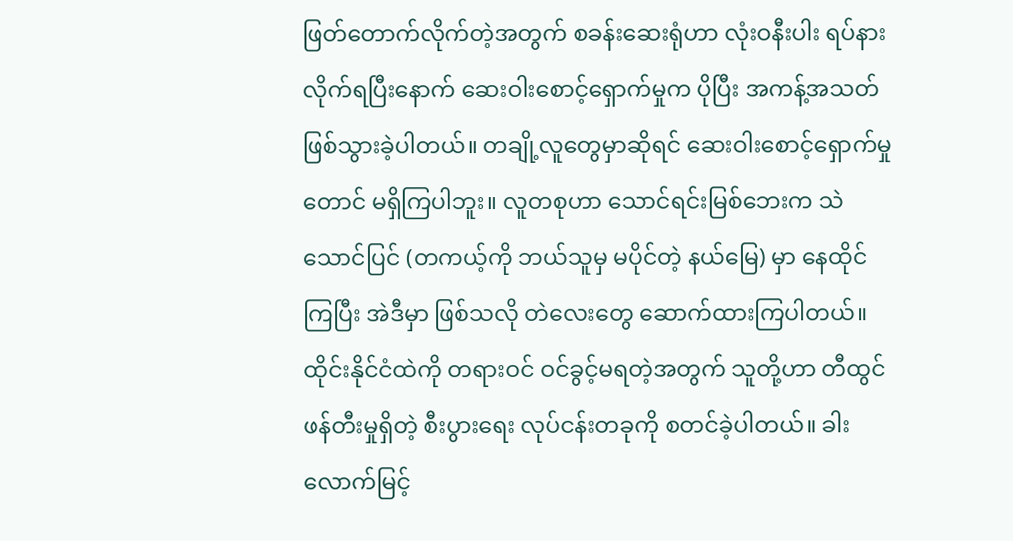ဖြတ်တောက်လိုက်တဲ့အတွက် စခန်းဆေးရုံဟာ လုံးဝနီးပါး ရပ်နားလိုက်ရပြီးနောက် ဆေးဝါးစောင့်ရှောက်မှုက ပိုပြီး အကန့်အသတ် ဖြစ်သွားခဲ့ပါတယ်။ တချို့လူတွေမှာဆိုရင် ဆေးဝါးစောင့်ရှောက်မှုတောင် မရှိကြပါဘူး။ လူတစုဟာ သောင်ရင်းမြစ်ဘေးက သဲသောင်ပြင် (တကယ့်ကို ဘယ်သူမှ မပိုင်တဲ့ နယ်မြေ) မှာ နေထိုင်ကြပြီး အဲဒီမှာ ဖြစ်သလို တဲလေးတွေ ဆောက်ထားကြပါတယ်။ ထိုင်းနိုင်ငံထဲကို တရားဝင် ဝင်ခွင့်မရတဲ့အတွက် သူတို့ဟာ တီထွင်ဖန်တီးမှုရှိတဲ့ စီးပွားရေး လုပ်ငန်းတခုကို စတင်ခဲ့ပါတယ်။ ခါးလောက်မြင့်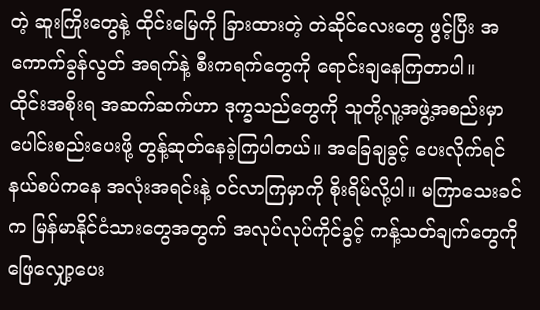တဲ့ ဆူးကြိုးတွေနဲ့ ထိုင်းမြေကို ခြားထားတဲ့ တဲဆိုင်လေးတွေ ဖွင့်ပြီး အကောက်ခွန်လွတ် အရက်နဲ့ စီးကရက်တွေကို ရောင်းချနေကြတာပါ။
ထိုင်းအစိုးရ အဆက်ဆက်ဟာ ဒုက္ခသည်တွေကို သူတို့လူ့အဖွဲ့အစည်းမှာ ပေါင်းစည်းပေးဖို့ တွန့်ဆုတ်နေခဲ့ကြပါတယ်။ အခြေချခွင့် ပေးလိုက်ရင် နယ်စပ်ကနေ အလုံးအရင်းနဲ့ ဝင်လာကြမှာကို စိုးရိမ်လို့ပါ။ မကြာသေးခင်က မြန်မာနိုင်ငံသားတွေအတွက် အလုပ်လုပ်ကိုင်ခွင့် ကန့်သတ်ချက်တွေကို ဖြေလျှော့ပေး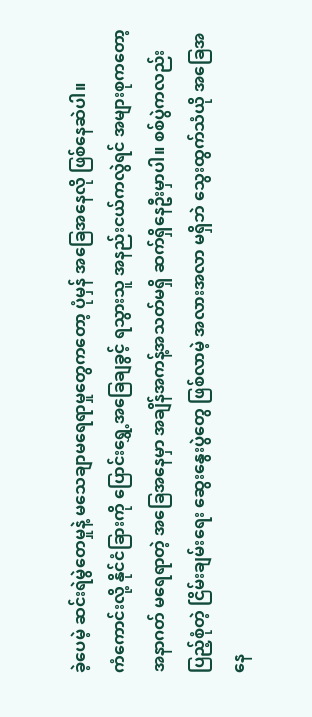ခဲ့ပေမဲ့ ဆင်းရဲမွဲတေမှုနဲ့ မသေချာမရေရာမှုတွေကတော့ ပုံမှန် အခြေအနေလို ဖြစ်နေဆဲပါ။
ကံကောင်းလို့ နိုင်ငံခြားကို ပြောင်းရွှေ့အခြေချခွင့် ရသွားသူ အနည်းငယ်ကလွဲရင် အများစုကတော့ အနာဂတ် မရေရာတဲ့ အခြေအနေမှာ အချိန်အကန့်အသတ်မရှိ ဆက်ရှိနေဦးမှာပါ။ စစ်ပွဲကလည်း ပြည့်စုံတဲ့ ငြိမ်းချမ်းရေး ဆွေးနွေးပွဲတွေ ဖြစ်လာမဲ့ အလားအလာ မရှိဘဲ သွေးထွက်သံယို အခြေအနေ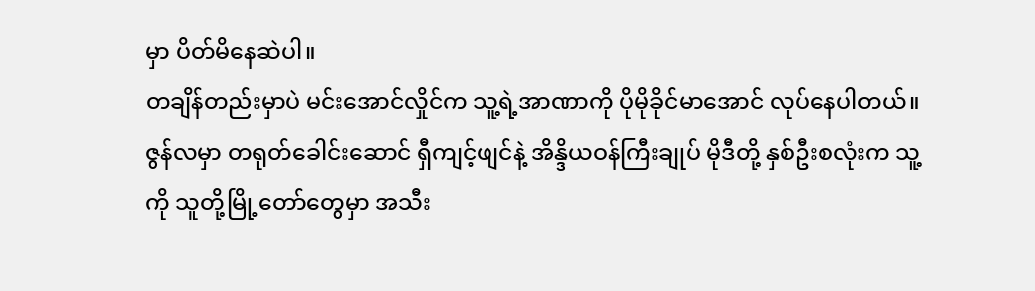မှာ ပိတ်မိနေဆဲပါ။
တချိန်တည်းမှာပဲ မင်းအောင်လှိုင်က သူ့ရဲ့အာဏာကို ပိုမိုခိုင်မာအောင် လုပ်နေပါတယ်။ ဇွန်လမှာ တရုတ်ခေါင်းဆောင် ရှီကျင့်ဖျင်နဲ့ အိန္ဒိယဝန်ကြီးချုပ် မိုဒီတို့ နှစ်ဦးစလုံးက သူ့ကို သူတို့မြို့တော်တွေမှာ အသီး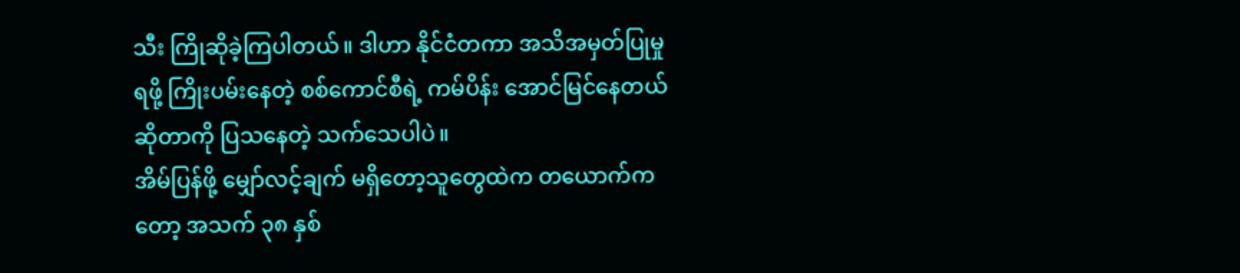သီး ကြိုဆိုခဲ့ကြပါတယ်။ ဒါဟာ နိုင်ငံတကာ အသိအမှတ်ပြုမှုရဖို့ ကြိုးပမ်းနေတဲ့ စစ်ကောင်စီရဲ့ ကမ်ပိန်း အောင်မြင်နေတယ် ဆိုတာကို ပြသနေတဲ့ သက်သေပါပဲ။
အိမ်ပြန်ဖို့ မျှော်လင့်ချက် မရှိတော့သူတွေထဲက တယောက်ကတော့ အသက် ၃၈ နှစ်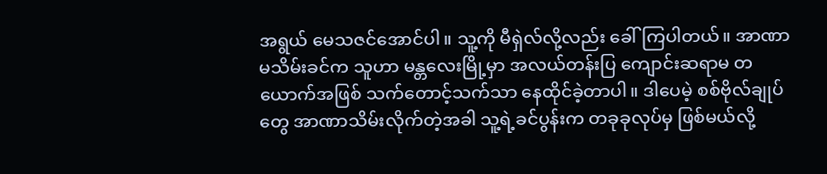အရွယ် မေသဇင်အောင်ပါ။ သူ့ကို မီရှဲလ်လို့လည်း ခေါ်ကြပါတယ်။ အာဏာမသိမ်းခင်က သူဟာ မန္တလေးမြို့မှာ အလယ်တန်းပြ ကျောင်းဆရာမ တယောက်အဖြစ် သက်တောင့်သက်သာ နေထိုင်ခဲ့တာပါ။ ဒါပေမဲ့ စစ်ဗိုလ်ချုပ်တွေ အာဏာသိမ်းလိုက်တဲ့အခါ သူ့ရဲ့ခင်ပွန်းက တခုခုလုပ်မှ ဖြစ်မယ်လို့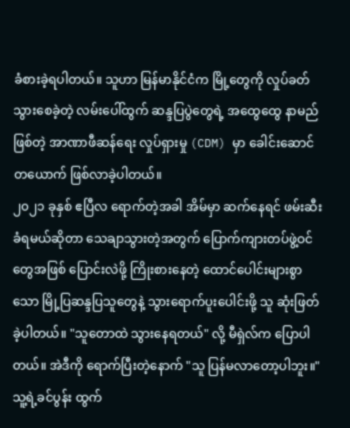ခံစားခဲ့ရပါတယ်။ သူဟာ မြန်မာနိုင်ငံက မြို့တွေကို လှုပ်ခတ်သွားစေခဲ့တဲ့ လမ်းပေါ်ထွက် ဆန္ဒပြပွဲတွေရဲ့ အထွေထွေ နာမည်ဖြစ်တဲ့ အာဏာဖီဆန်ရေး လှုပ်ရှားမှု (CDM) မှာ ခေါင်းဆောင်တယောက် ဖြစ်လာခဲ့ပါတယ်။
၂၀၂၁ ခုနှစ် ဧပြီလ ရောက်တဲ့အခါ အိမ်မှာ ဆက်နေရင် ဖမ်းဆီးခံရမယ်ဆိုတာ သေချာသွားတဲ့အတွက် ပြောက်ကျားတပ်ဖွဲ့ဝင်တွေအဖြစ် ပြောင်းလဲဖို့ ကြိုးစားနေတဲ့ ထောင်ပေါင်းများစွာသော မြို့ပြဆန္ဒပြသူတွေနဲ့ သွားရောက်ပူးပေါင်းဖို့ သူ ဆုံးဖြတ်ခဲ့ပါတယ်။ "သူတောထဲ သွားနေရတယ်" လို့ မီရှဲလ်က ပြောပါတယ်။ အဲဒီကို ရောက်ပြီးတဲ့နောက် "သူ ပြန်မလာတော့ပါဘူး။"
သူ့ရဲ့ခင်ပွန်း ထွက်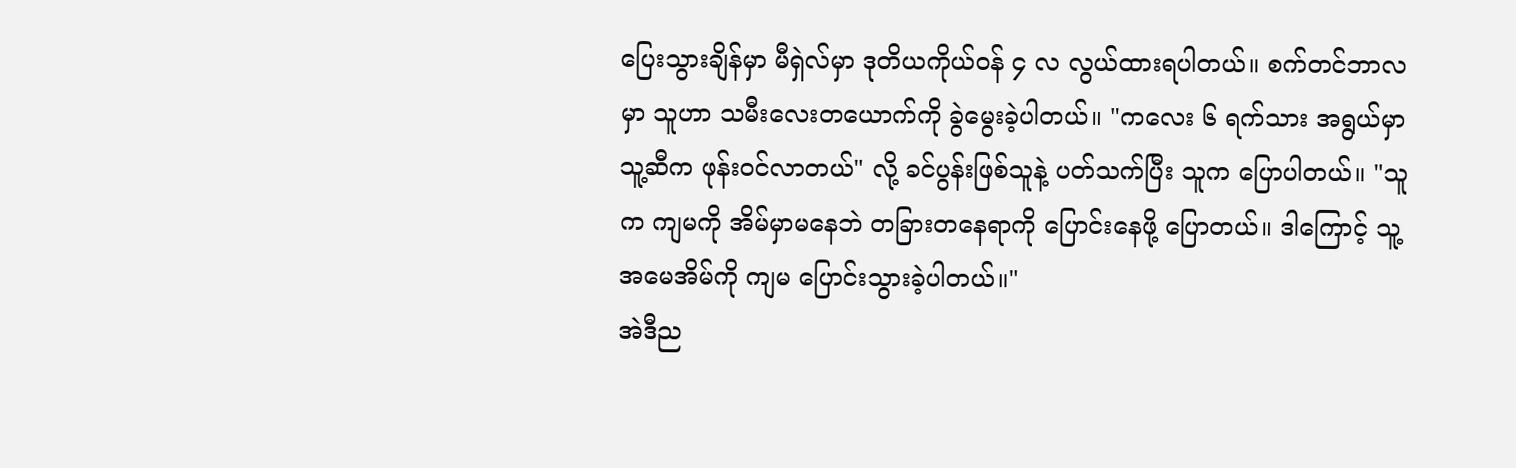ပြေးသွားချိန်မှာ မီရှဲလ်မှာ ဒုတိယကိုယ်ဝန် ၄ လ လွယ်ထားရပါတယ်။ စက်တင်ဘာလမှာ သူဟာ သမီးလေးတယောက်ကို ခွဲမွေးခဲ့ပါတယ်။ "ကလေး ၆ ရက်သား အရွယ်မှာ သူ့ဆီက ဖုန်းဝင်လာတယ်" လို့ ခင်ပွန်းဖြစ်သူနဲ့ ပတ်သက်ပြီး သူက ပြောပါတယ်။ "သူက ကျမကို အိမ်မှာမနေဘဲ တခြားတနေရာကို ပြောင်းနေဖို့ ပြောတယ်။ ဒါကြောင့် သူ့အမေအိမ်ကို ကျမ ပြောင်းသွားခဲ့ပါတယ်။"
အဲဒီည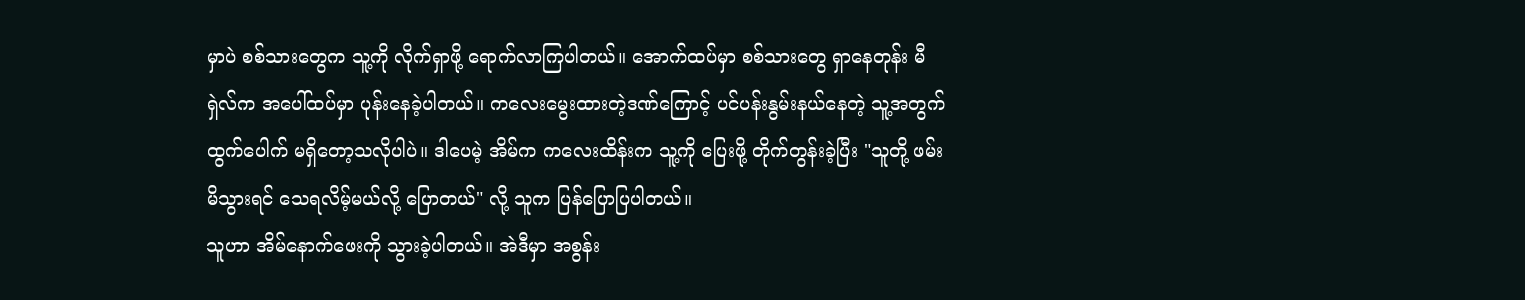မှာပဲ စစ်သားတွေက သူ့ကို လိုက်ရှာဖို့ ရောက်လာကြပါတယ်။ အောက်ထပ်မှာ စစ်သားတွေ ရှာနေတုန်း မီရှဲလ်က အပေါ်ထပ်မှာ ပုန်းနေခဲ့ပါတယ်။ ကလေးမွေးထားတဲ့ဒဏ်ကြောင့် ပင်ပန်းနွမ်းနယ်နေတဲ့ သူ့အတွက် ထွက်ပေါက် မရှိတော့သလိုပါပဲ။ ဒါပေမဲ့ အိမ်က ကလေးထိန်းက သူ့ကို ပြေးဖို့ တိုက်တွန်းခဲ့ပြီး "သူတို့ ဖမ်းမိသွားရင် သေရလိမ့်မယ်လို့ ပြောတယ်" လို့ သူက ပြန်ပြောပြပါတယ်။
သူဟာ အိမ်နောက်ဖေးကို သွားခဲ့ပါတယ်။ အဲဒီမှာ အစွန်း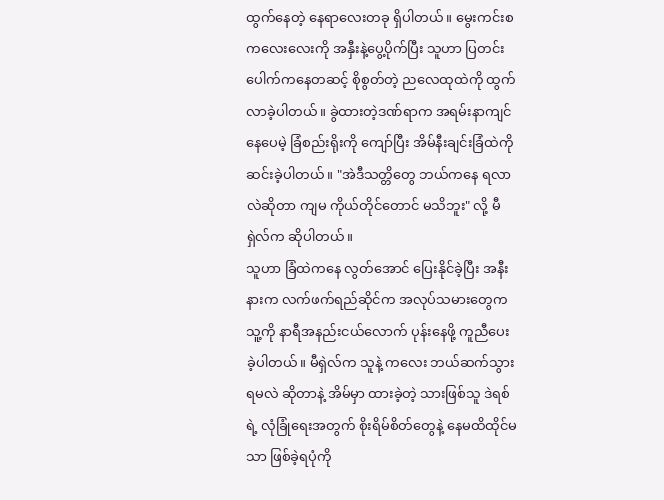ထွက်နေတဲ့ နေရာလေးတခု ရှိပါတယ်။ မွေးကင်းစ ကလေးလေးကို အနှီးနဲ့ပွေ့ပိုက်ပြီး သူဟာ ပြတင်းပေါက်ကနေတဆင့် စိုစွတ်တဲ့ ညလေထုထဲကို ထွက်လာခဲ့ပါတယ်။ ခွဲထားတဲ့ဒဏ်ရာက အရမ်းနာကျင်နေပေမဲ့ ခြံစည်းရိုးကို ကျော်ပြီး အိမ်နီးချင်းခြံထဲကို ဆင်းခဲ့ပါတယ်။ "အဲဒီသတ္တိတွေ ဘယ်ကနေ ရလာလဲဆိုတာ ကျမ ကိုယ်တိုင်တောင် မသိဘူး" လို့ မီရှဲလ်က ဆိုပါတယ်။
သူဟာ ခြံထဲကနေ လွတ်အောင် ပြေးနိုင်ခဲ့ပြီး အနီးနားက လက်ဖက်ရည်ဆိုင်က အလုပ်သမားတွေက သူ့ကို နာရီအနည်းငယ်လောက် ပုန်းနေဖို့ ကူညီပေးခဲ့ပါတယ်။ မီရှဲလ်က သူနဲ့ ကလေး ဘယ်ဆက်သွားရမလဲ ဆိုတာနဲ့ အိမ်မှာ ထားခဲ့တဲ့ သားဖြစ်သူ ဒဲရစ်ရဲ့ လုံခြုံရေးအတွက် စိုးရိမ်စိတ်တွေနဲ့ နေမထိထိုင်မသာ ဖြစ်ခဲ့ရပုံကို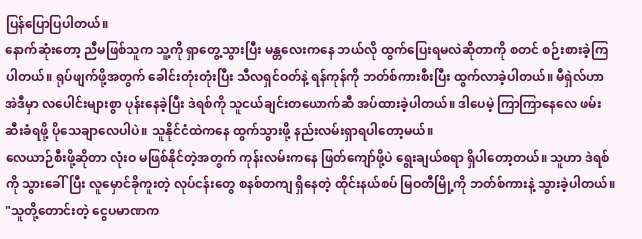ပြန်ပြောပြပါတယ်။
နောက်ဆုံးတော့ ညီမဖြစ်သူက သူ့ကို ရှာတွေ့သွားပြီး မန္တလေးကနေ ဘယ်လို ထွက်ပြေးရမလဲဆိုတာကို စတင် စဉ်းစားခဲ့ကြပါတယ်။ ရုပ်ဖျက်ဖို့အတွက် ခေါင်းတုံးတုံးပြီး သီလရှင်ဝတ်နဲ့ ရန်ကုန်ကို ဘတ်စ်ကားစီးပြီး ထွက်လာခဲ့ပါတယ်။ မီရှဲလ်ဟာ အဲဒီမှာ လပေါင်းများစွာ ပုန်းနေခဲ့ပြီး ဒဲရစ်ကို သူငယ်ချင်းတယောက်ဆီ အပ်ထားခဲ့ပါတယ်။ ဒါပေမဲ့ ကြာကြာနေလေ ဖမ်းဆီးခံရဖို့ ပိုသေချာလေပါပဲ။ သူနိုင်ငံထဲကနေ ထွက်သွားဖို့ နည်းလမ်းရှာရပါတော့မယ်။
လေယာဉ်စီးဖို့ဆိုတာ လုံးဝ မဖြစ်နိုင်တဲ့အတွက် ကုန်းလမ်းကနေ ဖြတ်ကျော်ဖို့ပဲ ရွေးချယ်စရာ ရှိပါတော့တယ်။ သူဟာ ဒဲရစ်ကို သွားခေါ်ပြီး လူမှောင်ခိုကူးတဲ့ လုပ်ငန်းတွေ စနစ်တကျ ရှိနေတဲ့ ထိုင်းနယ်စပ် မြဝတီမြို့ကို ဘတ်စ်ကားနဲ့ သွားခဲ့ပါတယ်။
"သူတို့တောင်းတဲ့ ငွေပမာဏက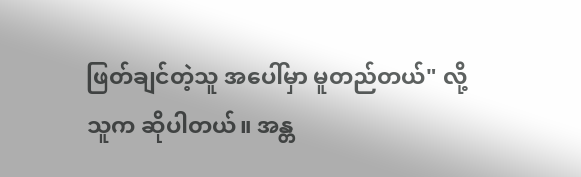ဖြတ်ချင်တဲ့သူ အပေါ်မှာ မူတည်တယ်" လို့ သူက ဆိုပါတယ်။ အန္တ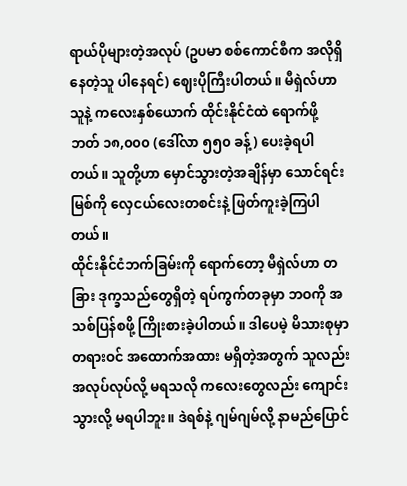ရာယ်ပိုများတဲ့အလုပ် (ဥပမာ စစ်ကောင်စီက အလိုရှိနေတဲ့သူ ပါနေရင်) ဈေးပိုကြီးပါတယ်။ မီရှဲလ်ဟာ သူနဲ့ ကလေးနှစ်ယောက် ထိုင်းနိုင်ငံထဲ ရောက်ဖို့ ဘတ် ၁၈,၀၀၀ (ဒေါ်လာ ၅၅၀ ခန့်) ပေးခဲ့ရပါတယ်။ သူတို့ဟာ မှောင်သွားတဲ့အချိန်မှာ သောင်ရင်းမြစ်ကို လှေငယ်လေးတစင်းနဲ့ ဖြတ်ကူးခဲ့ကြပါတယ်။
ထိုင်းနိုင်ငံဘက်ခြမ်းကို ရောက်တော့ မီရှဲလ်ဟာ တခြား ဒုက္ခသည်တွေရှိတဲ့ ရပ်ကွက်တခုမှာ ဘဝကို အသစ်ပြန်စဖို့ ကြိုးစားခဲ့ပါတယ်။ ဒါပေမဲ့ မိသားစုမှာ တရားဝင် အထောက်အထား မရှိတဲ့အတွက် သူလည်း အလုပ်လုပ်လို့ မရသလို ကလေးတွေလည်း ကျောင်းသွားလို့ မရပါဘူး။ ဒဲရစ်နဲ့ ဂျမ်ဂျမ်လို့ နာမည်ပြောင်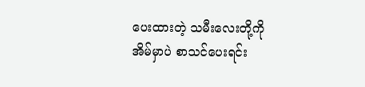ပေးထားတဲ့ သမီးလေးတို့ကို အိမ်မှာပဲ စာသင်ပေးရင်း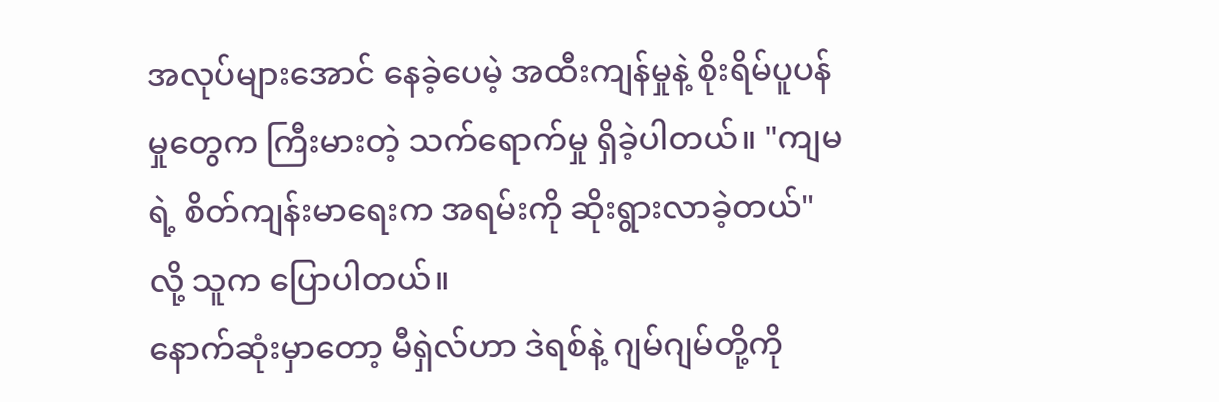အလုပ်များအောင် နေခဲ့ပေမဲ့ အထီးကျန်မှုနဲ့ စိုးရိမ်ပူပန်မှုတွေက ကြီးမားတဲ့ သက်ရောက်မှု ရှိခဲ့ပါတယ်။ "ကျမရဲ့ စိတ်ကျန်းမာရေးက အရမ်းကို ဆိုးရွားလာခဲ့တယ်" လို့ သူက ပြောပါတယ်။
နောက်ဆုံးမှာတော့ မီရှဲလ်ဟာ ဒဲရစ်နဲ့ ဂျမ်ဂျမ်တို့ကို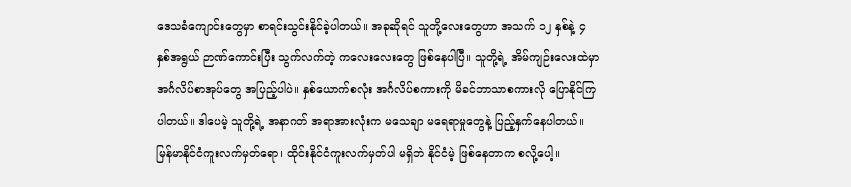ဒေသခံကျောင်းတွေမှာ စာရင်းသွင်းနိုင်ခဲ့ပါတယ်။ အခုဆိုရင် သူတို့လေးတွေဟာ အသက် ၁၂ နှစ်နဲ့ ၄ နှစ်အရွယ် ဉာဏ်ကောင်းပြီး သွက်လက်တဲ့ ကလေးလေးတွေ ဖြစ်နေပါပြီ။ သူတို့ရဲ့ အိမ်ကျဉ်းလေးထဲမှာ အင်္ဂလိပ်စာအုပ်တွေ အပြည့်ပါပဲ။ နှစ်ယောက်စလုံး အင်္ဂလိပ်စကားကို မိခင်ဘာသာစကားလို ပြောနိုင်ကြပါတယ်။ ဒါပေမဲ့ သူတို့ရဲ့ အနာဂတ် အရာအားလုံးက မသေချာ မရေရာမှုတွေနဲ့ ပြည့်နှက်နေပါတယ်။ မြန်မာနိုင်ငံကူးလက်မှတ်ရော၊ ထိုင်းနိုင်ငံကူးလက်မှတ်ပါ မရှိဘဲ နိုင်ငံမဲ့ ဖြစ်နေတာက စလို့ပေါ့။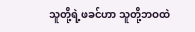သူတို့ရဲ့ဖခင်ဟာ သူတို့ဘဝထဲ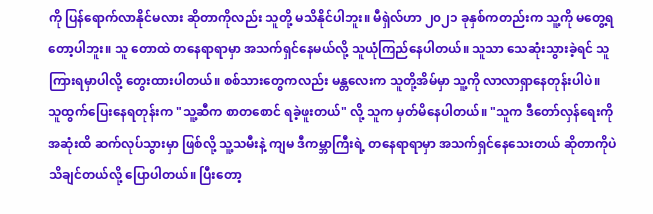ကို ပြန်ရောက်လာနိုင်မလား ဆိုတာကိုလည်း သူတို့ မသိနိုင်ပါဘူး။ မီရှဲလ်ဟာ ၂၀၂၁ ခုနှစ်ကတည်းက သူ့ကို မတွေ့ရတော့ပါဘူး။ သူ တောထဲ တနေရာရာမှာ အသက်ရှင်နေမယ်လို့ သူယုံကြည်နေပါတယ်။ သူသာ သေဆုံးသွားခဲ့ရင် သူကြားရမှာပါလို့ တွေးထားပါတယ်။ စစ်သားတွေကလည်း မန္တလေးက သူတို့အိမ်မှာ သူ့ကို လာလာရှာနေတုန်းပါပဲ။
သူထွက်ပြေးနေရတုန်းက "သူ့ဆီက စာတစောင် ရခဲ့ဖူးတယ်" လို့ သူက မှတ်မိနေပါတယ်။ "သူက ဒီတော်လှန်ရေးကို အဆုံးထိ ဆက်လုပ်သွားမှာ ဖြစ်လို့ သူ့သမီးနဲ့ ကျမ ဒီကမ္ဘာကြီးရဲ့ တနေရာရာမှာ အသက်ရှင်နေသေးတယ် ဆိုတာကိုပဲ သိချင်တယ်လို့ ပြောပါတယ်။ ပြီးတော့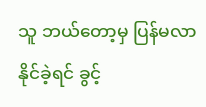သူ ဘယ်တော့မှ ပြန်မလာနိုင်ခဲ့ရင် ခွင့်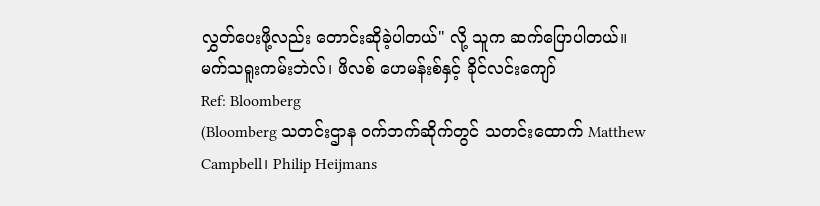လွှတ်ပေးဖို့လည်း တောင်းဆိုခဲ့ပါတယ်" လို့ သူက ဆက်ပြောပါတယ်။
မက်သရူးကမ်းဘဲလ်၊ ဖိလစ် ဟေမန်းစ်နှင့် ခိုင်လင်းကျော်
Ref: Bloomberg
(Bloomberg သတင်းဌာန ဝက်ဘက်ဆိုက်တွင် သတင်းထောက် Matthew Campbell၊ Philip Heijmans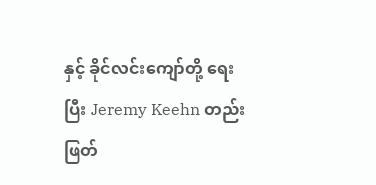နှင့် ခိုင်လင်းကျော်တို့ ရေးပြီး Jeremy Keehn တည်းဖြတ်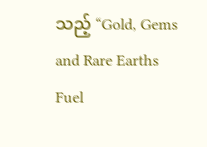သည့် “Gold, Gems and Rare Earths Fuel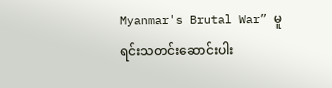Myanmar's Brutal War” မူရင်းသတင်းဆောင်းပါး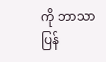ကို ဘာသာပြန်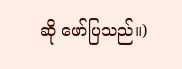ဆို ဖော်ပြသည်။)